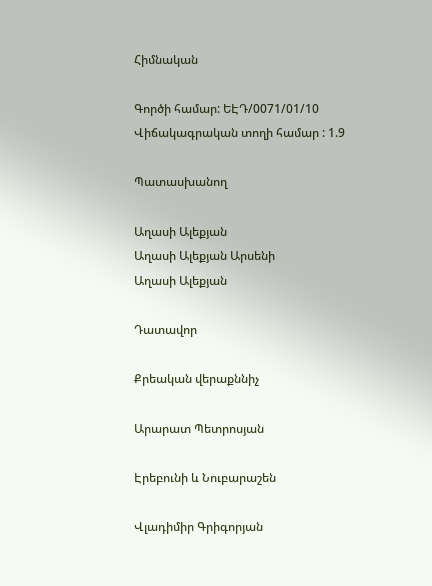Հիմնական

Գործի համար: ԵԷԴ/0071/01/10
Վիճակագրական տողի համար : 1.9

Պատասխանող

Աղասի Ալեքյան
Աղասի Ալեքյան Արսենի
Աղասի Ալեքյան

Դատավոր

Քրեական վերաքննիչ

Արարատ Պետրոսյան

Էրեբունի և Նուբարաշեն

Վլադիմիր Գրիգորյան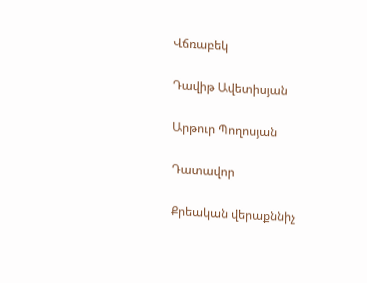Վճռաբեկ

Դավիթ Ավետիսյան

Արթուր Պողոսյան

Դատավոր

Քրեական վերաքննիչ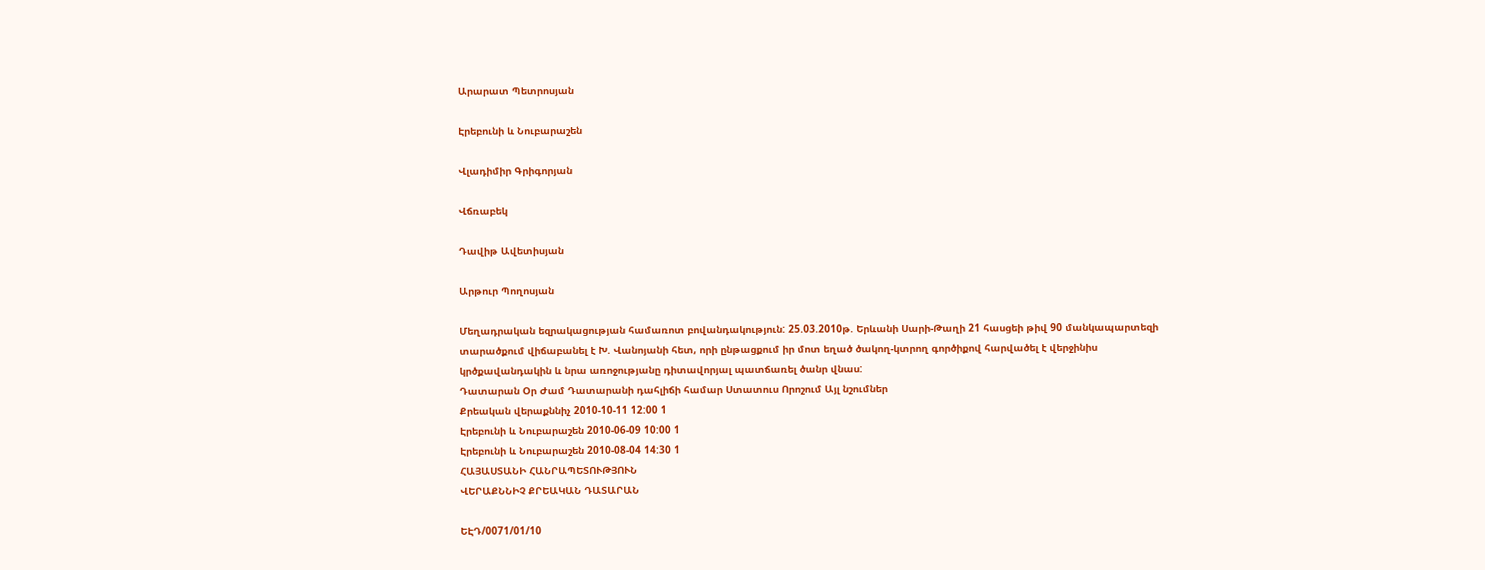Արարատ Պետրոսյան

Էրեբունի և Նուբարաշեն

Վլադիմիր Գրիգորյան

Վճռաբեկ

Դավիթ Ավետիսյան

Արթուր Պողոսյան

Մեղադրական եզրակացության համառոտ բովանդակություն: 25.03.2010թ. Երևանի Սարի-Թաղի 21 հասցեի թիվ 90 մանկապարտեզի տարածքում վիճաբանել է Խ. Վանոյանի հետ, որի ընթացքում իր մոտ եղած ծակող-կտրող գործիքով հարվածել է վերջինիս կրծքավանդակին և նրա առոջությանը դիտավորյալ պատճառել ծանր վնաս:
Դատարան Օր Ժամ Դատարանի դահլիճի համար Ստատուս Որոշում Այլ նշումներ
Քրեական վերաքննիչ 2010-10-11 12:00 1
Էրեբունի և Նուբարաշեն 2010-06-09 10:00 1
Էրեբունի և Նուբարաշեն 2010-08-04 14:30 1
ՀԱՅԱՍՏԱՆԻ ՀԱՆՐԱՊԵՏՈՒԹՅՈՒՆ
ՎԵՐԱՔՆՆԻՉ ՔՐԵԱԿԱՆ ԴԱՏԱՐԱՆ

ԵԷԴ/0071/01/10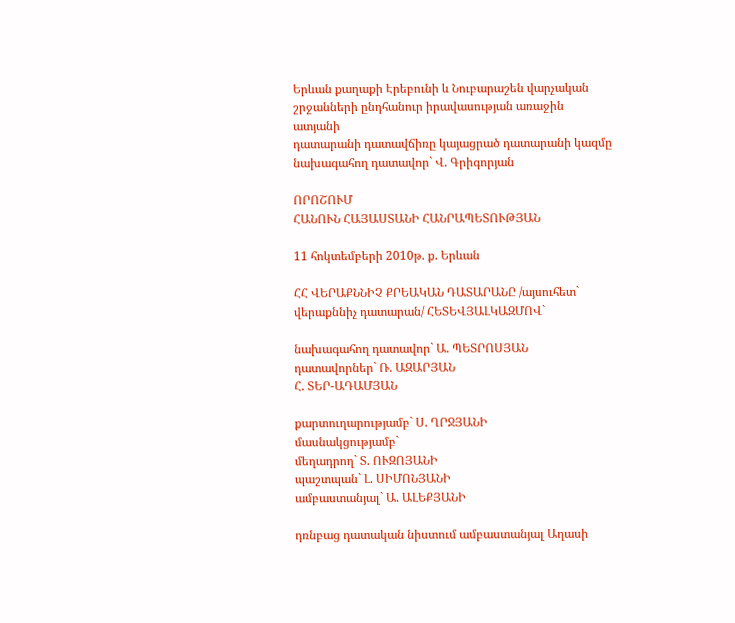Երևան քաղաքի Էրեբունի և Նուբարաշեն վարչական
շրջանների ընդհանուր իրավասության առաջին ատյանի
դատարանի դատավճիռը կայացրած դատարանի կազմը
նախագահող դատավոր` Վ. Գրիգորյան

ՈՐՈՇՈՒՄ
ՀԱՆՈՒՆ ՀԱՅԱՍՏԱՆԻ ՀԱՆՐԱՊԵՏՈՒԹՅԱՆ

11 հոկտեմբերի 2010թ. ք. Երևան

ՀՀ ՎԵՐԱՔՆՆԻՉ ՔՐԵԱԿԱՆ ԴԱՏԱՐԱՆԸ /այսուհետ`
վերաքննիչ դատարան/ ՀԵՏԵՎՅԱԼԿԱԶՄՈՎ`

նախագահող դատավոր` Ա. ՊԵՏՐՈՍՅԱՆ
դատավորներ` Ռ. ԱԶԱՐՅԱՆ
Հ. ՏԵՐ-ԱԴԱՄՅԱՆ

քարտուղարությամբ` Ս. ՂՐՋՅԱՆԻ
մասնակցությամբ`
մեղադրող` Տ. ՈՒԶՈՅԱՆԻ
պաշտպան` Լ. ՍԻՄՈՆՅԱՆԻ
ամբաստանյալ` Ա. ԱԼԵՔՅԱՆԻ

դռնբաց դատական նիստում ամբաստանյալ Աղասի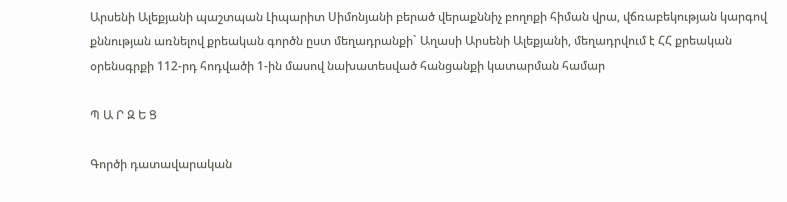Արսենի Ալեքյանի պաշտպան Լիպարիտ Սիմոնյանի բերած վերաքննիչ բողոքի հիման վրա, վճռաբեկության կարգով քննության առնելով քրեական գործն ըստ մեղադրանքի` Աղասի Արսենի Ալեքյանի, մեղադրվում է ՀՀ քրեական օրենսգրքի 112-րդ հոդվածի 1-ին մասով նախատեսված հանցանքի կատարման համար

Պ Ա Ր Զ Ե Ց

Գործի դատավարական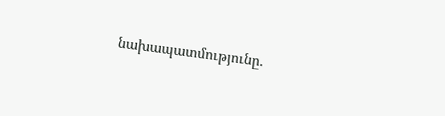նախապատմությունը.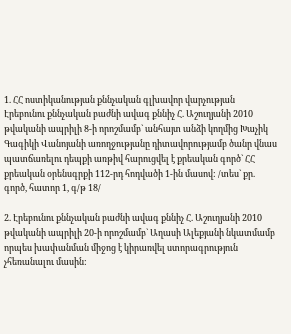1. ՀՀ ոստիկանության քննչական գլխավոր վարչության Էրեբունու քննչական բաժնի ավագ քննիչ Հ. Աշուղյանի 2010 թվականի ապրիլի 8-ի որոշմամբ` անհայտ անձի կողմից Խաչիկ Գագիկի Վանոյանի առողջությանը դիտավորությամբ ծանր վնաս պատճառելու դեպքի առթիվ հարուցվել է քրեական գործ` ՀՀ քրեական օրենսգրքի 112-րդ հոդվածի 1-ին մասով: /տես` քր. գործ, հատոր 1, գ/թ 18/

2. Էրեբունու քննչական բաժնի ավագ քննիչ Հ. Աշուղյանի 2010 թվականի ապրիլի 20-ի որոշմամբ` Աղասի Ալեքյանի նկատմամբ որպես խափանման միջոց է կիրառվել ստորագրություն չհեռանալու մասին: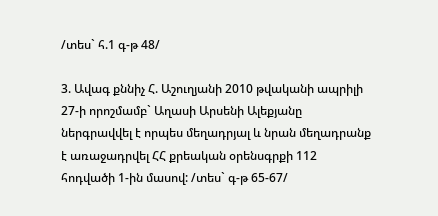/տես` հ.1 գ-թ 48/

3. Ավագ քննիչ Հ. Աշուղյանի 2010 թվականի ապրիլի 27-ի որոշմամբ` Աղասի Արսենի Ալեքյանը ներգրավվել է որպես մեղադրյալ և նրան մեղադրանք է առաջադրվել ՀՀ քրեական օրենսգրքի 112 հոդվածի 1-ին մասով: /տես` գ-թ 65-67/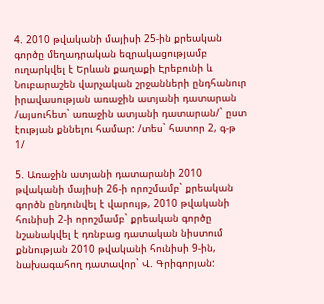4. 2010 թվականի մայիսի 25-ին քրեական գործը մեղադրական եզրակացությամբ ուղարկվել է Երևան քաղաքի Էրեբունի և Նուբարաշեն վարչական շրջանների ընդհանուր իրավասության առաջին ատյանի դատարան /այսուհետ` առաջին ատյանի դատարան/` ըստ էության քննելու համար: /տես` հատոր 2, գ-թ 1/

5. Առաջին ատյանի դատարանի 2010 թվականի մայիսի 26-ի որոշմամբ` քրեական գործն ընդունվել է վարույթ, 2010 թվականի հունիսի 2-ի որոշմամբ` քրեական գործը նշանակվել է դռնբաց դատական նիստում քննության 2010 թվականի հունիսի 9-ին, նախագահող դատավոր` Վ. Գրիգորյան: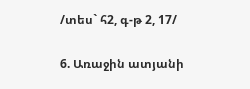/տես` հ2, գ-թ 2, 17/

6. Առաջին ատյանի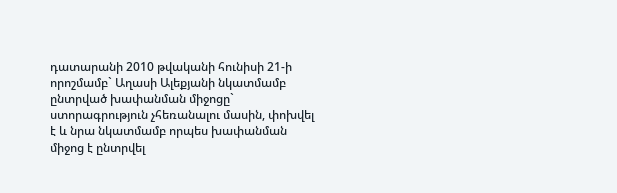դատարանի 2010 թվականի հունիսի 21-ի որոշմամբ` Աղասի Ալեքյանի նկատմամբ ընտրված խափանման միջոցը` ստորագրություն չհեռանալու մասին, փոխվել է և նրա նկատմամբ որպես խափանման միջոց է ընտրվել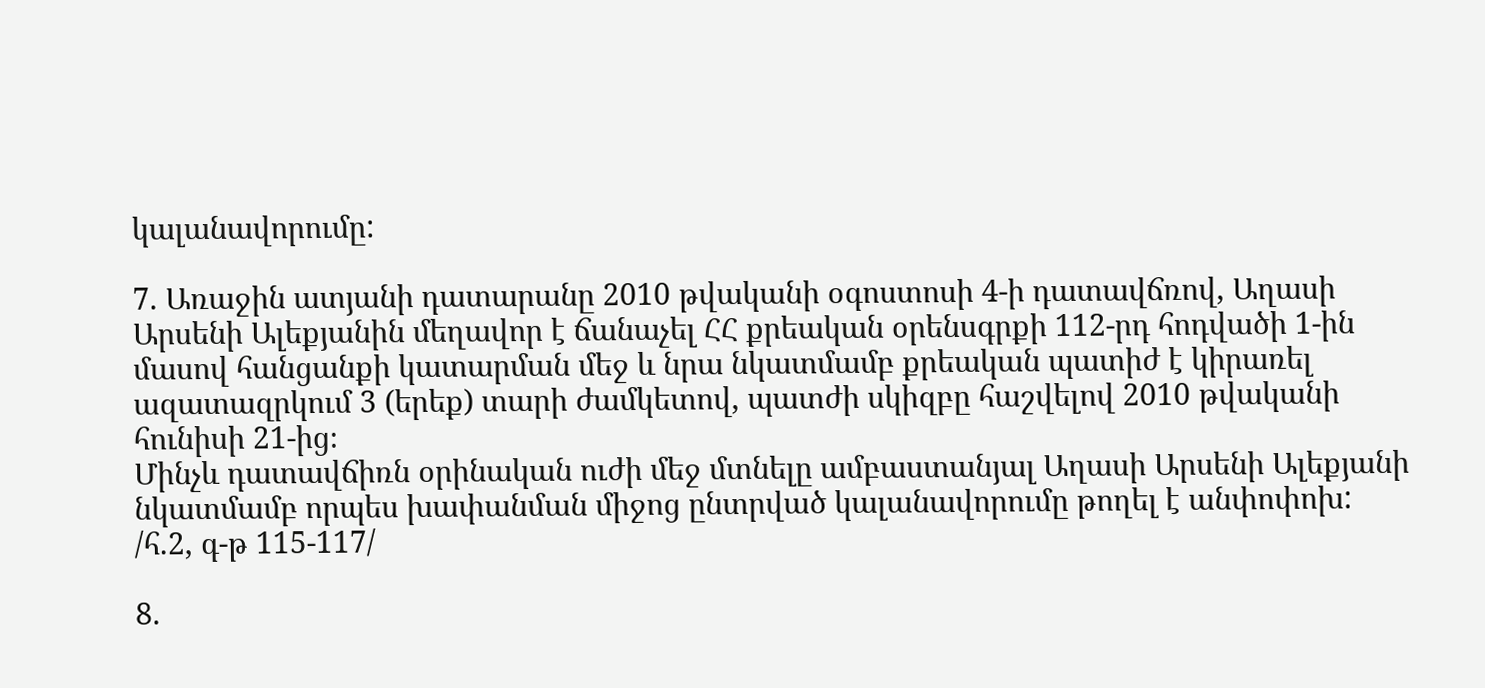կալանավորումը:

7. Առաջին ատյանի դատարանը 2010 թվականի օգոստոսի 4-ի դատավճռով, Աղասի Արսենի Ալեքյանին մեղավոր է ճանաչել ՀՀ քրեական օրենսգրքի 112-րդ հոդվածի 1-ին մասով հանցանքի կատարման մեջ և նրա նկատմամբ քրեական պատիժ է կիրառել ազատազրկում 3 (երեք) տարի ժամկետով, պատժի սկիզբը հաշվելով 2010 թվականի հունիսի 21-ից։
Մինչև դատավճիռն օրինական ուժի մեջ մտնելը ամբաստանյալ Աղասի Արսենի Ալեքյանի նկատմամբ որպես խափանման միջոց ընտրված կալանավորումը թողել է անփոփոխ: /հ.2, գ-թ 115-117/

8.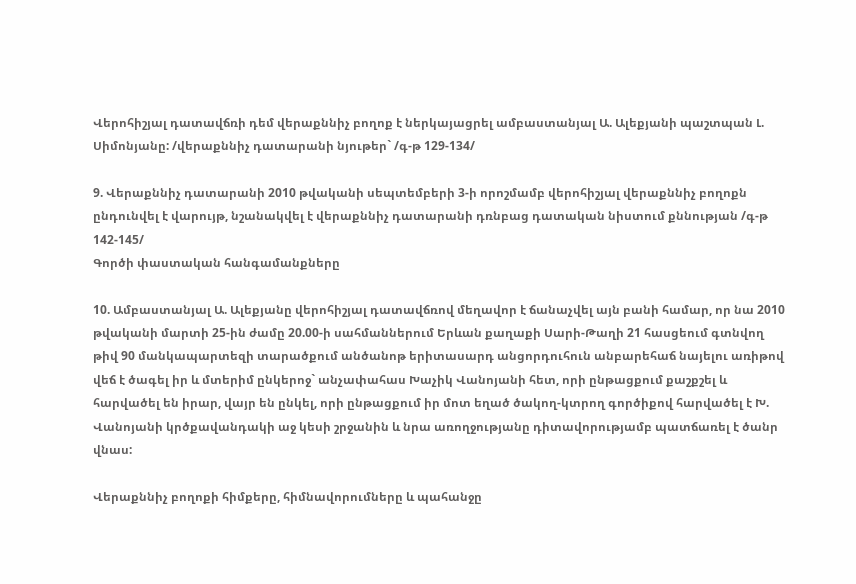Վերոհիշյալ դատավճռի դեմ վերաքննիչ բողոք է ներկայացրել ամբաստանյալ Ա. Ալեքյանի պաշտպան Լ. Սիմոնյանը: /վերաքննիչ դատարանի նյութեր` /գ-թ 129-134/

9. Վերաքննիչ դատարանի 2010 թվականի սեպտեմբերի 3-ի որոշմամբ վերոհիշյալ վերաքննիչ բողոքն ընդունվել է վարույթ, նշանակվել է վերաքննիչ դատարանի դռնբաց դատական նիստում քննության /գ-թ 142-145/
Գործի փաստական հանգամանքները

10. Ամբաստանյալ Ա. Ալեքյանը վերոհիշյալ դատավճռով մեղավոր է ճանաչվել այն բանի համար, որ նա 2010 թվականի մարտի 25-ին ժամը 20.00-ի սահմաններում Երևան քաղաքի Սարի-Թաղի 21 հասցեում գտնվող թիվ 90 մանկապարտեզի տարածքում անծանոթ երիտասարդ անցորդուհուն անբարեհաճ նայելու առիթով վեճ է ծագել իր և մտերիմ ընկերոջ` անչափահաս Խաչիկ Վանոյանի հետ, որի ընթացքում քաշքշել և հարվածել են իրար, վայր են ընկել, որի ընթացքում իր մոտ եղած ծակող-կտրող գործիքով հարվածել է Խ. Վանոյանի կրծքավանդակի աջ կեսի շրջանին և նրա առողջությանը դիտավորությամբ պատճառել է ծանր վնաս:

Վերաքննիչ բողոքի հիմքերը, հիմնավորումները և պահանջը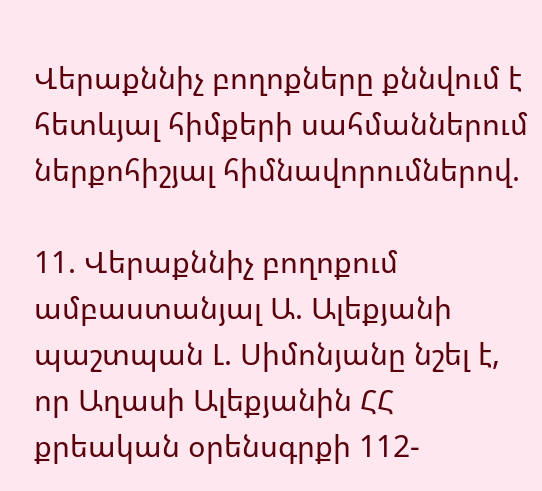Վերաքննիչ բողոքները քննվում է հետևյալ հիմքերի սահմաններում ներքոհիշյալ հիմնավորումներով.

11. Վերաքննիչ բողոքում ամբաստանյալ Ա. Ալեքյանի պաշտպան Լ. Սիմոնյանը նշել է, որ Աղասի Ալեքյանին ՀՀ քրեական օրենսգրքի 112-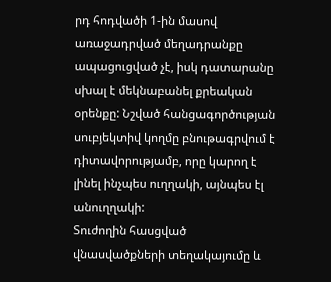րդ հոդվածի 1-ին մասով առաջադրված մեղադրանքը ապացուցված չէ, իսկ դատարանը սխալ է մեկնաբանել քրեական օրենքը: Նշված հանցագործության սուբյեկտիվ կողմը բնութագրվում է դիտավորությամբ, որը կարող է լինել ինչպես ուղղակի, այնպես էլ անուղղակի:
Տուժողին հասցված վնասվածքների տեղակայումը և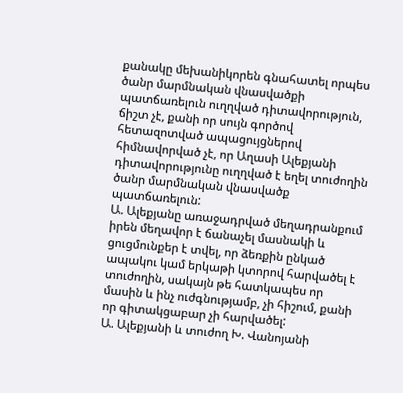քանակը մեխանիկորեն գնահատել որպես ծանր մարմնական վնասվածքի պատճառելուն ուղղված դիտավորություն, ճիշտ չէ, քանի որ սույն գործով հետազոտված ապացույցներով հիմնավորված չէ, որ Աղասի Ալեքյանի դիտավորությունը ուղղված է եղել տուժողին ծանր մարմնական վնասվածք պատճառելուն:
Ա. Ալեքյանը առաջադրված մեղադրանքում իրեն մեղավոր է ճանաչել մասնակի և ցուցմունքեր է տվել, որ ձեռքին ընկած ապակու կամ երկաթի կտորով հարվածել է տուժողին, սակայն թե հատկապես որ մասին և ինչ ուժգնությամբ, չի հիշում, քանի որ գիտակցաբար չի հարվածել:
Ա. Ալեքյանի և տուժող Խ. Վանոյանի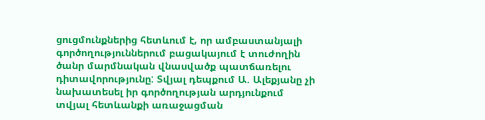ցուցմունքներից հետևում է, որ ամբաստանյալի գործողություններում բացակայում է տուժողին ծանր մարմնական վնասվածք պատճառելու դիտավորությունը: Տվյալ դեպքում Ա. Ալեքյանը չի նախատեսել իր գործողության արդյունքում տվյալ հետևանքի առաջացման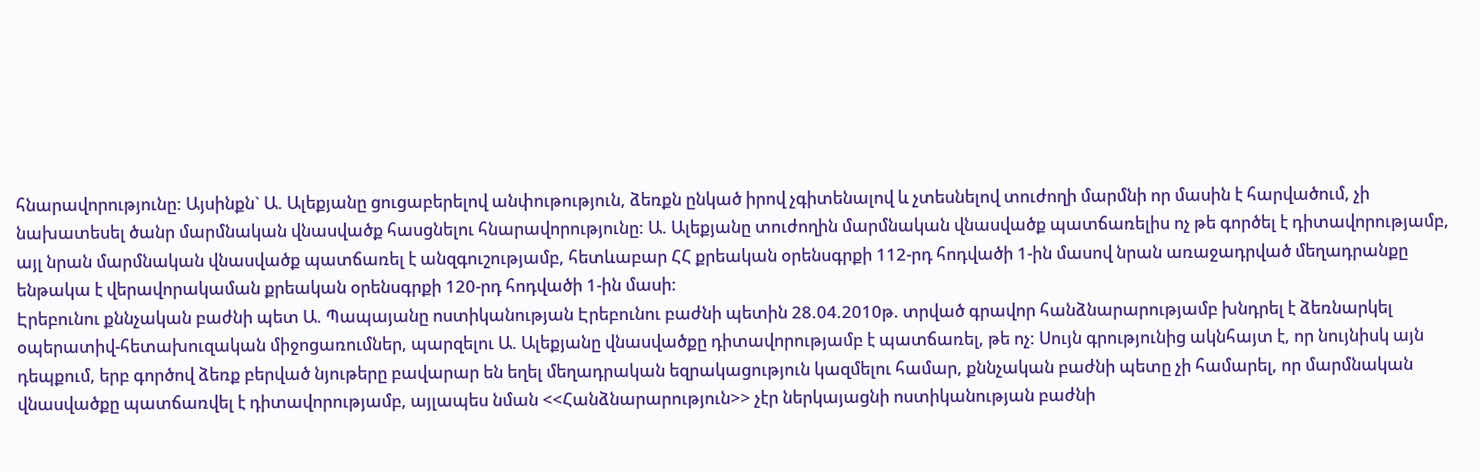հնարավորությունը: Այսինքն` Ա. Ալեքյանը ցուցաբերելով անփութություն, ձեռքն ընկած իրով չգիտենալով և չտեսնելով տուժողի մարմնի որ մասին է հարվածում, չի նախատեսել ծանր մարմնական վնասվածք հասցնելու հնարավորությունը: Ա. Ալեքյանը տուժողին մարմնական վնասվածք պատճառելիս ոչ թե գործել է դիտավորությամբ, այլ նրան մարմնական վնասվածք պատճառել է անզգուշությամբ, հետևաբար ՀՀ քրեական օրենսգրքի 112-րդ հոդվածի 1-ին մասով նրան առաջադրված մեղադրանքը ենթակա է վերավորակաման քրեական օրենսգրքի 120-րդ հոդվածի 1-ին մասի:
Էրեբունու քննչական բաժնի պետ Ա. Պապայանը ոստիկանության Էրեբունու բաժնի պետին 28.04.2010թ. տրված գրավոր հանձնարարությամբ խնդրել է ձեռնարկել օպերատիվ-հետախուզական միջոցառումներ, պարզելու Ա. Ալեքյանը վնասվածքը դիտավորությամբ է պատճառել, թե ոչ: Սույն գրությունից ակնհայտ է, որ նույնիսկ այն դեպքում, երբ գործով ձեռք բերված նյութերը բավարար են եղել մեղադրական եզրակացություն կազմելու համար, քննչական բաժնի պետը չի համարել, որ մարմնական վնասվածքը պատճառվել է դիտավորությամբ, այլապես նման <<Հանձնարարություն>> չէր ներկայացնի ոստիկանության բաժնի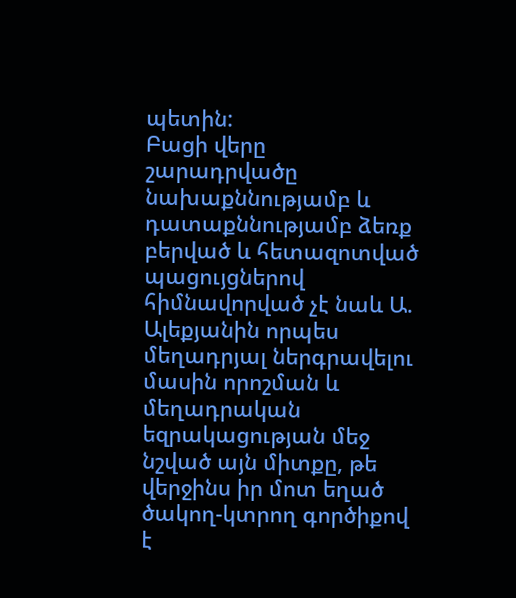պետին:
Բացի վերը շարադրվածը նախաքննությամբ և դատաքննությամբ ձեռք բերված և հետազոտված պացույցներով հիմնավորված չէ նաև Ա. Ալեքյանին որպես մեղադրյալ ներգրավելու մասին որոշման և մեղադրական եզրակացության մեջ նշված այն միտքը, թե վերջինս իր մոտ եղած ծակող-կտրող գործիքով է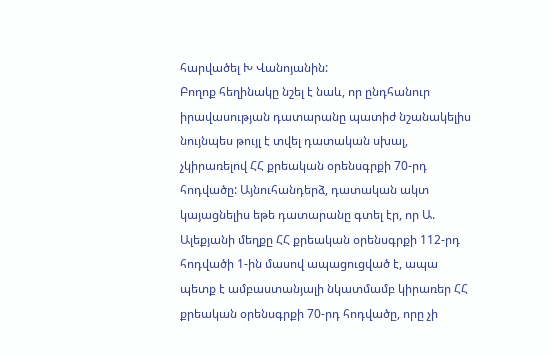հարվածել Խ Վանոյանին:
Բողոք հեղինակը նշել է նաև, որ ընդհանուր իրավասության դատարանը պատիժ նշանակելիս նույնպես թույլ է տվել դատական սխալ, չկիրառելով ՀՀ քրեական օրենսգրքի 70-րդ հոդվածը: Այնուհանդերձ, դատական ակտ կայացնելիս եթե դատարանը գտել էր, որ Ա. Ալեքյանի մեղքը ՀՀ քրեական օրենսգրքի 112-րդ հոդվածի 1-ին մասով ապացուցված է, ապա պետք է ամբաստանյալի նկատմամբ կիրառեր ՀՀ քրեական օրենսգրքի 70-րդ հոդվածը, որը չի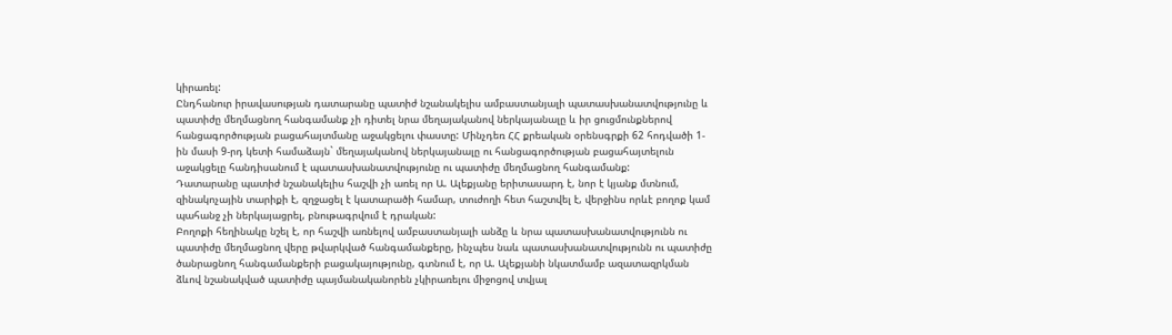կիրառել:
Ընդհանուր իրավասության դատարանը պատիժ նշանակելիս ամբաստանյալի պատասխանատվությունը և պատիժը մեղմացնող հանգամանք չի դիտել նրա մեղայականով ներկայանալը և իր ցուցմունքներով հանցագործության բացահայտմանը աջակցելու փաստը: Մինչդեռ ՀՀ քրեական օրենսգրքի 62 հոդվածի 1-ին մասի 9-րդ կետի համաձայն` մեղայականով ներկայանալը ու հանցագործության բացահայտելուն աջակցելը հանդիսանում է պատասխանատվությունը ու պատիժը մեղմացնող հանգամանք:
Դատարանը պատիժ նշանակելիս հաշվի չի առել որ Ա. Ալեքյանը երիտասարդ է, նոր է կյանք մտնում, զինակոչային տարիքի է, զղջացել է կատարածի համար, տուժողի հետ հաշտվել է, վերջինս որևէ բողոք կամ պահանջ չի ներկայացրել, բնութագրվում է դրական:
Բողոքի հեղինակը նշել է, որ հաշվի առնելով ամբաստանյալի անձը և նրա պատասխանատվությունն ու պատիժը մեղմացնող վերը թվարկված հանգամանքերը, ինչպես նաև պատասխանատվությունն ու պատիժը ծանրացնող հանգամանքերի բացակայությունը, գտնում է, որ Ա. Ալեքյանի նկատմամբ ազատազրկման ձևով նշանակված պատիժը պայմանականորեն չկիրառելու միջոցով տվյալ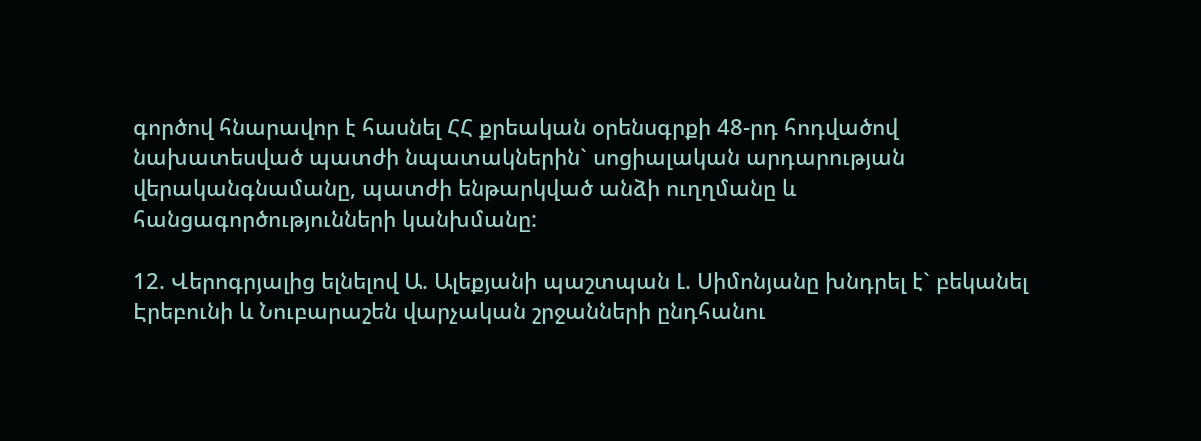գործով հնարավոր է հասնել ՀՀ քրեական օրենսգրքի 48-րդ հոդվածով նախատեսված պատժի նպատակներին` սոցիալական արդարության վերականգնամանը, պատժի ենթարկված անձի ուղղմանը և հանցագործությունների կանխմանը:

12. Վերոգրյալից ելնելով Ա. Ալեքյանի պաշտպան Լ. Սիմոնյանը խնդրել է` բեկանել Էրեբունի և Նուբարաշեն վարչական շրջանների ընդհանու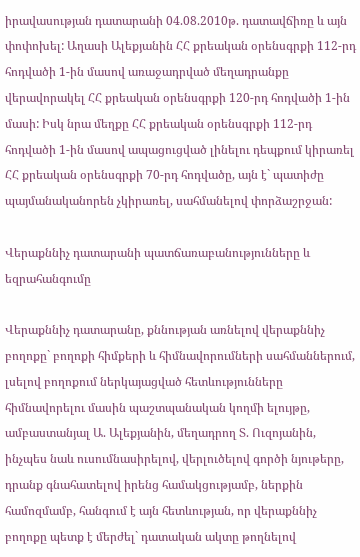իրավասության դատարանի 04.08.2010թ. դատավճիռը և այն փոփոխել: Աղասի Ալեքյանին ՀՀ քրեական օրենսգրքի 112-րդ հոդվածի 1-ին մասով առաջադրված մեղադրանքը վերավորակել ՀՀ քրեական օրենսգրքի 120-րդ հոդվածի 1-ին մասի: Իսկ նրա մեղքը ՀՀ քրեական օրենսգրքի 112-րդ հոդվածի 1-ին մասով ապացուցված լինելու դեպքում կիրառել ՀՀ քրեական օրենսգրքի 70-րդ հոդվածը, այն է` պատիժը պայմանականորեն չկիրառել, սահմանելով փորձաշրջան:

Վերաքննիչ դատարանի պատճառաբանությունները և եզրահանգումը

Վերաքննիչ դատարանը, քննության առնելով վերաքննիչ բողոքը` բողոքի հիմքերի և հիմնավորումների սահմաններում, լսելով բողոքում ներկայացված հետևությունները հիմնավորելու մասին պաշտպանական կողմի ելույթը, ամբաստանյալ Ա. Ալեքյանին, մեղադրող Տ. Ուզոյանին, ինչպես նաև ուսումնասիրելով, վերլուծելով գործի նյութերը, դրանք գնահատելով իրենց համակցությամբ, ներքին համոզմամբ, հանգում է այն հետևության, որ վերաքննիչ բողոքը պետք է մերժել` դատական ակտը թողնելով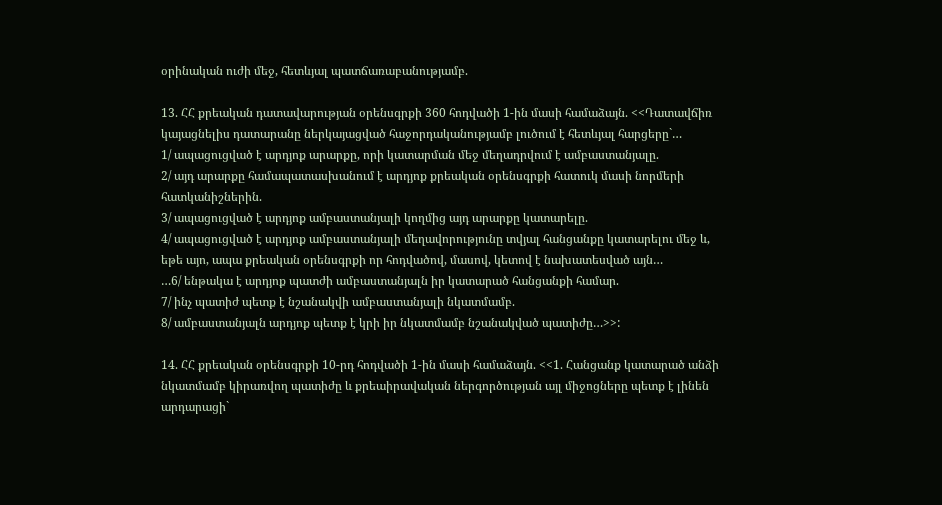օրինական ուժի մեջ, հետևյալ պատճառաբանությամբ.

13. ՀՀ քրեական դատավարության օրենսգրքի 360 հոդվածի 1-ին մասի համաձայն. <<Դատավճիռ կայացնելիս դատարանը ներկայացված հաջորդականությամբ լուծում է հետևյալ հարցերը`…
1/ ապացուցված է արդյոք արարքը, որի կատարման մեջ մեղադրվում է ամբաստանյալը.
2/ այդ արարքը համապատասխանում է արդյոք քրեական օրենսգրքի հատուկ մասի նորմերի հատկանիշներին.
3/ ապացուցված է արդյոք ամբաստանյալի կողմից այդ արարքը կատարելը.
4/ ապացուցված է արդյոք ամբաստանյալի մեղավորությունը տվյալ հանցանքը կատարելու մեջ և, եթե այո, ապա քրեական օրենսգրքի որ հոդվածով, մասով, կետով է նախատեսված այն…
…6/ ենթակա է արդյոք պատժի ամբաստանյալն իր կատարած հանցանքի համար.
7/ ինչ պատիժ պետք է նշանակվի ամբաստանյալի նկատմամբ.
8/ ամբաստանյալն արդյոք պետք է կրի իր նկատմամբ նշանակված պատիժը…>>:

14. ՀՀ քրեական օրենսգրքի 10-րդ հոդվածի 1-ին մասի համաձայն. <<1. Հանցանք կատարած անձի նկատմամբ կիրառվող պատիժը և քրեաիրավական ներգործության այլ միջոցները պետք է լինեն արդարացի`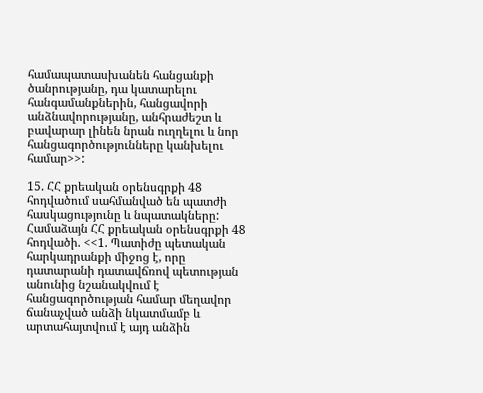համապատասխանեն հանցանքի ծանրությանը, դա կատարելու հանգամանքներին, հանցավորի անձնավորությանը, անհրաժեշտ և բավարար լինեն նրան ուղղելու և նոր հանցագործությունները կանխելու համար>>:

15. ՀՀ քրեական օրենսգրքի 48 հոդվածում սահմանված են պատժի հասկացությունը և նպատակները:
Համաձայն ՀՀ քրեական օրենսգրքի 48 հոդվածի. <<1. Պատիժը պետական հարկադրանքի միջոց է, որը դատարանի դատավճռով պետության անունից նշանակվում է հանցագործության համար մեղավոր ճանաչված անձի նկատմամբ և արտահայտվում է այդ անձին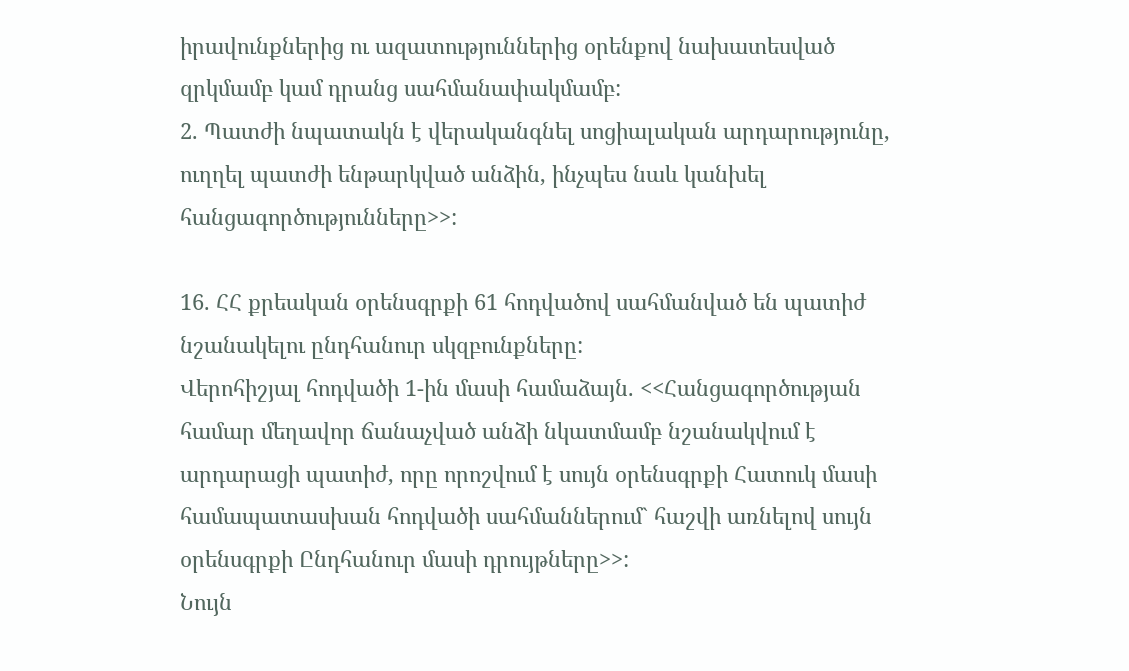իրավունքներից ու ազատություններից օրենքով նախատեսված զրկմամբ կամ դրանց սահմանափակմամբ:
2. Պատժի նպատակն է վերականգնել սոցիալական արդարությունը, ուղղել պատժի ենթարկված անձին, ինչպես նաև կանխել հանցագործությունները>>:

16. ՀՀ քրեական օրենսգրքի 61 հոդվածով սահմանված են պատիժ նշանակելու ընդհանուր սկզբունքները:
Վերոհիշյալ հոդվածի 1-ին մասի համաձայն. <<Հանցագործության համար մեղավոր ճանաչված անձի նկատմամբ նշանակվում է արդարացի պատիժ, որը որոշվում է սույն օրենսգրքի Հատուկ մասի համապատասխան հոդվածի սահմաններում` հաշվի առնելով սույն օրենսգրքի Ընդհանուր մասի դրույթները>>:
Նույն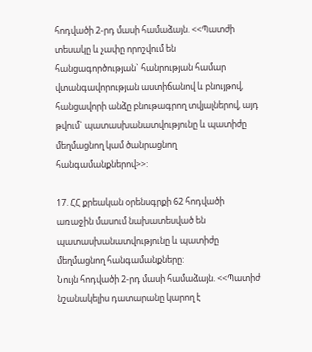հոդվածի 2-րդ մասի համաձայն. <<Պատժի տեսակը և չափը որոշվում են հանցագործության` հանրության համար վտանգավորության աստիճանով և բնույթով, հանցավորի անձը բնութագրող տվյալներով, այդ թվում` պատասխանատվությունը և պատիժը մեղմացնող կամ ծանրացնող հանգամանքներով>>:

17. ՀՀ քրեական օրենսգրքի 62 հոդվածի առաջին մասում նախատեսված են պատասխանատվությունը և պատիժը մեղմացնող հանգամանքները:
Նույն հոդվածի 2-րդ մասի համաձայն. <<Պատիժ նշանակելիս դատարանը կարող է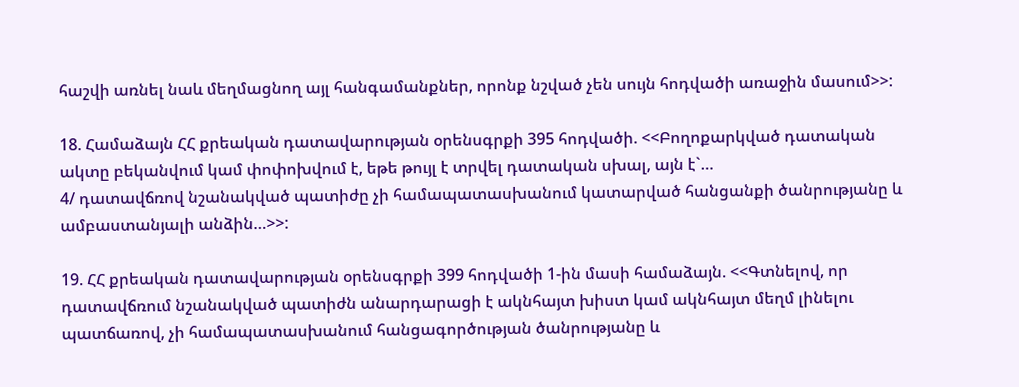հաշվի առնել նաև մեղմացնող այլ հանգամանքներ, որոնք նշված չեն սույն հոդվածի առաջին մասում>>:

18. Համաձայն ՀՀ քրեական դատավարության օրենսգրքի 395 հոդվածի. <<Բողոքարկված դատական ակտը բեկանվում կամ փոփոխվում է, եթե թույլ է տրվել դատական սխալ, այն է`…
4/ դատավճռով նշանակված պատիժը չի համապատասխանում կատարված հանցանքի ծանրությանը և ամբաստանյալի անձին…>>:

19. ՀՀ քրեական դատավարության օրենսգրքի 399 հոդվածի 1-ին մասի համաձայն. <<Գտնելով, որ դատավճռում նշանակված պատիժն անարդարացի է ակնհայտ խիստ կամ ակնհայտ մեղմ լինելու պատճառով, չի համապատասխանում հանցագործության ծանրությանը և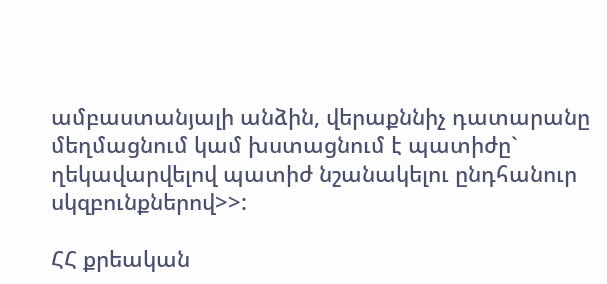ամբաստանյալի անձին, վերաքննիչ դատարանը մեղմացնում կամ խստացնում է պատիժը` ղեկավարվելով պատիժ նշանակելու ընդհանուր սկզբունքներով>>:

ՀՀ քրեական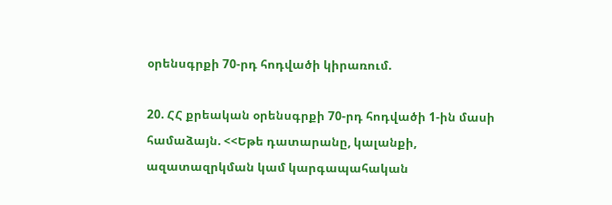օրենսգրքի 70-րդ հոդվածի կիրառում.

20. ՀՀ քրեական օրենսգրքի 70-րդ հոդվածի 1-ին մասի համաձայն. <<Եթե դատարանը, կալանքի, ազատազրկման կամ կարգապահական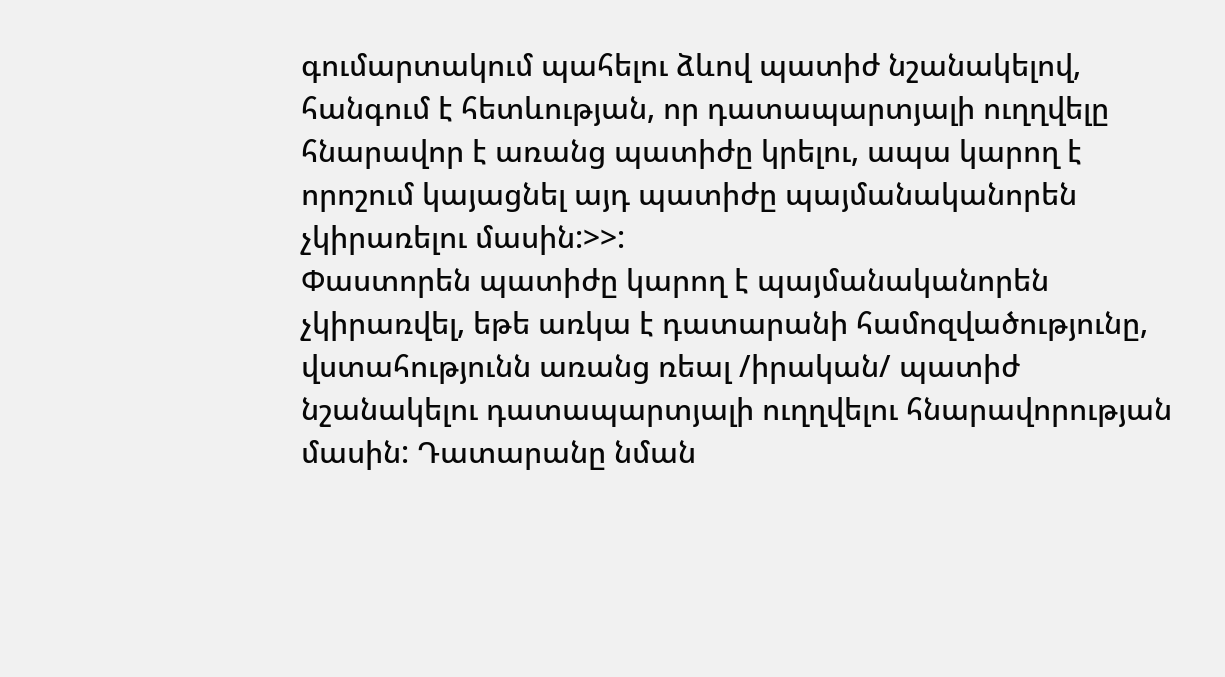գումարտակում պահելու ձևով պատիժ նշանակելով, հանգում է հետևության, որ դատապարտյալի ուղղվելը հնարավոր է առանց պատիժը կրելու, ապա կարող է որոշում կայացնել այդ պատիժը պայմանականորեն չկիրառելու մասին:>>:
Փաստորեն պատիժը կարող է պայմանականորեն չկիրառվել, եթե առկա է դատարանի համոզվածությունը, վստահությունն առանց ռեալ /իրական/ պատիժ նշանակելու դատապարտյալի ուղղվելու հնարավորության մասին: Դատարանը նման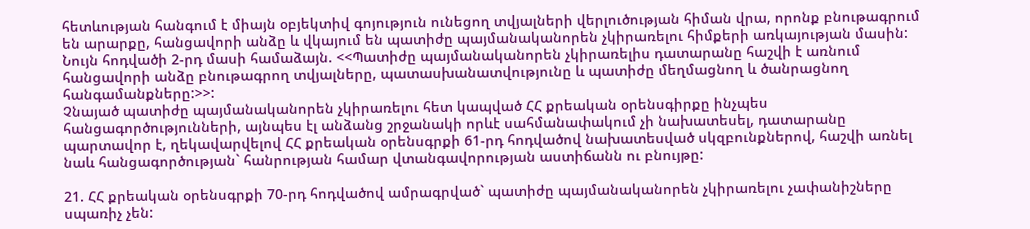հետևության հանգում է միայն օբյեկտիվ գոյություն ունեցող տվյալների վերլուծության հիման վրա, որոնք բնութագրում են արարքը, հանցավորի անձը և վկայում են պատիժը պայմանականորեն չկիրառելու հիմքերի առկայության մասին:
Նույն հոդվածի 2-րդ մասի համաձայն. <<Պատիժը պայմանականորեն չկիրառելիս դատարանը հաշվի է առնում հանցավորի անձը բնութագրող տվյալները, պատասխանատվությունը և պատիժը մեղմացնող և ծանրացնող հանգամանքները:>>:
Չնայած պատիժը պայմանականորեն չկիրառելու հետ կապված ՀՀ քրեական օրենսգիրքը ինչպես հանցագործությունների, այնպես էլ անձանց շրջանակի որևէ սահմանափակում չի նախատեսել, դատարանը պարտավոր է, ղեկավարվելով ՀՀ քրեական օրենսգրքի 61-րդ հոդվածով նախատեսված սկզբունքներով, հաշվի առնել նաև հանցագործության` հանրության համար վտանգավորության աստիճանն ու բնույթը:

21. ՀՀ քրեական օրենսգրքի 70-րդ հոդվածով ամրագրված` պատիժը պայմանականորեն չկիրառելու չափանիշները սպառիչ չեն: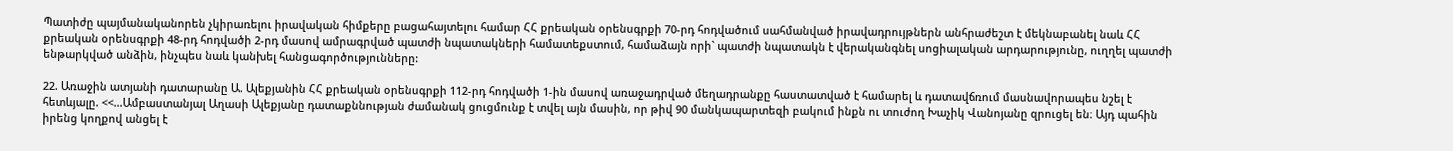Պատիժը պայմանականորեն չկիրառելու իրավական հիմքերը բացահայտելու համար ՀՀ քրեական օրենսգրքի 70-րդ հոդվածում սահմանված իրավադրույթներն անհրաժեշտ է մեկնաբանել նաև ՀՀ քրեական օրենսգրքի 48-րդ հոդվածի 2-րդ մասով ամրագրված պատժի նպատակների համատեքստում, համաձայն որի` պատժի նպատակն է վերականգնել սոցիալական արդարությունը, ուղղել պատժի ենթարկված անձին, ինչպես նաև կանխել հանցագործությունները:

22. Առաջին ատյանի դատարանը Ա. Ալեքյանին ՀՀ քրեական օրենսգրքի 112-րդ հոդվածի 1-ին մասով առաջադրված մեղադրանքը հաստատված է համարել և դատավճռում մասնավորապես նշել է հետևյալը. <<…Ամբաստանյալ Աղասի Ալեքյանը դատաքննության ժամանակ ցուցմունք է տվել այն մասին, որ թիվ 90 մանկապարտեզի բակում ինքն ու տուժող Խաչիկ Վանոյանը զրուցել են։ Այդ պահին իրենց կողքով անցել է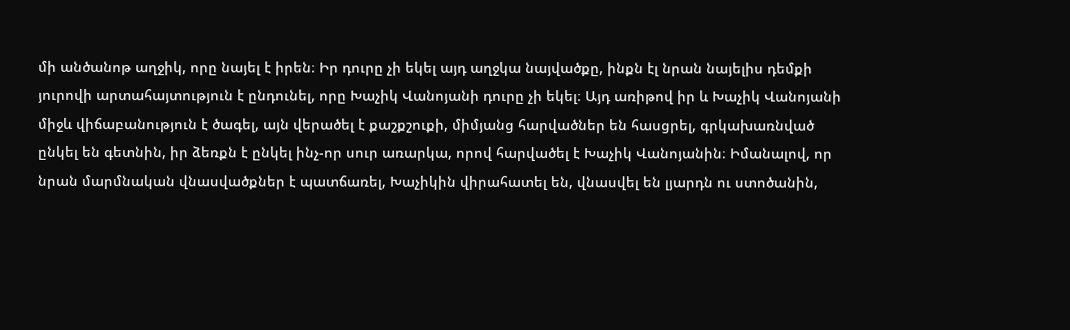մի անծանոթ աղջիկ, որը նայել է իրեն։ Իր դուրը չի եկել այդ աղջկա նայվածքը, ինքն էլ նրան նայելիս դեմքի յուրովի արտահայտություն է ընդունել, որը Խաչիկ Վանոյանի դուրը չի եկել։ Այդ առիթով իր և Խաչիկ Վանոյանի միջև վիճաբանություն է ծագել, այն վերածել է քաշքշուքի, միմյանց հարվածներ են հասցրել, գրկախառնված ընկել են գետնին, իր ձեռքն է ընկել ինչ-որ սուր առարկա, որով հարվածել է Խաչիկ Վանոյանին։ Իմանալով, որ նրան մարմնական վնասվածքներ է պատճառել, Խաչիկին վիրահատել են, վնասվել են լյարդն ու ստոծանին,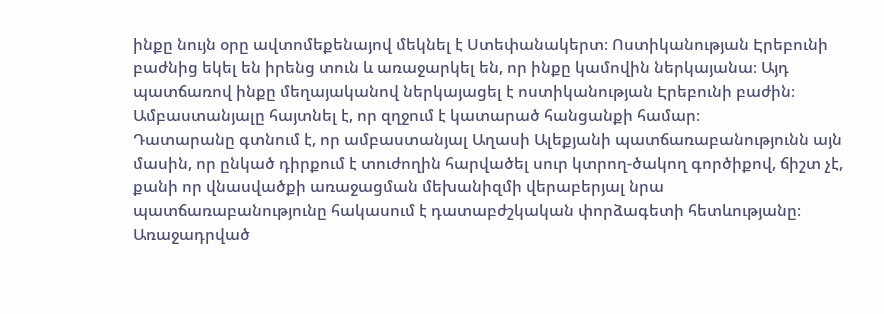ինքը նույն օրը ավտոմեքենայով մեկնել է Ստեփանակերտ։ Ոստիկանության Էրեբունի բաժնից եկել են իրենց տուն և առաջարկել են, որ ինքը կամովին ներկայանա։ Այդ պատճառով ինքը մեղայականով ներկայացել է ոստիկանության Էրեբունի բաժին։ Ամբաստանյալը հայտնել է, որ զղջում է կատարած հանցանքի համար։
Դատարանը գտնում է, որ ամբաստանյալ Աղասի Ալեքյանի պատճառաբանությունն այն մասին, որ ընկած դիրքում է տուժողին հարվածել սուր կտրող-ծակող գործիքով, ճիշտ չէ, քանի որ վնասվածքի առաջացման մեխանիզմի վերաբերյալ նրա պատճառաբանությունը հակասում է դատաբժշկական փորձագետի հետևությանը։
Առաջադրված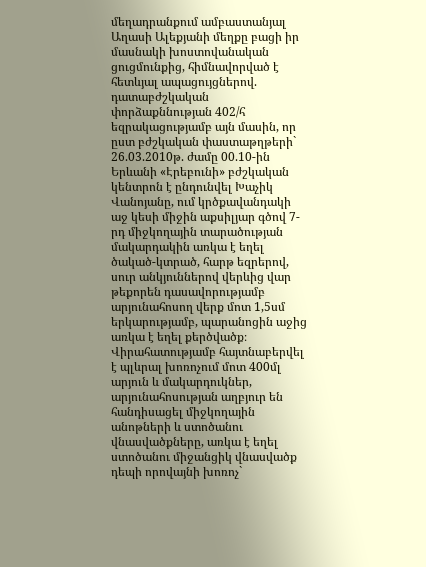մեղադրանքում ամբաստանյալ Աղասի Ալեքյանի մեղքը բացի իր մասնակի խոստովանական ցուցմունքից, հիմնավորված է հետևյալ ապացույցներով.
դատաբժշկական փորձաքննության 402/հ եզրակացությամբ այն մասին, որ ըստ բժշկական փաստաթղթերի` 26.03.2010թ. ժամը 00.10-ին Երևանի «Էրեբունի» բժշկական կենտրոն է ընդունվել Խաչիկ Վանոյանը, ում կրծքավանդակի աջ կեսի միջին աքսիլյար գծով 7-րդ միջկողային տարածության մակարդակին առկա է եղել ծակած-կտրած, հարթ եզրերով, սուր անկյուններով վերևից վար թեքորեն դասավորությամբ արյունահոսող վերք մոտ 1,5սմ երկարությամբ, պարանոցին աջից առկա է եղել քերծվածք։ Վիրահատությամբ հայտնաբերվել է պլևրալ խոռոչում մոտ 400մլ արյուն և մակարդուկներ, արյունահոսության աղբյուր են հանդիսացել միջկողային անոթների և ստոծանու վնասվածքները, առկա է եղել ստոծանու միջանցիկ վնասվածք դեպի որովայնի խոռոչ`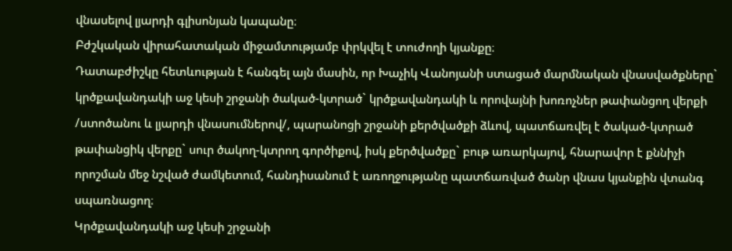վնասելով լյարդի գլիսոնյան կապանը։
Բժշկական վիրահատական միջամտությամբ փրկվել է տուժողի կյանքը։
Դատաբժիշկը հետևության է հանգել այն մասին, որ Խաչիկ Վանոյանի ստացած մարմնական վնասվածքները` կրծքավանդակի աջ կեսի շրջանի ծակած-կտրած` կրծքավանդակի և որովայնի խոռոչներ թափանցող վերքի /ստոծանու և լյարդի վնասումներով/, պարանոցի շրջանի քերծվածքի ձևով, պատճառվել է ծակած-կտրած թափանցիկ վերքը` սուր ծակող-կտրող գործիքով, իսկ քերծվածքը` բութ առարկայով, հնարավոր է քննիչի որոշման մեջ նշված ժամկետում, հանդիսանում է առողջությանը պատճառված ծանր վնաս կյանքին վտանգ սպառնացող։
Կրծքավանդակի աջ կեսի շրջանի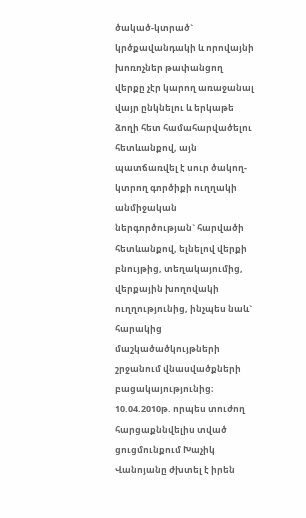ծակած-կտրած` կրծքավանդակի և որովայնի խոռոչներ թափանցող վերքը չէր կարող առաջանալ վայր ընկնելու և երկաթե ձողի հետ համահարվածելու հետևանքով, այն պատճառվել է սուր ծակող-կտրող գործիքի ուղղակի անմիջական ներգործության` հարվածի հետևանքով, ելնելով վերքի բնույթից, տեղակայումից, վերքային խողովակի ուղղությունից, ինչպես նաև` հարակից մաշկածածկույթների շրջանում վնասվածքների բացակայությունից։
10.04.2010թ. որպես տուժող հարցաքննվելիս տված ցուցմունքում Խաչիկ Վանոյանը ժխտել է իրեն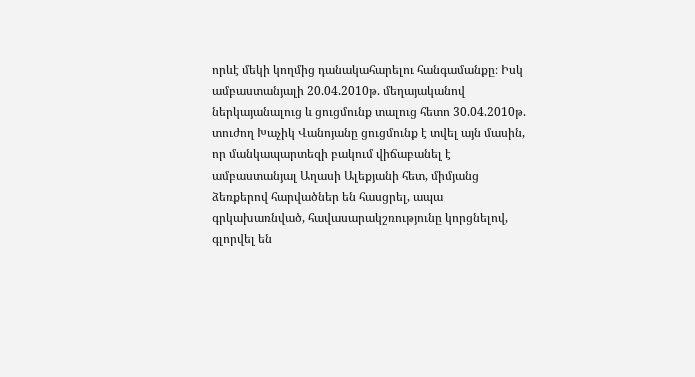որևէ մեկի կողմից դանակահարելու հանգամանքը։ Իսկ ամբաստանյալի 20.04.2010թ. մեղայականով ներկայանալուց և ցուցմունք տալուց հետո 30.04.2010թ. տուժող Խաչիկ Վանոյանը ցուցմունք է տվել այն մասին, որ մանկապարտեզի բակում վիճաբանել է ամբաստանյալ Աղասի Ալեքյանի հետ, միմյանց ձեռքերով հարվածներ են հասցրել, ապա գրկախառնված, հավասարակշռությունը կորցնելով, գլորվել են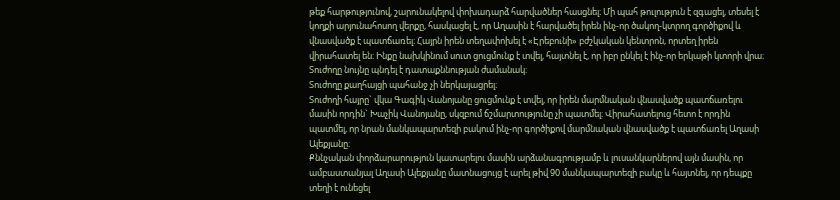թեք հարթությունով, շարունակելով փոխադարձ հարվածներ հասցնել։ Մի պահ թուլություն է զգացել, տեսել է կողքի արյունահոսող վերքը, հասկացել է, որ Աղասին է հարվածել իրեն ինչ-որ ծակող-կտրող գործիքով և վնասվածք է պատճառել։ Հայրն իրեն տեղափոխել է «Էրեբունի» բժշկական կենտրոն, որտեղ իրեն վիրահատել են։ Ինքը նախկինում սուտ ցուցմունք է տվել, հայտնել է, որ իբր ընկել է ինչ-որ երկաթի կտորի վրա։
Տուժողը նույնը պնդել է դատաքննության ժամանակ։
Տուժողը քաղհայցի պահանջ չի ներկայացրել։
Տուժողի հայրը` վկա Գագիկ Վանոյանը ցուցմունք է տվել, որ իրեն մարմնական վնասվածք պատճառելու մասին որդին` Խաչիկ Վանոյանը, սկզբում ճշմարտությունը չի պատմել։ Վիրահատելուց հետո է որդին պատմել, որ նրան մանկապարտեզի բակում ինչ-որ գործիքով մարմնական վնասվածք է պատճառել Աղասի Ալեքյանը։
Քննչական փորձարարություն կատարելու մասին արձանագրությամբ և լուսանկարներով այն մասին, որ ամբաստանյալ Աղասի Ալեքյանը մատնացույց է արել թիվ 90 մանկապարտեզի բակը և հայտնել, որ դեպքը տեղի է ունեցել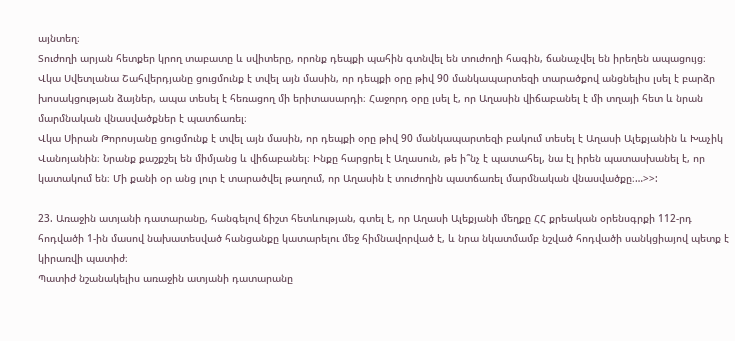այնտեղ։
Տուժողի արյան հետքեր կրող տաբատը և սվիտերը, որոնք դեպքի պահին գտնվել են տուժողի հագին, ճանաչվել են իրեղեն ապացույց։
Վկա Սվետլանա Շահվերդյանը ցուցմունք է տվել այն մասին, որ դեպքի օրը թիվ 90 մանկապարտեզի տարածքով անցնելիս լսել է բարձր խոսակցության ձայներ, ապա տեսել է հեռացող մի երիտասարդի։ Հաջորդ օրը լսել է, որ Աղասին վիճաբանել է մի տղայի հետ և նրան մարմնական վնասվածքներ է պատճառել։
Վկա Սիրան Թորոսյանը ցուցմունք է տվել այն մասին, որ դեպքի օրը թիվ 90 մանկապարտեզի բակում տեսել է Աղասի Ալեքյանին և Խաչիկ Վանոյանին։ Նրանք քաշքշել են միմյանց և վիճաբանել։ Ինքը հարցրել է Աղասուն, թե ի՞նչ է պատահել, նա էլ իրեն պատասխանել է, որ կատակում են։ Մի քանի օր անց լուր է տարածվել թաղում, որ Աղասին է տուժողին պատճառել մարմնական վնասվածքը։…>>:

23. Առաջին ատյանի դատարանը, հանգելով ճիշտ հետևության, գտել է, որ Աղասի Ալեքյանի մեղքը ՀՀ քրեական օրենսգրքի 112-րդ հոդվածի 1-ին մասով նախատեսված հանցանքը կատարելու մեջ հիմնավորված է, և նրա նկատմամբ նշված հոդվածի սանկցիայով պետք է կիրառվի պատիժ։
Պատիժ նշանակելիս առաջին ատյանի դատարանը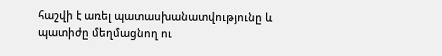հաշվի է առել պատասխանատվությունը և պատիժը մեղմացնող ու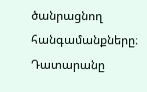ծանրացնող հանգամանքները։
Դատարանը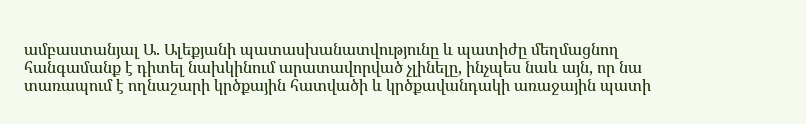ամբաստանյալ Ա. Ալեքյանի պատասխանատվությունը և պատիժը մեղմացնող հանգամանք է դիտել նախկինում արատավորված չլինելը, ինչպես նաև այն, որ նա տառապում է ողնաշարի կրծքային հատվածի և կրծքավանդակի առաջային պատի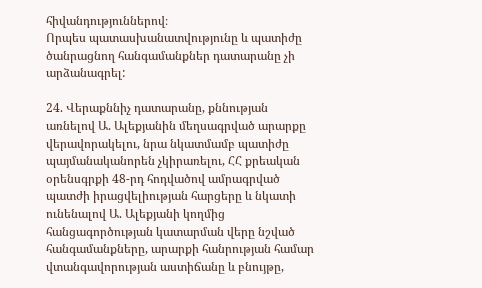հիվանդություններով։
Որպես պատասխանատվությունը և պատիժը ծանրացնող հանգամանքներ դատարանը չի արձանագրել:

24. Վերաքննիչ դատարանը, քննության առնելով Ա. Ալեքյանին մեղսագրված արարքը վերավորակելու, նրա նկատմամբ պատիժը պայմանականորեն չկիրառելու, ՀՀ քրեական օրենսգրքի 48-րդ հոդվածով ամրագրված պատժի իրացվելիության հարցերը և նկատի ունենալով Ա. Ալեքյանի կողմից հանցագործության կատարման վերը նշված հանգամանքները, արարքի հանրության համար վտանգավորության աստիճանը և բնույթը,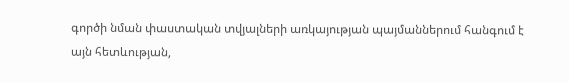գործի նման փաստական տվյալների առկայության պայմաններում հանգում է այն հետևության,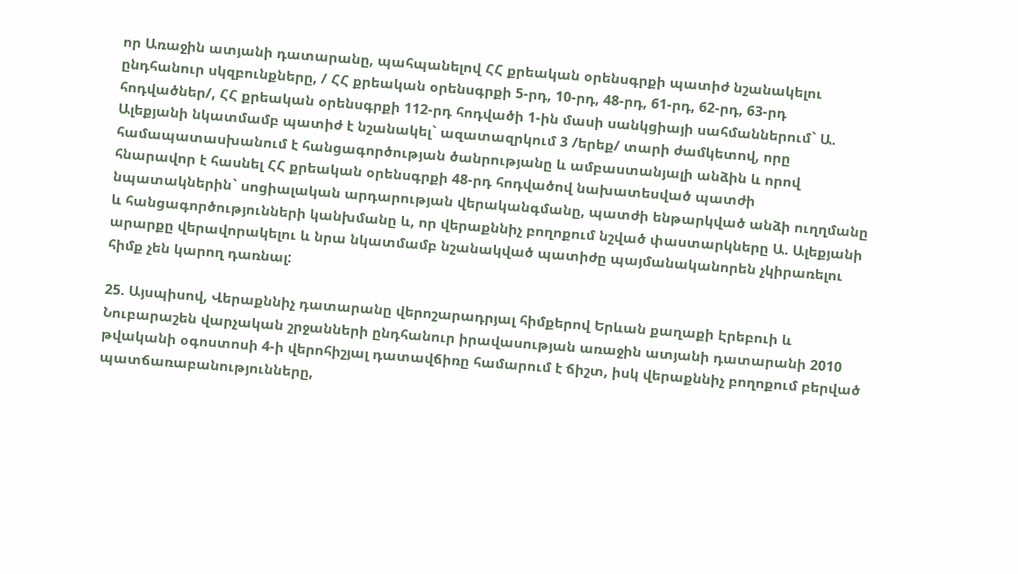որ Առաջին ատյանի դատարանը, պահպանելով ՀՀ քրեական օրենսգրքի պատիժ նշանակելու ընդհանուր սկզբունքները, / ՀՀ քրեական օրենսգրքի 5-րդ, 10-րդ, 48-րդ, 61-րդ, 62-րդ, 63-րդ հոդվածներ/, ՀՀ քրեական օրենսգրքի 112-րդ հոդվածի 1-ին մասի սանկցիայի սահմաններում` Ա. Ալեքյանի նկատմամբ պատիժ է նշանակել` ազատազրկում 3 /երեք/ տարի ժամկետով, որը համապատասխանում է հանցագործության ծանրությանը և ամբաստանյալի անձին և որով հնարավոր է հասնել ՀՀ քրեական օրենսգրքի 48-րդ հոդվածով նախատեսված պատժի նպատակներին` սոցիալական արդարության վերականգմանը, պատժի ենթարկված անձի ուղղմանը և հանցագործությունների կանխմանը և, որ վերաքննիչ բողոքում նշված փաստարկները Ա. Ալեքյանի արարքը վերավորակելու և նրա նկատմամբ նշանակված պատիժը պայմանականորեն չկիրառելու հիմք չեն կարող դառնալ:

25. Այսպիսով, Վերաքննիչ դատարանը վերոշարադրյալ հիմքերով Երևան քաղաքի Էրեբուի և Նուբարաշեն վարչական շրջանների ընդհանուր իրավասության առաջին ատյանի դատարանի 2010 թվականի օգոստոսի 4-ի վերոհիշյալ դատավճիռը համարում է ճիշտ, իսկ վերաքննիչ բողոքում բերված պատճառաբանությունները,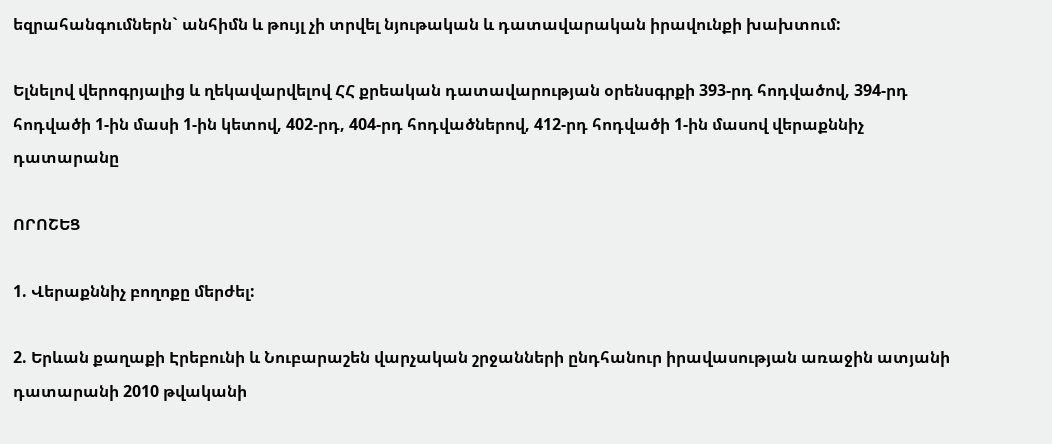եզրահանգումներն` անհիմն և թույլ չի տրվել նյութական և դատավարական իրավունքի խախտում:

Ելնելով վերոգրյալից և ղեկավարվելով ՀՀ քրեական դատավարության օրենսգրքի 393-րդ հոդվածով, 394-րդ հոդվածի 1-ին մասի 1-ին կետով, 402-րդ, 404-րդ հոդվածներով, 412-րդ հոդվածի 1-ին մասով վերաքննիչ դատարանը

ՈՐՈՇԵՑ

1. Վերաքննիչ բողոքը մերժել:

2. Երևան քաղաքի Էրեբունի և Նուբարաշեն վարչական շրջանների ընդհանուր իրավասության առաջին ատյանի դատարանի 2010 թվականի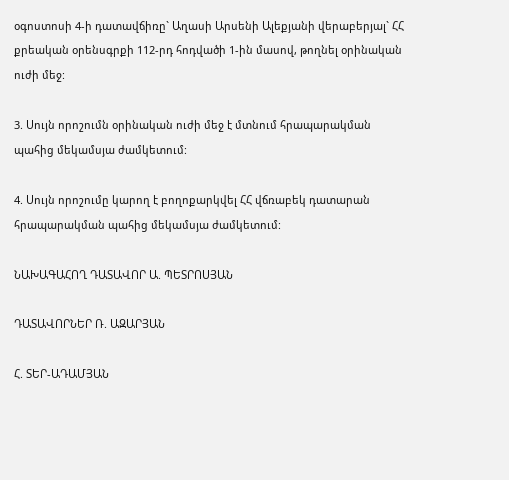օգոստոսի 4-ի դատավճիռը` Աղասի Արսենի Ալեքյանի վերաբերյալ` ՀՀ քրեական օրենսգրքի 112-րդ հոդվածի 1-ին մասով, թողնել օրինական ուժի մեջ:

3. Սույն որոշումն օրինական ուժի մեջ է մտնում հրապարակման պահից մեկամսյա ժամկետում:

4. Սույն որոշումը կարող է բողոքարկվել ՀՀ վճռաբեկ դատարան հրապարակման պահից մեկամսյա ժամկետում:

ՆԱԽԱԳԱՀՈՂ ԴԱՏԱՎՈՐ Ա. ՊԵՏՐՈՍՅԱՆ

ԴԱՏԱՎՈՐՆԵՐ Ռ. ԱԶԱՐՅԱՆ

Հ. ՏԵՐ-ԱԴԱՄՅԱՆ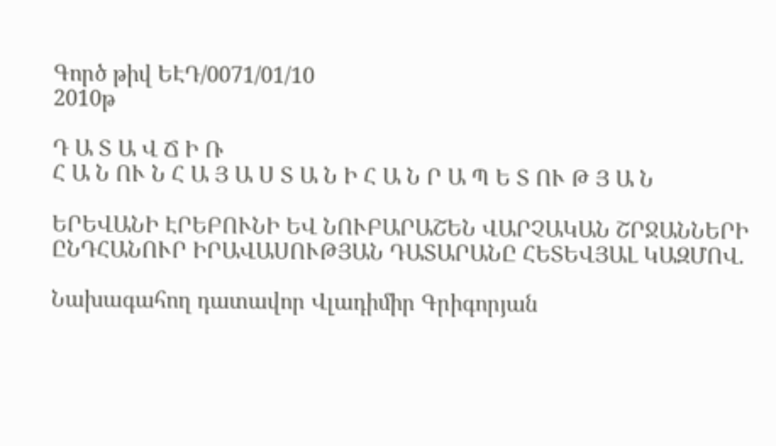Գործ թիվ ԵԷԴ/0071/01/10
2010թ

Դ Ա Տ Ա Վ Ճ Ի Ռ
Հ Ա Ն ՈՒ Ն Հ Ա Յ Ա Ս Տ Ա Ն Ի Հ Ա Ն Ր Ա Պ Ե Տ ՈՒ Թ Յ Ա Ն

ԵՐԵՎԱՆԻ ԷՐԵԲՈՒՆԻ ԵՎ ՆՈՒԲԱՐԱՇԵՆ ՎԱՐՉԱԿԱՆ ՇՐՋԱՆՆԵՐԻ ԸՆԴՀԱՆՈՒՐ ԻՐԱՎԱՍՈՒԹՅԱՆ ԴԱՏԱՐԱՆԸ ՀԵՏԵՎՅԱԼ ԿԱԶՄՈՎ.

Նախագահող դատավոր Վլադիմիր Գրիգորյան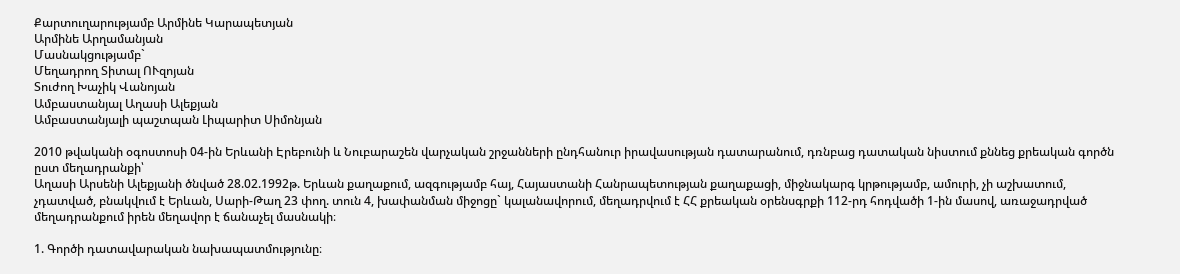Քարտուղարությամբ Արմինե Կարապետյան
Արմինե Արղամանյան
Մասնակցությամբ`
Մեղադրող Տիտալ ՈՒզոյան
Տուժող Խաչիկ Վանոյան
Ամբաստանյալ Աղասի Ալեքյան
Ամբաստանյալի պաշտպան Լիպարիտ Սիմոնյան

2010 թվականի օգոստոսի 04-ին Երևանի Էրեբունի և Նուբարաշեն վարչական շրջանների ընդհանուր իրավասության դատարանում, դռնբաց դատական նիստում քննեց քրեական գործն ըստ մեղադրանքի՝
Աղասի Արսենի Ալեքյանի ծնված 28.02.1992թ. Երևան քաղաքում, ազգությամբ հայ, Հայաստանի Հանրապետության քաղաքացի, միջնակարգ կրթությամբ, ամուրի, չի աշխատում, չդատված, բնակվում է Երևան, Սարի-Թաղ 23 փող. տուն 4, խափանման միջոցը` կալանավորում, մեղադրվում է ՀՀ քրեական օրենսգրքի 112-րդ հոդվածի 1-ին մասով, առաջադրված մեղադրանքում իրեն մեղավոր է ճանաչել մասնակի։

1. Գործի դատավարական նախապատմությունը։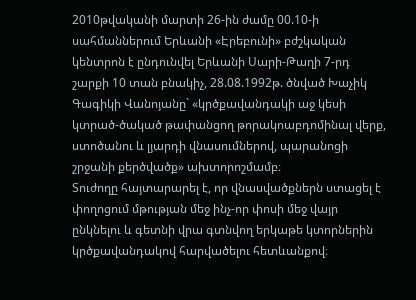2010թվականի մարտի 26-ին ժամը 00.10-ի սահմաններում Երևանի «Էրեբունի» բժշկական կենտրոն է ընդունվել Երևանի Սարի-Թաղի 7-րդ շարքի 10 տան բնակիչ, 28.08.1992թ. ծնված Խաչիկ Գագիկի Վանոյանը` «կրծքավանդակի աջ կեսի կտրած-ծակած թափանցող թորակոաբդոմինալ վերք, ստոծանու և լյարդի վնասումներով, պարանոցի շրջանի քերծվածք» ախտորոշմամբ։
Տուժողը հայտարարել է, որ վնասվածքներն ստացել է փողոցում մթության մեջ ինչ-որ փոսի մեջ վայր ընկնելու և գետնի վրա գտնվող երկաթե կտորներին կրծքավանդակով հարվածելու հետևանքով։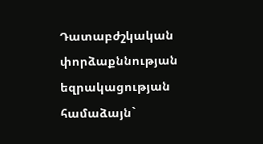Դատաբժշկական փորձաքննության եզրակացության համաձայն`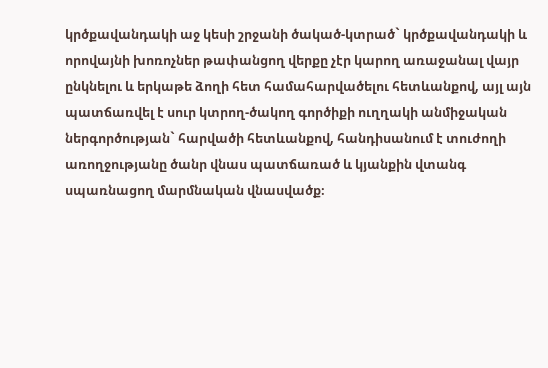կրծքավանդակի աջ կեսի շրջանի ծակած-կտրած` կրծքավանդակի և որովայնի խոռոչներ թափանցող վերքը չէր կարող առաջանալ վայր ընկնելու և երկաթե ձողի հետ համահարվածելու հետևանքով, այլ այն պատճառվել է սուր կտրող-ծակող գործիքի ուղղակի անմիջական ներգործության` հարվածի հետևանքով, հանդիսանում է տուժողի առողջությանը ծանր վնաս պատճառած և կյանքին վտանգ սպառնացող մարմնական վնասվածք։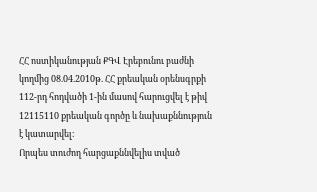ՀՀ ոստիկանության ՔԳՎ Էրեբունու բաժնի կողմից 08.04.2010թ. ՀՀ քրեական օրենսգրքի 112-րդ հոդվածի 1-ին մասով հարուցվել է թիվ 12115110 քրեական գործը և նախաքննություն է կատարվել։
Որպես տուժող հարցաքննվելիս տված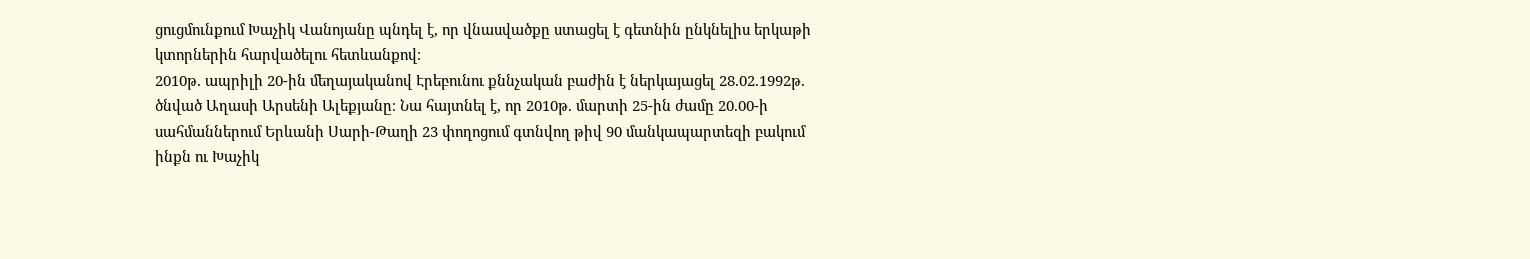ցուցմունքում Խաչիկ Վանոյանը պնդել է, որ վնասվածքը ստացել է գետնին ընկնելիս երկաթի կտորներին հարվածելու հետևանքով։
2010թ. ապրիլի 20-ին մեղայականով Էրեբունու քննչական բաժին է ներկայացել 28.02.1992թ. ծնված Աղասի Արսենի Ալեքյանը։ Նա հայտնել է, որ 2010թ. մարտի 25-ին ժամը 20.00-ի սահմաններում Երևանի Սարի-Թաղի 23 փողոցում գտնվող թիվ 90 մանկապարտեզի բակում ինքն ու Խաչիկ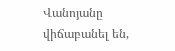Վանոյանը վիճաբանել են,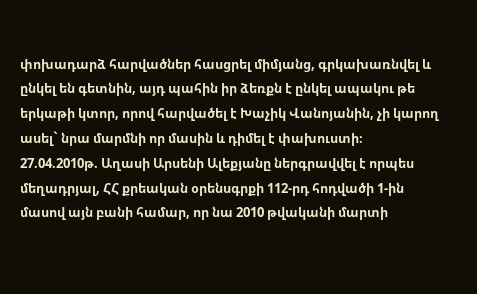փոխադարձ հարվածներ հասցրել միմյանց, գրկախառնվել և ընկել են գետնին, այդ պահին իր ձեռքն է ընկել ապակու թե երկաթի կտոր, որով հարվածել է Խաչիկ Վանոյանին, չի կարող ասել` նրա մարմնի որ մասին և դիմել է փախուստի։
27.04.2010թ. Աղասի Արսենի Ալեքյանը ներգրավվել է որպես մեղադրյալ, ՀՀ քրեական օրենսգրքի 112-րդ հոդվածի 1-ին մասով այն բանի համար, որ նա 2010 թվականի մարտի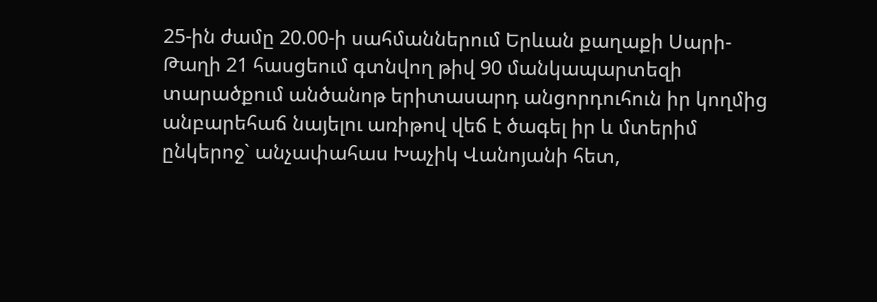25-ին ժամը 20.00-ի սահմաններում Երևան քաղաքի Սարի-Թաղի 21 հասցեում գտնվող թիվ 90 մանկապարտեզի տարածքում անծանոթ երիտասարդ անցորդուհուն իր կողմից անբարեհաճ նայելու առիթով վեճ է ծագել իր և մտերիմ ընկերոջ` անչափահաս Խաչիկ Վանոյանի հետ,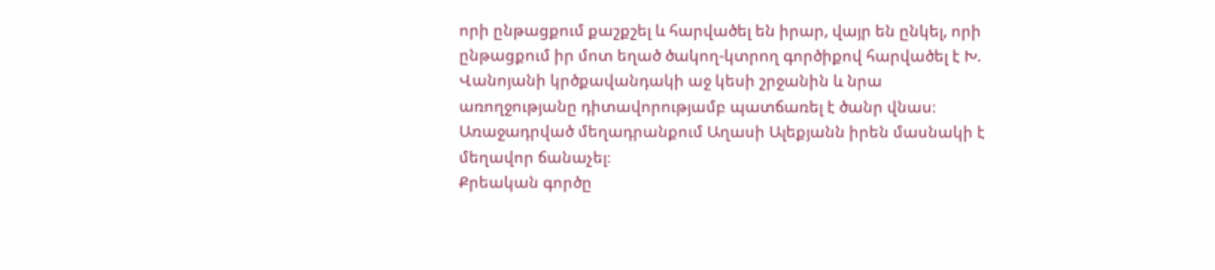որի ընթացքում քաշքշել և հարվածել են իրար, վայր են ընկել, որի ընթացքում իր մոտ եղած ծակող-կտրող գործիքով հարվածել է Խ. Վանոյանի կրծքավանդակի աջ կեսի շրջանին և նրա առողջությանը դիտավորությամբ պատճառել է ծանր վնաս։
Առաջադրված մեղադրանքում Աղասի Ալեքյանն իրեն մասնակի է մեղավոր ճանաչել։
Քրեական գործը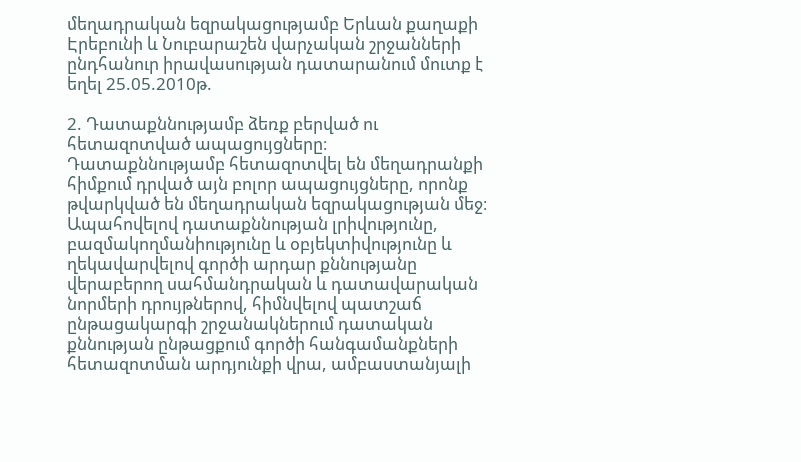մեղադրական եզրակացությամբ Երևան քաղաքի Էրեբունի և Նուբարաշեն վարչական շրջանների ընդհանուր իրավասության դատարանում մուտք է եղել 25.05.2010թ.

2. Դատաքննությամբ ձեռք բերված ու հետազոտված ապացույցները։
Դատաքննությամբ հետազոտվել են մեղադրանքի հիմքում դրված այն բոլոր ապացույցները, որոնք թվարկված են մեղադրական եզրակացության մեջ։
Ապահովելով դատաքննության լրիվությունը, բազմակողմանիությունը և օբյեկտիվությունը և ղեկավարվելով գործի արդար քննությանը վերաբերող սահմանդրական և դատավարական նորմերի դրույթներով, հիմնվելով պատշաճ ընթացակարգի շրջանակներում դատական քննության ընթացքում գործի հանգամանքների հետազոտման արդյունքի վրա, ամբաստանյալի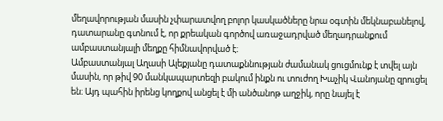մեղավորության մասին չփարատվող բոլոր կասկածները նրա օգտին մեկնաբանելով, դատարանը գտնում է, որ քրեական գործով առաջադրված մեղադրանքում ամբաստանյալի մեղքը հիմնավորված է։
Ամբաստանյալ Աղասի Ալեքյանը դատաքննության ժամանակ ցուցմունք է տվել այն մասին, որ թիվ 90 մանկապարտեզի բակում ինքն ու տուժող Խաչիկ Վանոյանը զրուցել են։ Այդ պահին իրենց կողքով անցել է մի անծանոթ աղջիկ, որը նայել է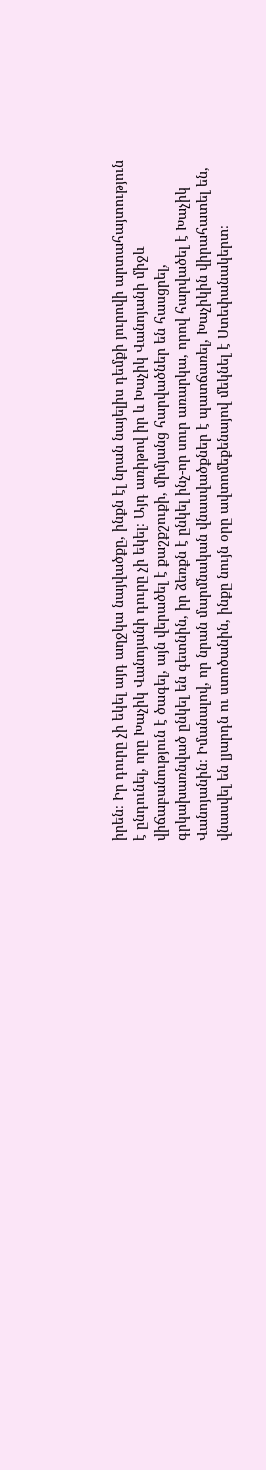իրեն։ Իր դուրը չի եկել այդ աղջկա նայվածքը, ինքն էլ նրան նայելիս դեմքի յուրովի արտահայտություն է ընդունել, որը Խաչիկ Վանոյանի դուրը չի եկել։ Այդ առիթով իր և Խաչիկ Վանոյանի միջև վիճաբանություն է ծագել, այն վերածել է քաշքշուքի, միմյանց հարվածներ են հասցրել, գրկախառնված ընկել են գետնին, իր ձեռքն է ընկել ինչ-որ սուր առարկա, որով հարվածել է Խաչիկ Վանոյանին։ Իմանալով, որ նրան մարմնական վնասվածքներ է պատճառել, Խաչիկին վիրահատել են, վնասվել են լյարդն ու ստոծանին, ինքը նույն օրը ավտոմեքենայով մեկնել է Ստեփանակերտ։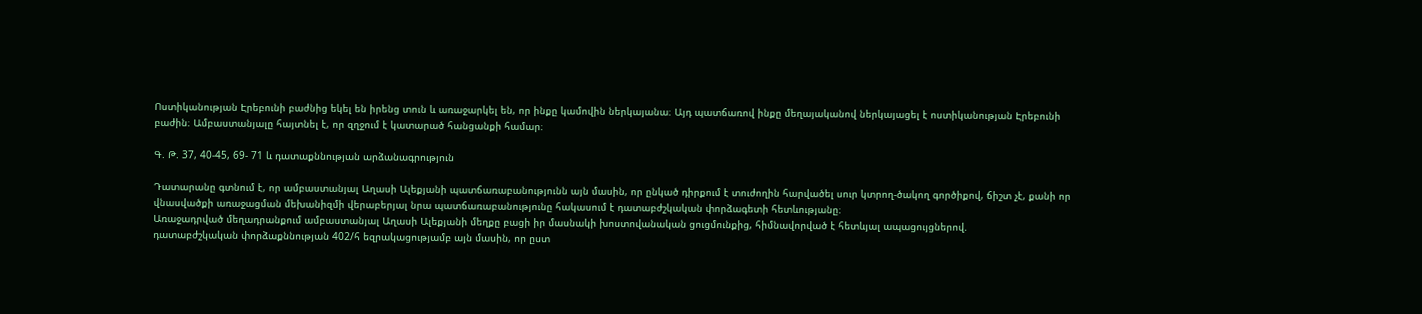Ոստիկանության Էրեբունի բաժնից եկել են իրենց տուն և առաջարկել են, որ ինքը կամովին ներկայանա։ Այդ պատճառով ինքը մեղայականով ներկայացել է ոստիկանության Էրեբունի բաժին։ Ամբաստանյալը հայտնել է, որ զղջում է կատարած հանցանքի համար։

Գ. Թ. 37, 40-45, 69- 71 և դատաքննության արձանագրություն

Դատարանը գտնում է, որ ամբաստանյալ Աղասի Ալեքյանի պատճառաբանությունն այն մասին, որ ընկած դիրքում է տուժողին հարվածել սուր կտրող-ծակող գործիքով, ճիշտ չէ, քանի որ վնասվածքի առաջացման մեխանիզմի վերաբերյալ նրա պատճառաբանությունը հակասում է դատաբժշկական փորձագետի հետևությանը։
Առաջադրված մեղադրանքում ամբաստանյալ Աղասի Ալեքյանի մեղքը բացի իր մասնակի խոստովանական ցուցմունքից, հիմնավորված է հետևյալ ապացույցներով.
դատաբժշկական փորձաքննության 402/հ եզրակացությամբ այն մասին, որ ըստ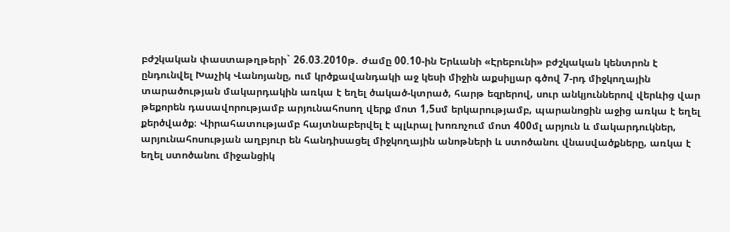բժշկական փաստաթղթերի` 26.03.2010թ. ժամը 00.10-ին Երևանի «Էրեբունի» բժշկական կենտրոն է ընդունվել Խաչիկ Վանոյանը, ում կրծքավանդակի աջ կեսի միջին աքսիլյար գծով 7-րդ միջկողային տարածության մակարդակին առկա է եղել ծակած-կտրած, հարթ եզրերով, սուր անկյուններով վերևից վար թեքորեն դասավորությամբ արյունահոսող վերք մոտ 1,5սմ երկարությամբ, պարանոցին աջից առկա է եղել քերծվածք։ Վիրահատությամբ հայտնաբերվել է պլևրալ խոռոչում մոտ 400մլ արյուն և մակարդուկներ, արյունահոսության աղբյուր են հանդիսացել միջկողային անոթների և ստոծանու վնասվածքները, առկա է եղել ստոծանու միջանցիկ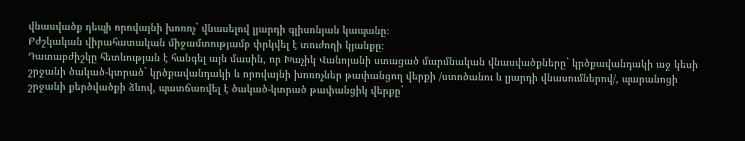վնասվածք դեպի որովայնի խոռոչ` վնասելով լյարդի գլիսոնյան կապանը։
Բժշկական վիրահատական միջամտությամբ փրկվել է տուժողի կյանքը։
Դատաբժիշկը հետևության է հանգել այն մասին, որ Խաչիկ Վանոյանի ստացած մարմնական վնասվածքները` կրծքավանդակի աջ կեսի շրջանի ծակած-կտրած` կրծքավանդակի և որովայնի խոռոչներ թափանցող վերքի /ստոծանու և լյարդի վնասումներով/, պարանոցի շրջանի քերծվածքի ձևով, պատճառվել է ծակած-կտրած թափանցիկ վերքը`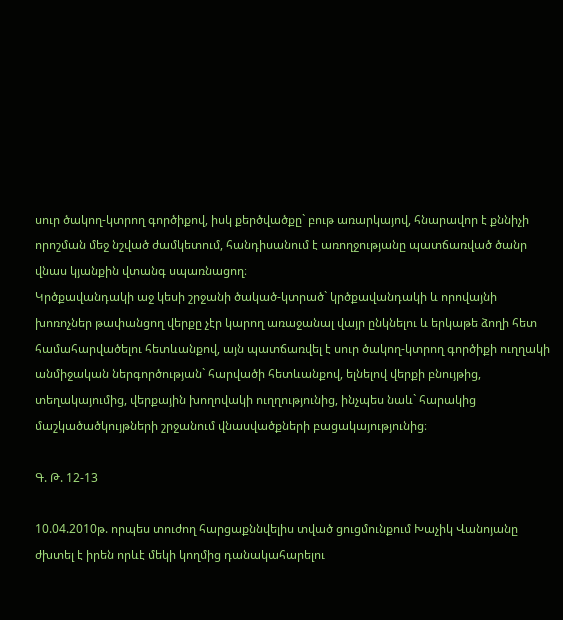սուր ծակող-կտրող գործիքով, իսկ քերծվածքը` բութ առարկայով, հնարավոր է քննիչի որոշման մեջ նշված ժամկետում, հանդիսանում է առողջությանը պատճառված ծանր վնաս կյանքին վտանգ սպառնացող։
Կրծքավանդակի աջ կեսի շրջանի ծակած-կտրած` կրծքավանդակի և որովայնի խոռոչներ թափանցող վերքը չէր կարող առաջանալ վայր ընկնելու և երկաթե ձողի հետ համահարվածելու հետևանքով, այն պատճառվել է սուր ծակող-կտրող գործիքի ուղղակի անմիջական ներգործության` հարվածի հետևանքով, ելնելով վերքի բնույթից, տեղակայումից, վերքային խողովակի ուղղությունից, ինչպես նաև` հարակից մաշկածածկույթների շրջանում վնասվածքների բացակայությունից։

Գ. Թ. 12-13

10.04.2010թ. որպես տուժող հարցաքննվելիս տված ցուցմունքում Խաչիկ Վանոյանը ժխտել է իրեն որևէ մեկի կողմից դանակահարելու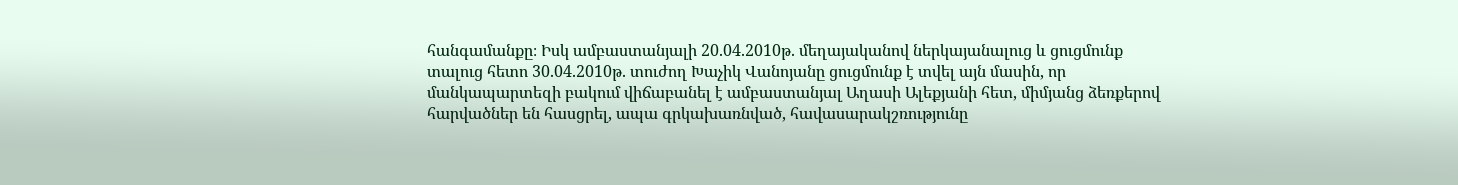հանգամանքը։ Իսկ ամբաստանյալի 20.04.2010թ. մեղայականով ներկայանալուց և ցուցմունք տալուց հետո 30.04.2010թ. տուժող Խաչիկ Վանոյանը ցուցմունք է տվել այն մասին, որ մանկապարտեզի բակում վիճաբանել է ամբաստանյալ Աղասի Ալեքյանի հետ, միմյանց ձեռքերով հարվածներ են հասցրել, ապա գրկախառնված, հավասարակշռությունը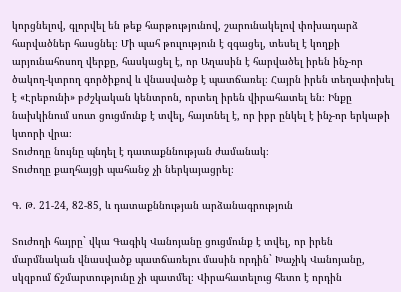կորցնելով, գլորվել են թեք հարթությունով, շարունակելով փոխադարձ հարվածներ հասցնել։ Մի պահ թուլություն է զգացել, տեսել է կողքի արյունահոսող վերքը, հասկացել է, որ Աղասին է հարվածել իրեն ինչ-որ ծակող-կտրող գործիքով և վնասվածք է պատճառել։ Հայրն իրեն տեղափոխել է «Էրեբունի» բժշկական կենտրոն, որտեղ իրեն վիրահատել են։ Ինքը նախկինում սուտ ցուցմունք է տվել, հայտնել է, որ իբր ընկել է ինչ-որ երկաթի կտորի վրա։
Տուժողը նույնը պնդել է դատաքննության ժամանակ։
Տուժողը քաղհայցի պահանջ չի ներկայացրել։

Գ. Թ. 21-24, 82-85, և դատաքննության արձանագրություն

Տուժողի հայրը` վկա Գագիկ Վանոյանը ցուցմունք է տվել, որ իրեն մարմնական վնասվածք պատճառելու մասին որդին` Խաչիկ Վանոյանը, սկզբում ճշմարտությունը չի պատմել։ Վիրահատելուց հետո է որդին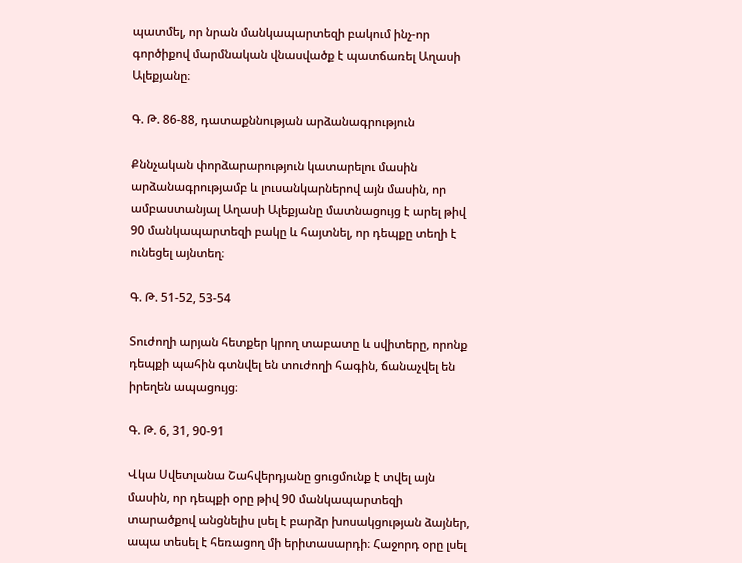պատմել, որ նրան մանկապարտեզի բակում ինչ-որ գործիքով մարմնական վնասվածք է պատճառել Աղասի Ալեքյանը։

Գ. Թ. 86-88, դատաքննության արձանագրություն

Քննչական փորձարարություն կատարելու մասին արձանագրությամբ և լուսանկարներով այն մասին, որ ամբաստանյալ Աղասի Ալեքյանը մատնացույց է արել թիվ 90 մանկապարտեզի բակը և հայտնել, որ դեպքը տեղի է ունեցել այնտեղ։

Գ. Թ. 51-52, 53-54

Տուժողի արյան հետքեր կրող տաբատը և սվիտերը, որոնք դեպքի պահին գտնվել են տուժողի հագին, ճանաչվել են իրեղեն ապացույց։

Գ. Թ. 6, 31, 90-91

Վկա Սվետլանա Շահվերդյանը ցուցմունք է տվել այն մասին, որ դեպքի օրը թիվ 90 մանկապարտեզի տարածքով անցնելիս լսել է բարձր խոսակցության ձայներ, ապա տեսել է հեռացող մի երիտասարդի։ Հաջորդ օրը լսել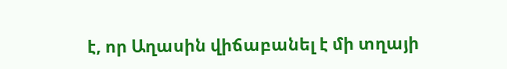է, որ Աղասին վիճաբանել է մի տղայի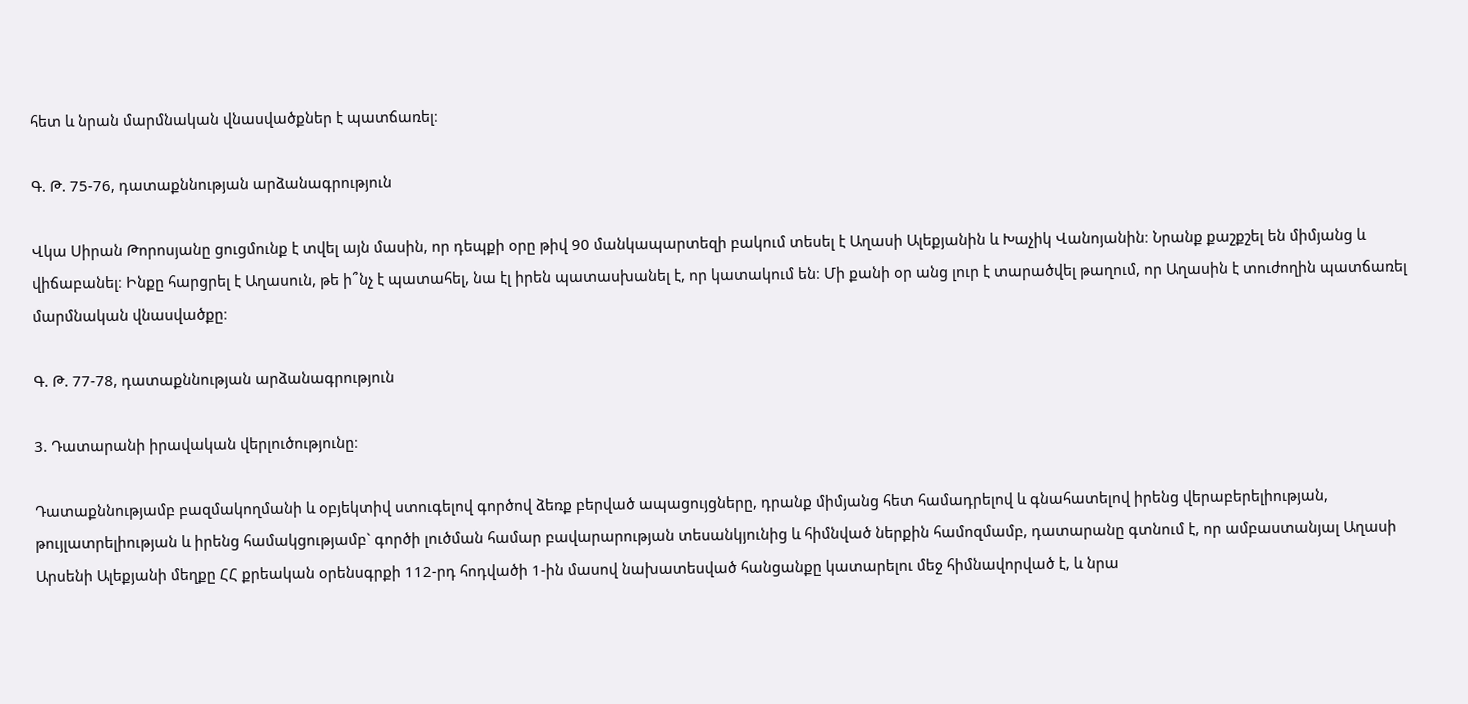հետ և նրան մարմնական վնասվածքներ է պատճառել։

Գ. Թ. 75-76, դատաքննության արձանագրություն

Վկա Սիրան Թորոսյանը ցուցմունք է տվել այն մասին, որ դեպքի օրը թիվ 90 մանկապարտեզի բակում տեսել է Աղասի Ալեքյանին և Խաչիկ Վանոյանին։ Նրանք քաշքշել են միմյանց և վիճաբանել։ Ինքը հարցրել է Աղասուն, թե ի՞նչ է պատահել, նա էլ իրեն պատասխանել է, որ կատակում են։ Մի քանի օր անց լուր է տարածվել թաղում, որ Աղասին է տուժողին պատճառել մարմնական վնասվածքը։

Գ. Թ. 77-78, դատաքննության արձանագրություն

3. Դատարանի իրավական վերլուծությունը։

Դատաքննությամբ բազմակողմանի և օբյեկտիվ ստուգելով գործով ձեռք բերված ապացույցները, դրանք միմյանց հետ համադրելով և գնահատելով իրենց վերաբերելիության, թույլատրելիության և իրենց համակցությամբ` գործի լուծման համար բավարարության տեսանկյունից և հիմնված ներքին համոզմամբ, դատարանը գտնում է, որ ամբաստանյալ Աղասի Արսենի Ալեքյանի մեղքը ՀՀ քրեական օրենսգրքի 112-րդ հոդվածի 1-ին մասով նախատեսված հանցանքը կատարելու մեջ հիմնավորված է, և նրա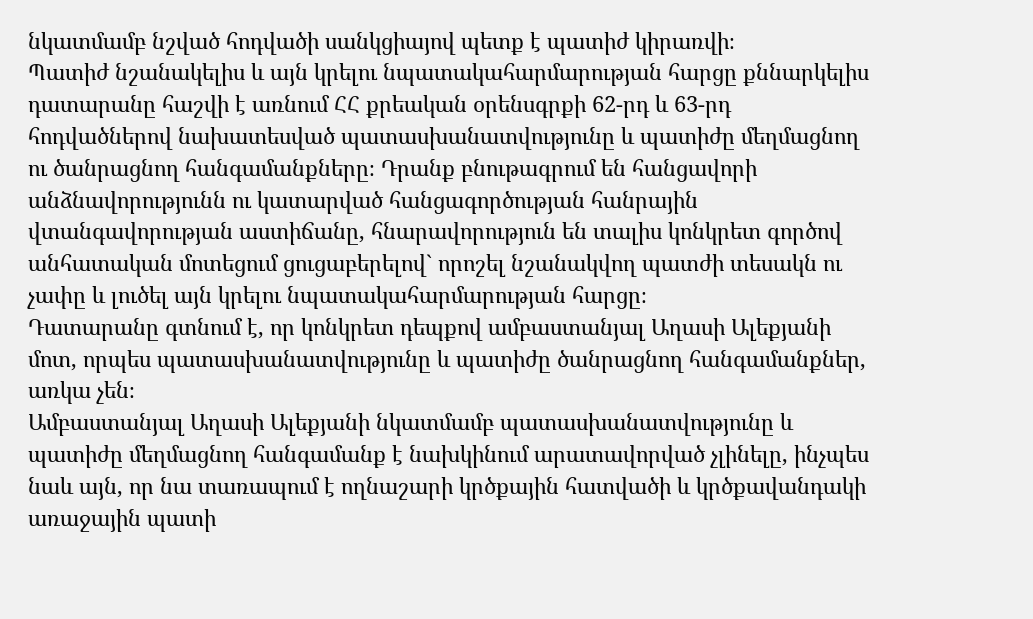նկատմամբ նշված հոդվածի սանկցիայով պետք է պատիժ կիրառվի։
Պատիժ նշանակելիս և այն կրելու նպատակահարմարության հարցը քննարկելիս դատարանը հաշվի է առնում ՀՀ քրեական օրենսգրքի 62-րդ և 63-րդ հոդվածներով նախատեսված պատասխանատվությունը և պատիժը մեղմացնող ու ծանրացնող հանգամանքները։ Դրանք բնութագրում են հանցավորի անձնավորությունն ու կատարված հանցագործության հանրային վտանգավորության աստիճանը, հնարավորություն են տալիս կոնկրետ գործով անհատական մոտեցում ցուցաբերելով` որոշել նշանակվող պատժի տեսակն ու չափը և լուծել այն կրելու նպատակահարմարության հարցը։
Դատարանը գտնում է, որ կոնկրետ դեպքով ամբաստանյալ Աղասի Ալեքյանի մոտ, որպես պատասխանատվությունը և պատիժը ծանրացնող հանգամանքներ, առկա չեն։
Ամբաստանյալ Աղասի Ալեքյանի նկատմամբ պատասխանատվությունը և պատիժը մեղմացնող հանգամանք է նախկինում արատավորված չլինելը, ինչպես նաև այն, որ նա տառապում է ողնաշարի կրծքային հատվածի և կրծքավանդակի առաջային պատի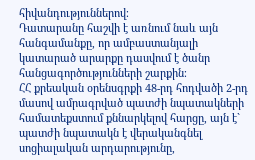հիվանդություններով։
Դատարանը հաշվի է առնում նաև այն հանգամանքը, որ ամբաստանյալի կատարած արարքը դասվում է ծանր հանցագործությունների շարքին։
ՀՀ քրեական օրենսգրքի 48-րդ հոդվածի 2-րդ մասով ամրագրված պատժի նպատակների համատեքստում քննարկելով հարցը, այն է` պատժի նպատակն է վերականգնել սոցիալական արդարությունը,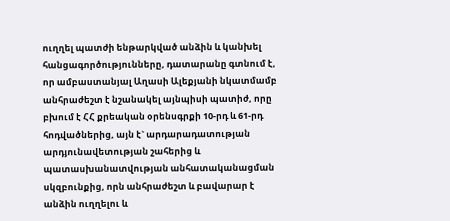ուղղել պատժի ենթարկված անձին և կանխել հանցագործությունները, դատարանը գտնում է, որ ամբաստանյալ Աղասի Ալեքյանի նկատմամբ անհրաժեշտ է նշանակել այնպիսի պատիժ, որը բխում է ՀՀ քրեական օրենսգրքի 10-րդ և 61-րդ հոդվածներից, այն է` արդարադատության արդյունավետության շահերից և պատասխանատվության անհատականացման սկզբունքից, որն անհրաժեշտ և բավարար է անձին ուղղելու և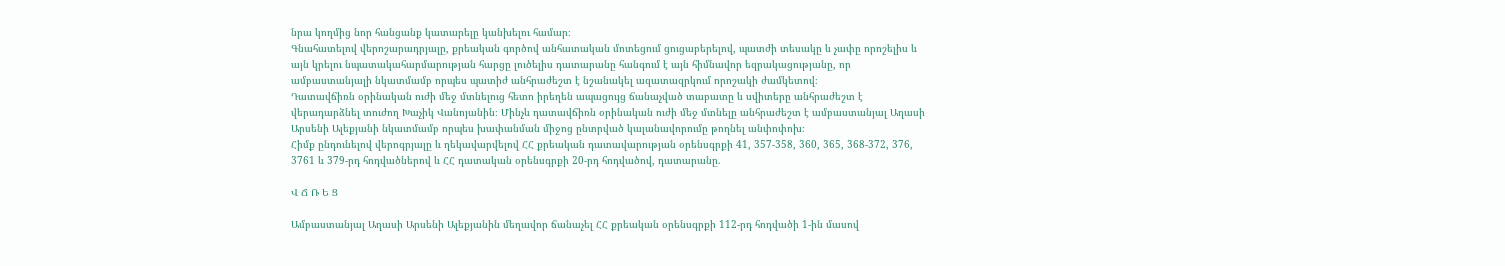նրա կողմից նոր հանցանք կատարելը կանխելու համար։
Գնահատելով վերոշարադրյալը, քրեական գործով անհատական մոտեցում ցուցաբերելով, պատժի տեսակը և չափը որոշելիս և այն կրելու նպատակահարմարության հարցը լուծելիս դատարանը հանգում է այն հիմնավոր եզրակացությանը, որ ամբաստանյալի նկատմամբ որպես պատիժ անհրաժեշտ է նշանակել ազատազրկում որոշակի ժամկետով։
Դատավճիռն օրինական ուժի մեջ մտնելուց հետո իրեղեն ապացույց ճանաչված տաբատը և սվիտերը անհրաժեշտ է վերադարձնել տուժող Խաչիկ Վանոյանին։ Մինչև դատավճիռն օրինական ուժի մեջ մտնելը անհրաժեշտ է ամբաստանյալ Աղասի Արսենի Ալեքյանի նկատմամբ որպես խափանման միջոց ընտրված կալանավորումը թողնել անփոփոխ։
Հիմք ընդունելով վերոգրյալը և ղեկավարվելով ՀՀ քրեական դատավարության օրենսգրքի 41, 357-358, 360, 365, 368-372, 376, 3761 և 379-րդ հոդվածներով և ՀՀ դատական օրենսգրքի 20-րդ հոդվածով, դատարանը.

Վ Ճ Ռ Ե Ց

Ամբաստանյալ Աղասի Արսենի Ալեքյանին մեղավոր ճանաչել ՀՀ քրեական օրենսգրքի 112-րդ հոդվածի 1-ին մասով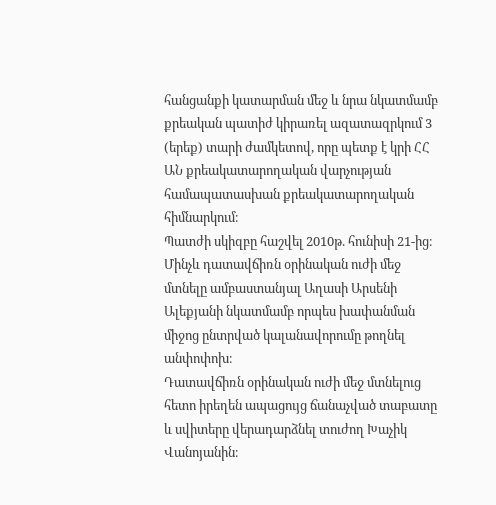հանցանքի կատարման մեջ և նրա նկատմամբ քրեական պատիժ կիրառել ազատազրկում 3 (երեք) տարի ժամկետով, որը պետք է կրի ՀՀ ԱՆ քրեակատարողական վարչության համապատասխան քրեակատարողական հիմնարկում։
Պատժի սկիզբը հաշվել 2010թ. հունիսի 21-ից։
Մինչև դատավճիռն օրինական ուժի մեջ մտնելը ամբաստանյալ Աղասի Արսենի Ալեքյանի նկատմամբ որպես խափանման միջոց ընտրված կալանավորումը թողնել անփոփոխ։
Դատավճիռն օրինական ուժի մեջ մտնելուց հետո իրեղեն ապացույց ճանաչված տաբատը և սվիտերը վերադարձնել տուժող Խաչիկ Վանոյանին։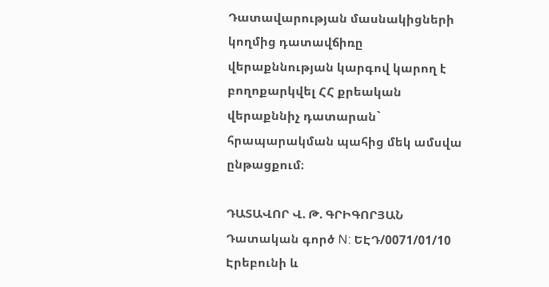Դատավարության մասնակիցների կողմից դատավճիռը վերաքննության կարգով կարող է բողոքարկվել ՀՀ քրեական վերաքննիչ դատարան` հրապարակման պահից մեկ ամսվա ընթացքում։

ԴԱՏԱՎՈՐ Վ. Թ. ԳՐԻԳՈՐՅԱՆ
Դատական գործ N: ԵԷԴ/0071/01/10
Էրեբունի և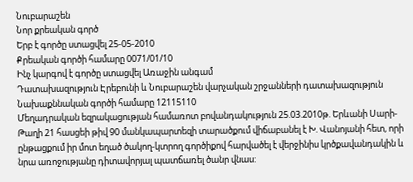Նուբարաշեն
Նոր քրեական գործ
Երբ է գործը ստացվել 25-05-2010
Քրեական գործի համարը 0071/01/10
Ինչ կարգով է գործը ստացվել Առաջին անգամ
Դատախազություն Էրեբունի և Նուբարաշեն վարչական շրջանների դատախազություն
Նախաքննական գործի համարը 12115110
Մեղադրական եզրակացության համառոտ բովանդակություն 25.03.2010թ. Երևանի Սարի-Թաղի 21 հասցեի թիվ 90 մանկապարտեզի տարածքում վիճաբանել է Խ. Վանոյանի հետ, որի ընթացքում իր մոտ եղած ծակող-կտրող գործիքով հարվածել է վերջինիս կրծքավանդակին և նրա առոջությանը դիտավորյալ պատճառել ծանր վնաս: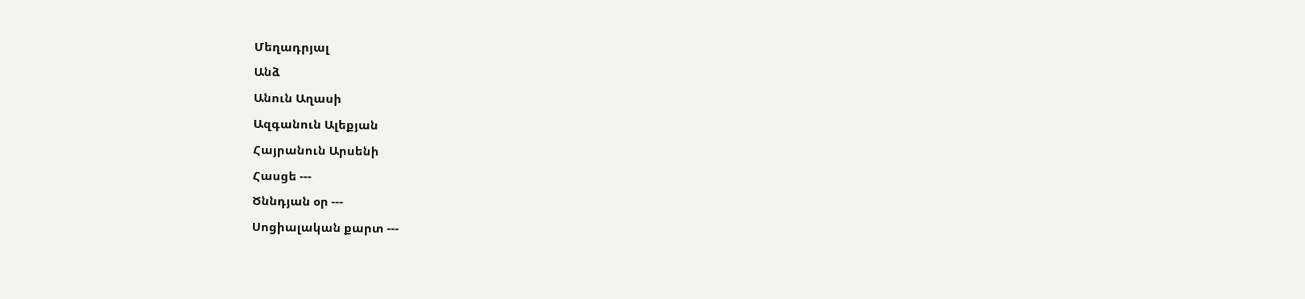Մեղադրյալ
Անձ
Անուն Աղասի
Ազգանուն Ալեքյան
Հայրանուն Արսենի
Հասցե ---
Ծննդյան օր ---
Սոցիալական քարտ ---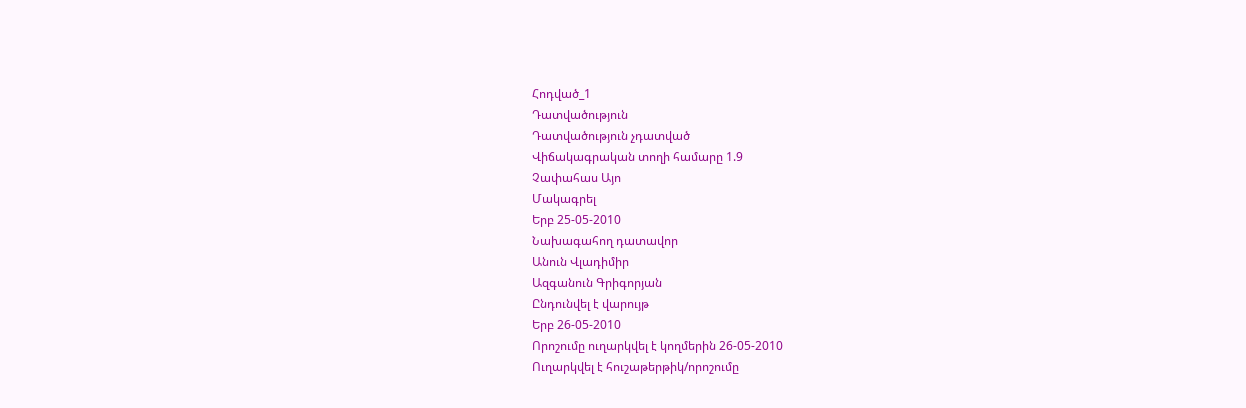Հոդված_1
Դատվածություն
Դատվածություն չդատված
Վիճակագրական տողի համարը 1.9
Չափահաս Այո
Մակագրել
Երբ 25-05-2010
Նախագահող դատավոր
Անուն Վլադիմիր
Ազգանուն Գրիգորյան
Ընդունվել է վարույթ
Երբ 26-05-2010
Որոշումը ուղարկվել է կողմերին 26-05-2010
Ուղարկվել է հուշաթերթիկ/որոշումը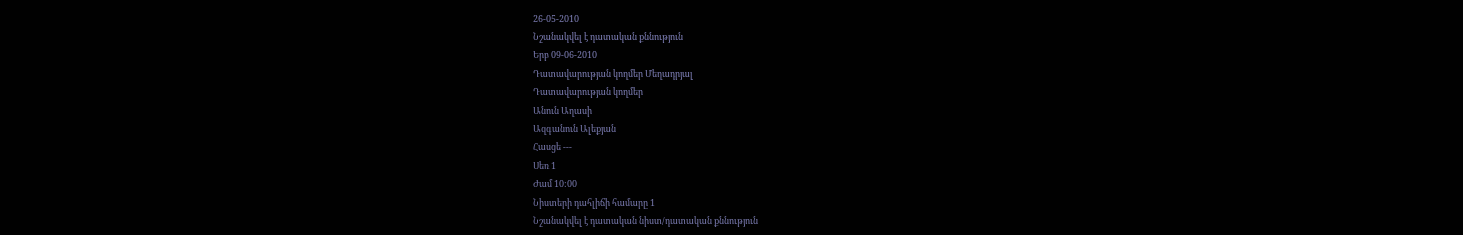26-05-2010
Նշանակվել է դատական քննություն
Երբ 09-06-2010
Դատավարության կողմեր Մեղադրյալ
Դատավարության կողմեր
Անուն Աղասի
Ազգանուն Ալեքյան
Հասցե ---
Սեռ 1
Ժամ 10:00
Նիստերի դահլիճի համարը 1
Նշանակվել է դատական նիստ/դատական քննություն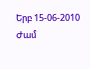Երբ 15-06-2010
Ժամ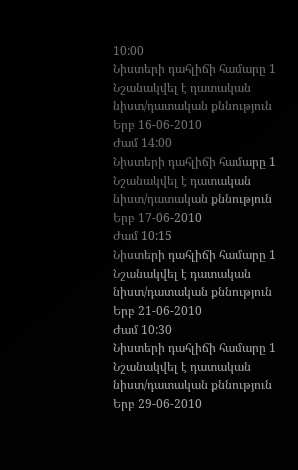10:00
Նիստերի դահլիճի համարը 1
Նշանակվել է դատական նիստ/դատական քննություն
Երբ 16-06-2010
Ժամ 14:00
Նիստերի դահլիճի համարը 1
Նշանակվել է դատական նիստ/դատական քննություն
Երբ 17-06-2010
Ժամ 10:15
Նիստերի դահլիճի համարը 1
Նշանակվել է դատական նիստ/դատական քննություն
Երբ 21-06-2010
Ժամ 10:30
Նիստերի դահլիճի համարը 1
Նշանակվել է դատական նիստ/դատական քննություն
Երբ 29-06-2010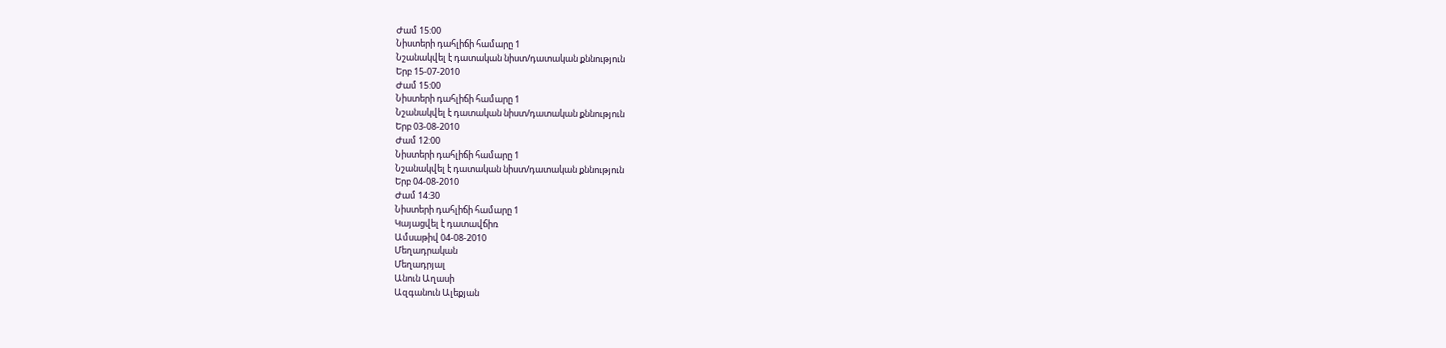Ժամ 15:00
Նիստերի դահլիճի համարը 1
Նշանակվել է դատական նիստ/դատական քննություն
Երբ 15-07-2010
Ժամ 15:00
Նիստերի դահլիճի համարը 1
Նշանակվել է դատական նիստ/դատական քննություն
Երբ 03-08-2010
Ժամ 12:00
Նիստերի դահլիճի համարը 1
Նշանակվել է դատական նիստ/դատական քննություն
Երբ 04-08-2010
Ժամ 14:30
Նիստերի դահլիճի համարը 1
Կայացվել է դատավճիռ
Ամսաթիվ 04-08-2010
Մեղադրական
Մեղադրյալ
Անուն Աղասի
Ազգանուն Ալեքյան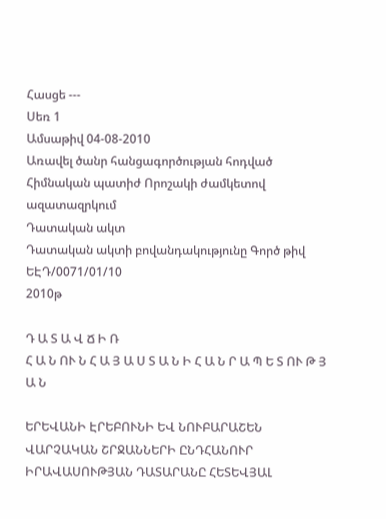Հասցե ---
Սեռ 1
Ամսաթիվ 04-08-2010
Առավել ծանր հանցագործության հոդված
Հիմնական պատիժ Որոշակի ժամկետով ազատազրկում
Դատական ակտ
Դատական ակտի բովանդակությունը Գործ թիվ ԵԷԴ/0071/01/10
2010թ

Դ Ա Տ Ա Վ Ճ Ի Ռ
Հ Ա Ն ՈՒ Ն Հ Ա Յ Ա Ս Տ Ա Ն Ի Հ Ա Ն Ր Ա Պ Ե Տ ՈՒ Թ Յ Ա Ն

ԵՐԵՎԱՆԻ ԷՐԵԲՈՒՆԻ ԵՎ ՆՈՒԲԱՐԱՇԵՆ ՎԱՐՉԱԿԱՆ ՇՐՋԱՆՆԵՐԻ ԸՆԴՀԱՆՈՒՐ ԻՐԱՎԱՍՈՒԹՅԱՆ ԴԱՏԱՐԱՆԸ ՀԵՏԵՎՅԱԼ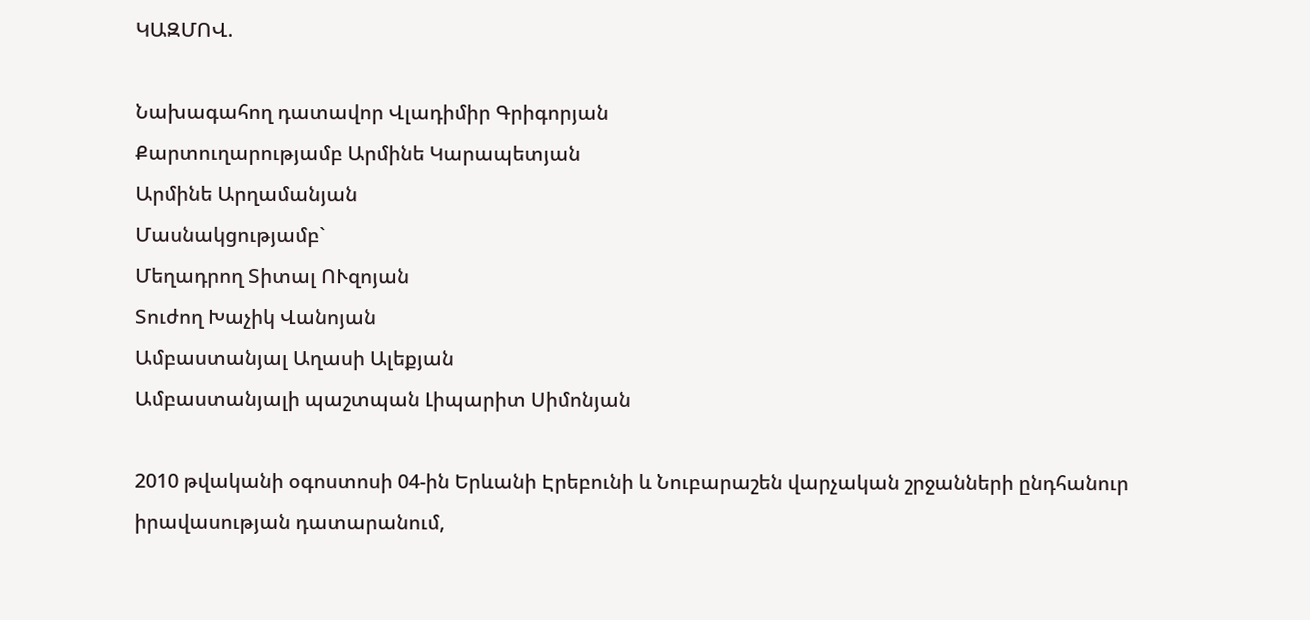ԿԱԶՄՈՎ.

Նախագահող դատավոր Վլադիմիր Գրիգորյան
Քարտուղարությամբ Արմինե Կարապետյան
Արմինե Արղամանյան
Մասնակցությամբ`
Մեղադրող Տիտալ ՈՒզոյան
Տուժող Խաչիկ Վանոյան
Ամբաստանյալ Աղասի Ալեքյան
Ամբաստանյալի պաշտպան Լիպարիտ Սիմոնյան

2010 թվականի օգոստոսի 04-ին Երևանի Էրեբունի և Նուբարաշեն վարչական շրջանների ընդհանուր իրավասության դատարանում,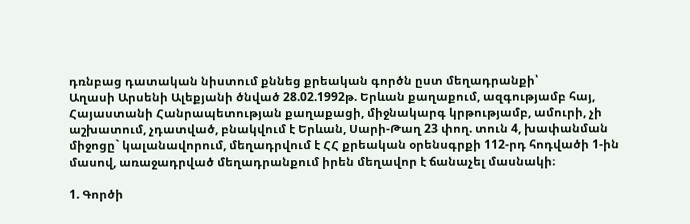դռնբաց դատական նիստում քննեց քրեական գործն ըստ մեղադրանքի՝
Աղասի Արսենի Ալեքյանի ծնված 28.02.1992թ. Երևան քաղաքում, ազգությամբ հայ, Հայաստանի Հանրապետության քաղաքացի, միջնակարգ կրթությամբ, ամուրի, չի աշխատում, չդատված, բնակվում է Երևան, Սարի-Թաղ 23 փող. տուն 4, խափանման միջոցը` կալանավորում, մեղադրվում է ՀՀ քրեական օրենսգրքի 112-րդ հոդվածի 1-ին մասով, առաջադրված մեղադրանքում իրեն մեղավոր է ճանաչել մասնակի։

1. Գործի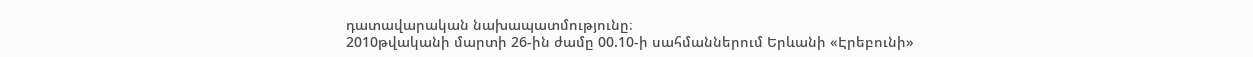դատավարական նախապատմությունը։
2010թվականի մարտի 26-ին ժամը 00.10-ի սահմաններում Երևանի «Էրեբունի»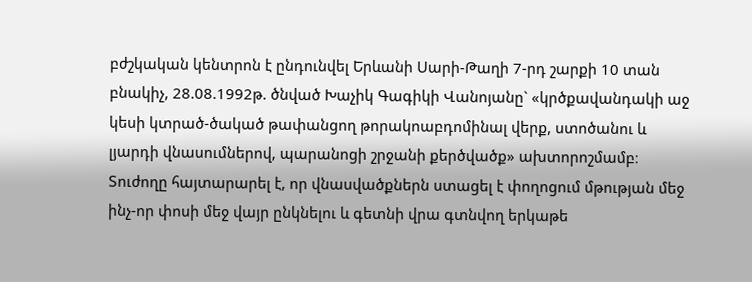բժշկական կենտրոն է ընդունվել Երևանի Սարի-Թաղի 7-րդ շարքի 10 տան բնակիչ, 28.08.1992թ. ծնված Խաչիկ Գագիկի Վանոյանը` «կրծքավանդակի աջ կեսի կտրած-ծակած թափանցող թորակոաբդոմինալ վերք, ստոծանու և լյարդի վնասումներով, պարանոցի շրջանի քերծվածք» ախտորոշմամբ։
Տուժողը հայտարարել է, որ վնասվածքներն ստացել է փողոցում մթության մեջ ինչ-որ փոսի մեջ վայր ընկնելու և գետնի վրա գտնվող երկաթե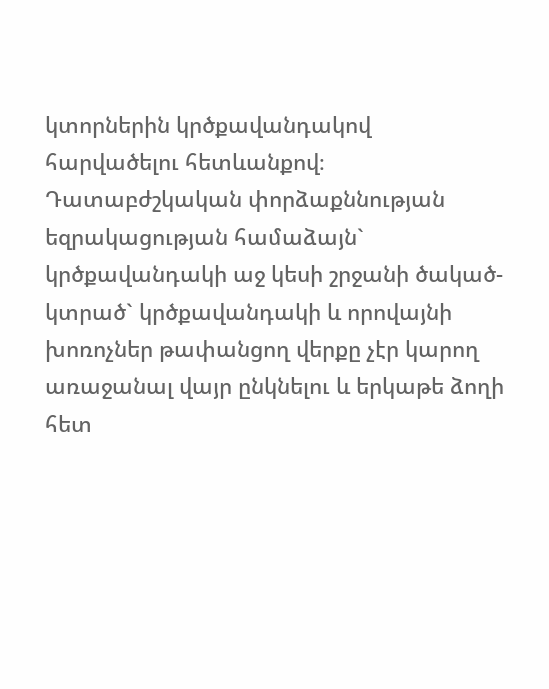կտորներին կրծքավանդակով հարվածելու հետևանքով։
Դատաբժշկական փորձաքննության եզրակացության համաձայն` կրծքավանդակի աջ կեսի շրջանի ծակած-կտրած` կրծքավանդակի և որովայնի խոռոչներ թափանցող վերքը չէր կարող առաջանալ վայր ընկնելու և երկաթե ձողի հետ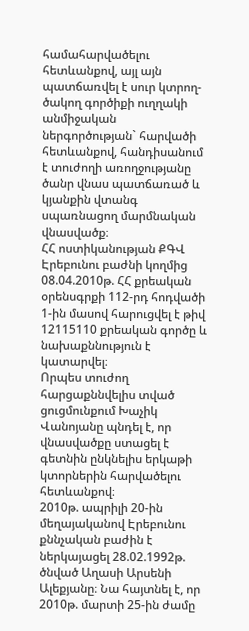համահարվածելու հետևանքով, այլ այն պատճառվել է սուր կտրող-ծակող գործիքի ուղղակի անմիջական ներգործության` հարվածի հետևանքով, հանդիսանում է տուժողի առողջությանը ծանր վնաս պատճառած և կյանքին վտանգ սպառնացող մարմնական վնասվածք։
ՀՀ ոստիկանության ՔԳՎ Էրեբունու բաժնի կողմից 08.04.2010թ. ՀՀ քրեական օրենսգրքի 112-րդ հոդվածի 1-ին մասով հարուցվել է թիվ 12115110 քրեական գործը և նախաքննություն է կատարվել։
Որպես տուժող հարցաքննվելիս տված ցուցմունքում Խաչիկ Վանոյանը պնդել է, որ վնասվածքը ստացել է գետնին ընկնելիս երկաթի կտորներին հարվածելու հետևանքով։
2010թ. ապրիլի 20-ին մեղայականով Էրեբունու քննչական բաժին է ներկայացել 28.02.1992թ. ծնված Աղասի Արսենի Ալեքյանը։ Նա հայտնել է, որ 2010թ. մարտի 25-ին ժամը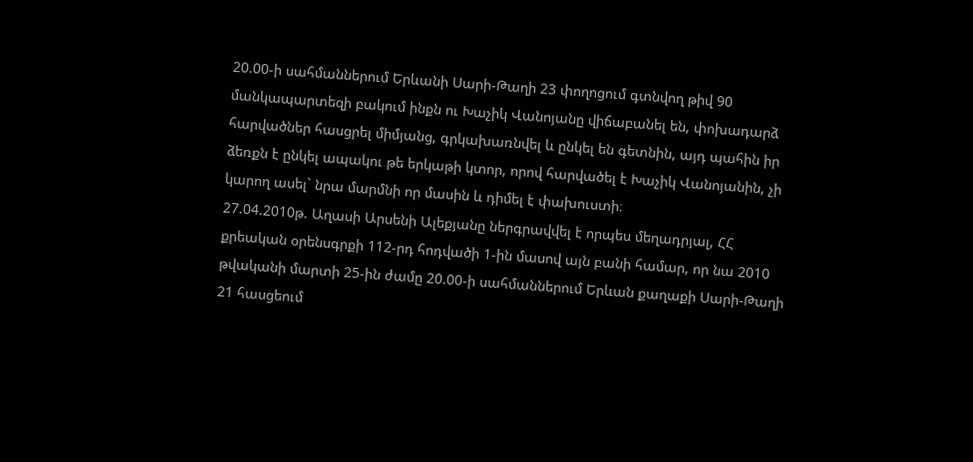20.00-ի սահմաններում Երևանի Սարի-Թաղի 23 փողոցում գտնվող թիվ 90 մանկապարտեզի բակում ինքն ու Խաչիկ Վանոյանը վիճաբանել են, փոխադարձ հարվածներ հասցրել միմյանց, գրկախառնվել և ընկել են գետնին, այդ պահին իր ձեռքն է ընկել ապակու թե երկաթի կտոր, որով հարվածել է Խաչիկ Վանոյանին, չի կարող ասել` նրա մարմնի որ մասին և դիմել է փախուստի։
27.04.2010թ. Աղասի Արսենի Ալեքյանը ներգրավվել է որպես մեղադրյալ, ՀՀ քրեական օրենսգրքի 112-րդ հոդվածի 1-ին մասով այն բանի համար, որ նա 2010 թվականի մարտի 25-ին ժամը 20.00-ի սահմաններում Երևան քաղաքի Սարի-Թաղի 21 հասցեում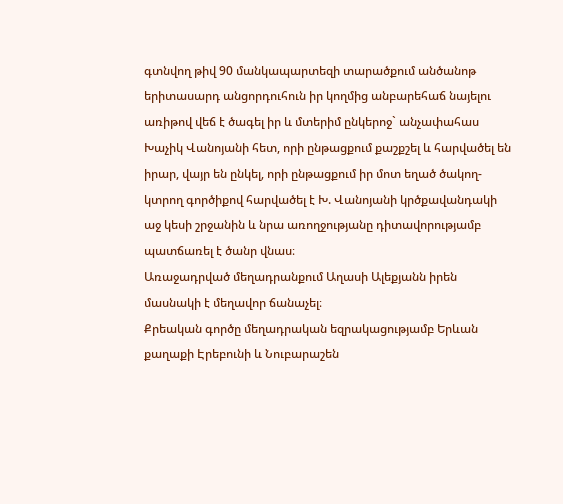գտնվող թիվ 90 մանկապարտեզի տարածքում անծանոթ երիտասարդ անցորդուհուն իր կողմից անբարեհաճ նայելու առիթով վեճ է ծագել իր և մտերիմ ընկերոջ` անչափահաս Խաչիկ Վանոյանի հետ, որի ընթացքում քաշքշել և հարվածել են իրար, վայր են ընկել, որի ընթացքում իր մոտ եղած ծակող-կտրող գործիքով հարվածել է Խ. Վանոյանի կրծքավանդակի աջ կեսի շրջանին և նրա առողջությանը դիտավորությամբ պատճառել է ծանր վնաս։
Առաջադրված մեղադրանքում Աղասի Ալեքյանն իրեն մասնակի է մեղավոր ճանաչել։
Քրեական գործը մեղադրական եզրակացությամբ Երևան քաղաքի Էրեբունի և Նուբարաշեն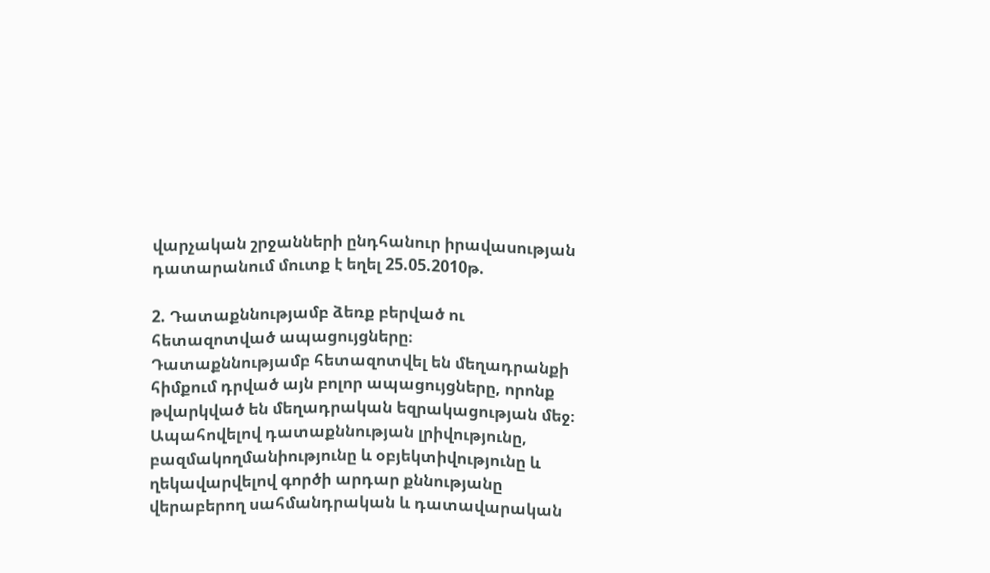վարչական շրջանների ընդհանուր իրավասության դատարանում մուտք է եղել 25.05.2010թ.

2. Դատաքննությամբ ձեռք բերված ու հետազոտված ապացույցները։
Դատաքննությամբ հետազոտվել են մեղադրանքի հիմքում դրված այն բոլոր ապացույցները, որոնք թվարկված են մեղադրական եզրակացության մեջ։
Ապահովելով դատաքննության լրիվությունը, բազմակողմանիությունը և օբյեկտիվությունը և ղեկավարվելով գործի արդար քննությանը վերաբերող սահմանդրական և դատավարական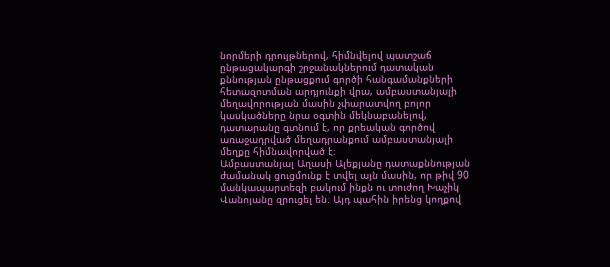նորմերի դրույթներով, հիմնվելով պատշաճ ընթացակարգի շրջանակներում դատական քննության ընթացքում գործի հանգամանքների հետազոտման արդյունքի վրա, ամբաստանյալի մեղավորության մասին չփարատվող բոլոր կասկածները նրա օգտին մեկնաբանելով, դատարանը գտնում է, որ քրեական գործով առաջադրված մեղադրանքում ամբաստանյալի մեղքը հիմնավորված է։
Ամբաստանյալ Աղասի Ալեքյանը դատաքննության ժամանակ ցուցմունք է տվել այն մասին, որ թիվ 90 մանկապարտեզի բակում ինքն ու տուժող Խաչիկ Վանոյանը զրուցել են։ Այդ պահին իրենց կողքով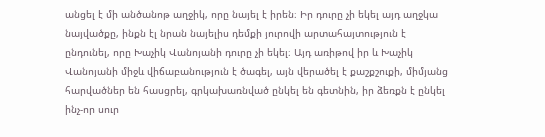անցել է մի անծանոթ աղջիկ, որը նայել է իրեն։ Իր դուրը չի եկել այդ աղջկա նայվածքը, ինքն էլ նրան նայելիս դեմքի յուրովի արտահայտություն է ընդունել, որը Խաչիկ Վանոյանի դուրը չի եկել։ Այդ առիթով իր և Խաչիկ Վանոյանի միջև վիճաբանություն է ծագել, այն վերածել է քաշքշուքի, միմյանց հարվածներ են հասցրել, գրկախառնված ընկել են գետնին, իր ձեռքն է ընկել ինչ-որ սուր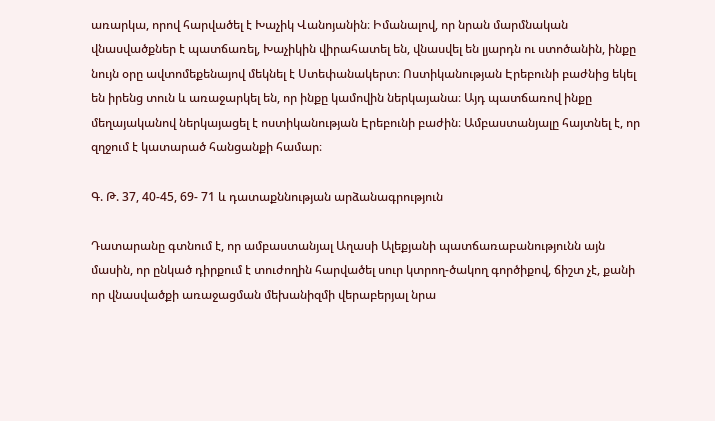առարկա, որով հարվածել է Խաչիկ Վանոյանին։ Իմանալով, որ նրան մարմնական վնասվածքներ է պատճառել, Խաչիկին վիրահատել են, վնասվել են լյարդն ու ստոծանին, ինքը նույն օրը ավտոմեքենայով մեկնել է Ստեփանակերտ։ Ոստիկանության Էրեբունի բաժնից եկել են իրենց տուն և առաջարկել են, որ ինքը կամովին ներկայանա։ Այդ պատճառով ինքը մեղայականով ներկայացել է ոստիկանության Էրեբունի բաժին։ Ամբաստանյալը հայտնել է, որ զղջում է կատարած հանցանքի համար։

Գ. Թ. 37, 40-45, 69- 71 և դատաքննության արձանագրություն

Դատարանը գտնում է, որ ամբաստանյալ Աղասի Ալեքյանի պատճառաբանությունն այն մասին, որ ընկած դիրքում է տուժողին հարվածել սուր կտրող-ծակող գործիքով, ճիշտ չէ, քանի որ վնասվածքի առաջացման մեխանիզմի վերաբերյալ նրա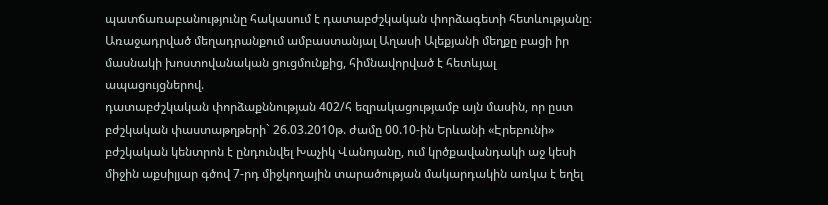պատճառաբանությունը հակասում է դատաբժշկական փորձագետի հետևությանը։
Առաջադրված մեղադրանքում ամբաստանյալ Աղասի Ալեքյանի մեղքը բացի իր մասնակի խոստովանական ցուցմունքից, հիմնավորված է հետևյալ ապացույցներով.
դատաբժշկական փորձաքննության 402/հ եզրակացությամբ այն մասին, որ ըստ բժշկական փաստաթղթերի` 26.03.2010թ. ժամը 00.10-ին Երևանի «Էրեբունի» բժշկական կենտրոն է ընդունվել Խաչիկ Վանոյանը, ում կրծքավանդակի աջ կեսի միջին աքսիլյար գծով 7-րդ միջկողային տարածության մակարդակին առկա է եղել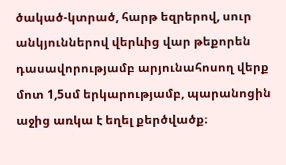ծակած-կտրած, հարթ եզրերով, սուր անկյուններով վերևից վար թեքորեն դասավորությամբ արյունահոսող վերք մոտ 1,5սմ երկարությամբ, պարանոցին աջից առկա է եղել քերծվածք։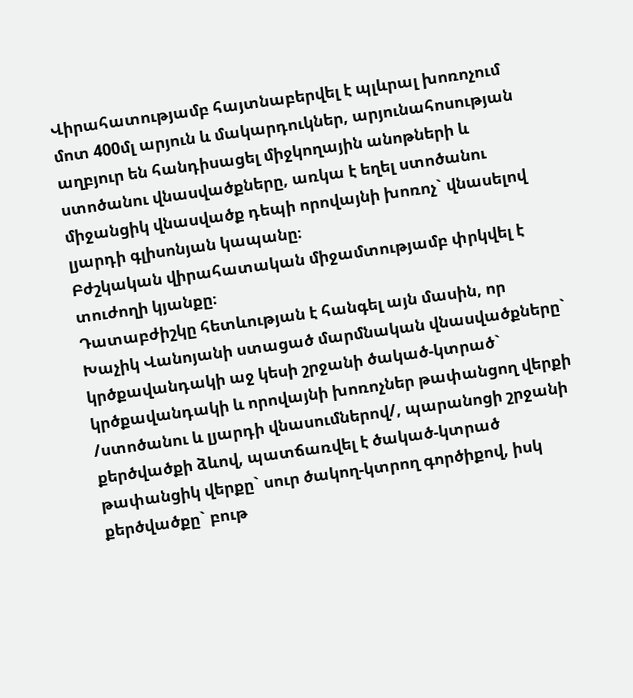Վիրահատությամբ հայտնաբերվել է պլևրալ խոռոչում մոտ 400մլ արյուն և մակարդուկներ, արյունահոսության աղբյուր են հանդիսացել միջկողային անոթների և ստոծանու վնասվածքները, առկա է եղել ստոծանու միջանցիկ վնասվածք դեպի որովայնի խոռոչ` վնասելով լյարդի գլիսոնյան կապանը։
Բժշկական վիրահատական միջամտությամբ փրկվել է տուժողի կյանքը։
Դատաբժիշկը հետևության է հանգել այն մասին, որ Խաչիկ Վանոյանի ստացած մարմնական վնասվածքները` կրծքավանդակի աջ կեսի շրջանի ծակած-կտրած` կրծքավանդակի և որովայնի խոռոչներ թափանցող վերքի /ստոծանու և լյարդի վնասումներով/, պարանոցի շրջանի քերծվածքի ձևով, պատճառվել է ծակած-կտրած թափանցիկ վերքը` սուր ծակող-կտրող գործիքով, իսկ քերծվածքը` բութ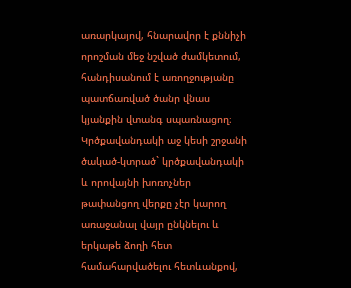առարկայով, հնարավոր է քննիչի որոշման մեջ նշված ժամկետում, հանդիսանում է առողջությանը պատճառված ծանր վնաս կյանքին վտանգ սպառնացող։
Կրծքավանդակի աջ կեսի շրջանի ծակած-կտրած` կրծքավանդակի և որովայնի խոռոչներ թափանցող վերքը չէր կարող առաջանալ վայր ընկնելու և երկաթե ձողի հետ համահարվածելու հետևանքով,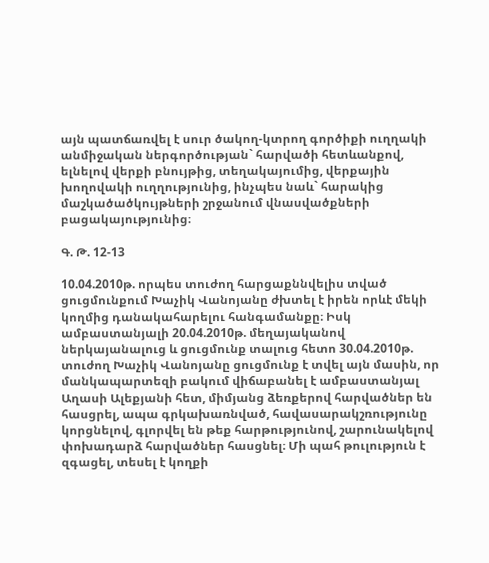այն պատճառվել է սուր ծակող-կտրող գործիքի ուղղակի անմիջական ներգործության` հարվածի հետևանքով, ելնելով վերքի բնույթից, տեղակայումից, վերքային խողովակի ուղղությունից, ինչպես նաև` հարակից մաշկածածկույթների շրջանում վնասվածքների բացակայությունից։

Գ. Թ. 12-13

10.04.2010թ. որպես տուժող հարցաքննվելիս տված ցուցմունքում Խաչիկ Վանոյանը ժխտել է իրեն որևէ մեկի կողմից դանակահարելու հանգամանքը։ Իսկ ամբաստանյալի 20.04.2010թ. մեղայականով ներկայանալուց և ցուցմունք տալուց հետո 30.04.2010թ. տուժող Խաչիկ Վանոյանը ցուցմունք է տվել այն մասին, որ մանկապարտեզի բակում վիճաբանել է ամբաստանյալ Աղասի Ալեքյանի հետ, միմյանց ձեռքերով հարվածներ են հասցրել, ապա գրկախառնված, հավասարակշռությունը կորցնելով, գլորվել են թեք հարթությունով, շարունակելով փոխադարձ հարվածներ հասցնել։ Մի պահ թուլություն է զգացել, տեսել է կողքի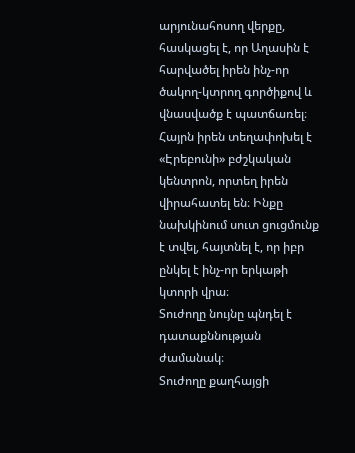արյունահոսող վերքը, հասկացել է, որ Աղասին է հարվածել իրեն ինչ-որ ծակող-կտրող գործիքով և վնասվածք է պատճառել։ Հայրն իրեն տեղափոխել է «Էրեբունի» բժշկական կենտրոն, որտեղ իրեն վիրահատել են։ Ինքը նախկինում սուտ ցուցմունք է տվել, հայտնել է, որ իբր ընկել է ինչ-որ երկաթի կտորի վրա։
Տուժողը նույնը պնդել է դատաքննության ժամանակ։
Տուժողը քաղհայցի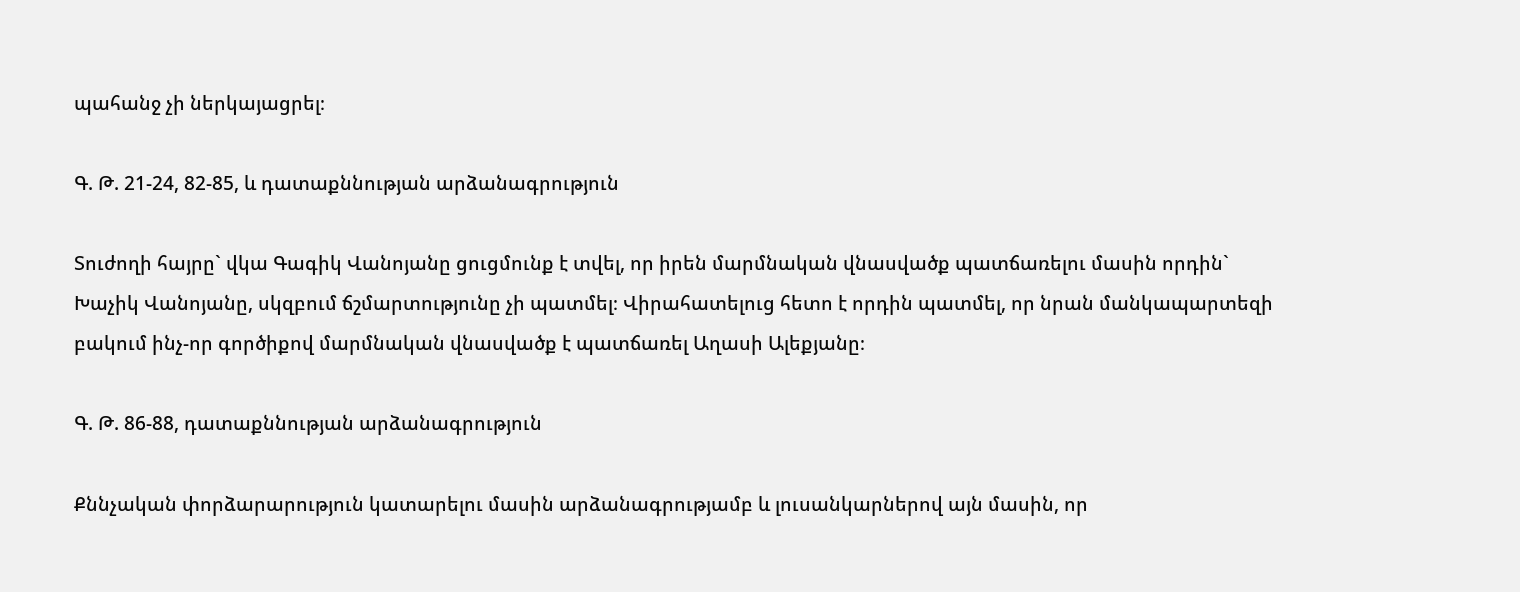պահանջ չի ներկայացրել։

Գ. Թ. 21-24, 82-85, և դատաքննության արձանագրություն

Տուժողի հայրը` վկա Գագիկ Վանոյանը ցուցմունք է տվել, որ իրեն մարմնական վնասվածք պատճառելու մասին որդին` Խաչիկ Վանոյանը, սկզբում ճշմարտությունը չի պատմել։ Վիրահատելուց հետո է որդին պատմել, որ նրան մանկապարտեզի բակում ինչ-որ գործիքով մարմնական վնասվածք է պատճառել Աղասի Ալեքյանը։

Գ. Թ. 86-88, դատաքննության արձանագրություն

Քննչական փորձարարություն կատարելու մասին արձանագրությամբ և լուսանկարներով այն մասին, որ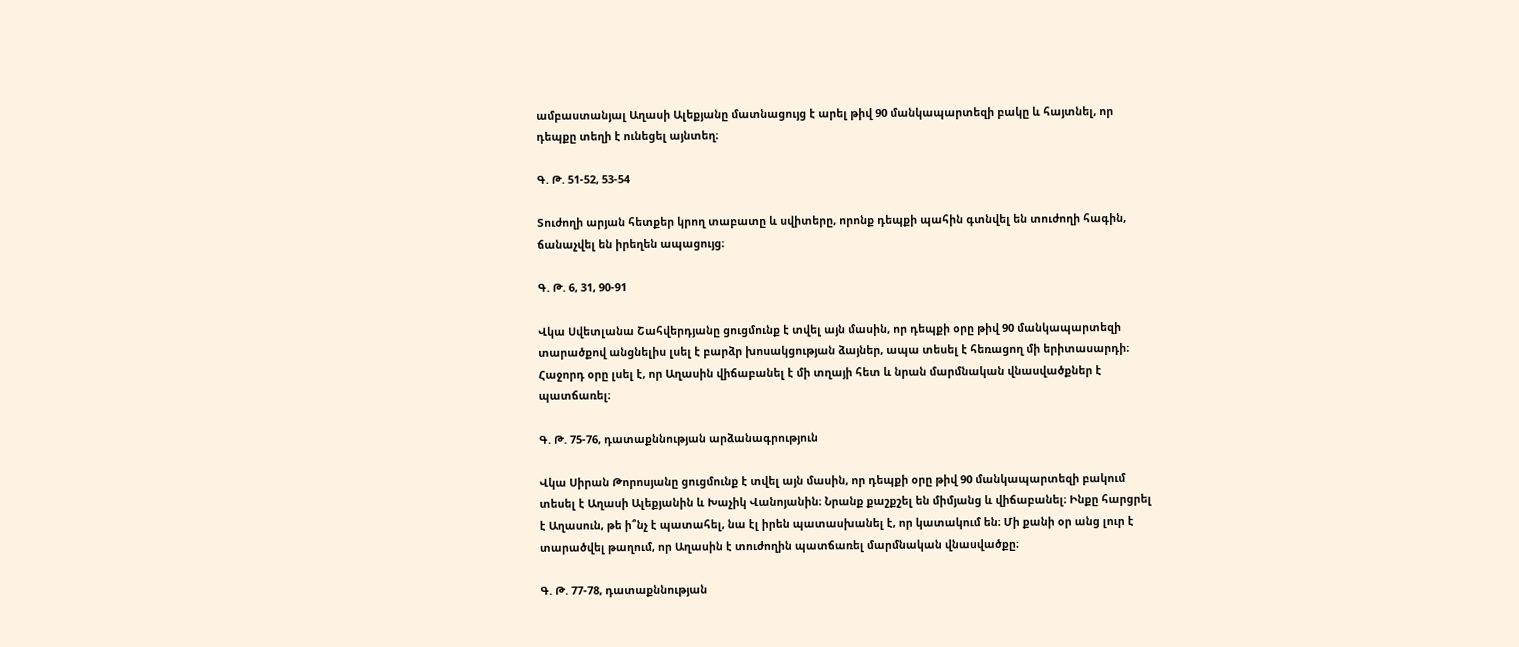ամբաստանյալ Աղասի Ալեքյանը մատնացույց է արել թիվ 90 մանկապարտեզի բակը և հայտնել, որ դեպքը տեղի է ունեցել այնտեղ։

Գ. Թ. 51-52, 53-54

Տուժողի արյան հետքեր կրող տաբատը և սվիտերը, որոնք դեպքի պահին գտնվել են տուժողի հագին, ճանաչվել են իրեղեն ապացույց։

Գ. Թ. 6, 31, 90-91

Վկա Սվետլանա Շահվերդյանը ցուցմունք է տվել այն մասին, որ դեպքի օրը թիվ 90 մանկապարտեզի տարածքով անցնելիս լսել է բարձր խոսակցության ձայներ, ապա տեսել է հեռացող մի երիտասարդի։ Հաջորդ օրը լսել է, որ Աղասին վիճաբանել է մի տղայի հետ և նրան մարմնական վնասվածքներ է պատճառել։

Գ. Թ. 75-76, դատաքննության արձանագրություն

Վկա Սիրան Թորոսյանը ցուցմունք է տվել այն մասին, որ դեպքի օրը թիվ 90 մանկապարտեզի բակում տեսել է Աղասի Ալեքյանին և Խաչիկ Վանոյանին։ Նրանք քաշքշել են միմյանց և վիճաբանել։ Ինքը հարցրել է Աղասուն, թե ի՞նչ է պատահել, նա էլ իրեն պատասխանել է, որ կատակում են։ Մի քանի օր անց լուր է տարածվել թաղում, որ Աղասին է տուժողին պատճառել մարմնական վնասվածքը։

Գ. Թ. 77-78, դատաքննության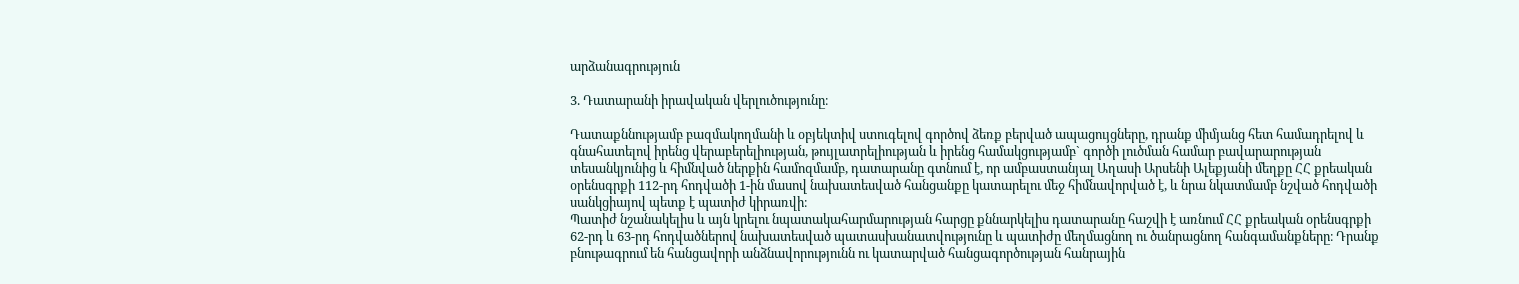արձանագրություն

3. Դատարանի իրավական վերլուծությունը։

Դատաքննությամբ բազմակողմանի և օբյեկտիվ ստուգելով գործով ձեռք բերված ապացույցները, դրանք միմյանց հետ համադրելով և գնահատելով իրենց վերաբերելիության, թույլատրելիության և իրենց համակցությամբ` գործի լուծման համար բավարարության տեսանկյունից և հիմնված ներքին համոզմամբ, դատարանը գտնում է, որ ամբաստանյալ Աղասի Արսենի Ալեքյանի մեղքը ՀՀ քրեական օրենսգրքի 112-րդ հոդվածի 1-ին մասով նախատեսված հանցանքը կատարելու մեջ հիմնավորված է, և նրա նկատմամբ նշված հոդվածի սանկցիայով պետք է պատիժ կիրառվի։
Պատիժ նշանակելիս և այն կրելու նպատակահարմարության հարցը քննարկելիս դատարանը հաշվի է առնում ՀՀ քրեական օրենսգրքի 62-րդ և 63-րդ հոդվածներով նախատեսված պատասխանատվությունը և պատիժը մեղմացնող ու ծանրացնող հանգամանքները։ Դրանք բնութագրում են հանցավորի անձնավորությունն ու կատարված հանցագործության հանրային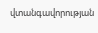վտանգավորության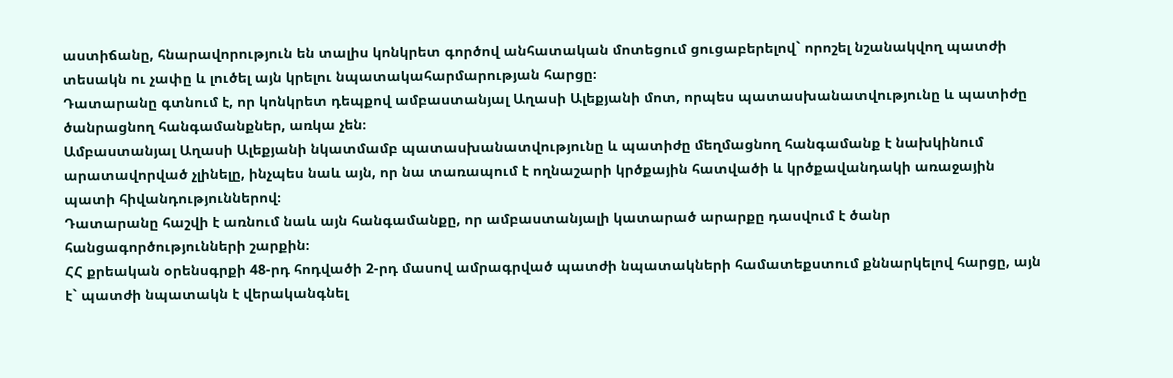աստիճանը, հնարավորություն են տալիս կոնկրետ գործով անհատական մոտեցում ցուցաբերելով` որոշել նշանակվող պատժի տեսակն ու չափը և լուծել այն կրելու նպատակահարմարության հարցը։
Դատարանը գտնում է, որ կոնկրետ դեպքով ամբաստանյալ Աղասի Ալեքյանի մոտ, որպես պատասխանատվությունը և պատիժը ծանրացնող հանգամանքներ, առկա չեն։
Ամբաստանյալ Աղասի Ալեքյանի նկատմամբ պատասխանատվությունը և պատիժը մեղմացնող հանգամանք է նախկինում արատավորված չլինելը, ինչպես նաև այն, որ նա տառապում է ողնաշարի կրծքային հատվածի և կրծքավանդակի առաջային պատի հիվանդություններով։
Դատարանը հաշվի է առնում նաև այն հանգամանքը, որ ամբաստանյալի կատարած արարքը դասվում է ծանր հանցագործությունների շարքին։
ՀՀ քրեական օրենսգրքի 48-րդ հոդվածի 2-րդ մասով ամրագրված պատժի նպատակների համատեքստում քննարկելով հարցը, այն է` պատժի նպատակն է վերականգնել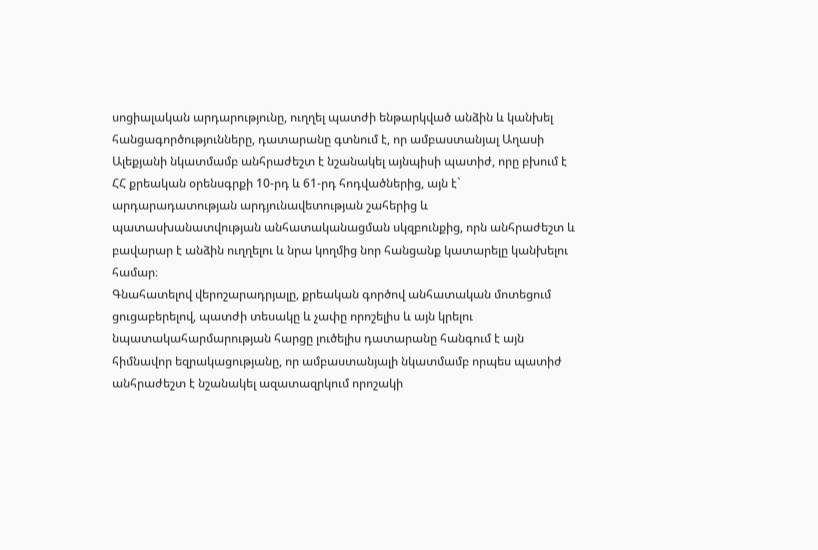սոցիալական արդարությունը, ուղղել պատժի ենթարկված անձին և կանխել հանցագործությունները, դատարանը գտնում է, որ ամբաստանյալ Աղասի Ալեքյանի նկատմամբ անհրաժեշտ է նշանակել այնպիսի պատիժ, որը բխում է ՀՀ քրեական օրենսգրքի 10-րդ և 61-րդ հոդվածներից, այն է` արդարադատության արդյունավետության շահերից և պատասխանատվության անհատականացման սկզբունքից, որն անհրաժեշտ և բավարար է անձին ուղղելու և նրա կողմից նոր հանցանք կատարելը կանխելու համար։
Գնահատելով վերոշարադրյալը, քրեական գործով անհատական մոտեցում ցուցաբերելով, պատժի տեսակը և չափը որոշելիս և այն կրելու նպատակահարմարության հարցը լուծելիս դատարանը հանգում է այն հիմնավոր եզրակացությանը, որ ամբաստանյալի նկատմամբ որպես պատիժ անհրաժեշտ է նշանակել ազատազրկում որոշակի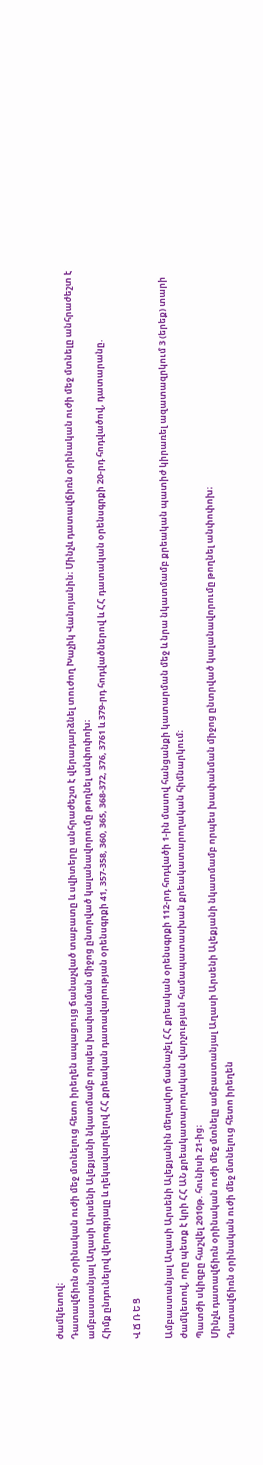ժամկետով։
Դատավճիռն օրինական ուժի մեջ մտնելուց հետո իրեղեն ապացույց ճանաչված տաբատը և սվիտերը անհրաժեշտ է վերադարձնել տուժող Խաչիկ Վանոյանին։ Մինչև դատավճիռն օրինական ուժի մեջ մտնելը անհրաժեշտ է ամբաստանյալ Աղասի Արսենի Ալեքյանի նկատմամբ որպես խափանման միջոց ընտրված կալանավորումը թողնել անփոփոխ։
Հիմք ընդունելով վերոգրյալը և ղեկավարվելով ՀՀ քրեական դատավարության օրենսգրքի 41, 357-358, 360, 365, 368-372, 376, 3761 և 379-րդ հոդվածներով և ՀՀ դատական օրենսգրքի 20-րդ հոդվածով, դատարանը.

Վ Ճ Ռ Ե Ց

Ամբաստանյալ Աղասի Արսենի Ալեքյանին մեղավոր ճանաչել ՀՀ քրեական օրենսգրքի 112-րդ հոդվածի 1-ին մասով հանցանքի կատարման մեջ և նրա նկատմամբ քրեական պատիժ կիրառել ազատազրկում 3 (երեք) տարի ժամկետով, որը պետք է կրի ՀՀ ԱՆ քրեակատարողական վարչության համապատասխան քրեակատարողական հիմնարկում։
Պատժի սկիզբը հաշվել 2010թ. հունիսի 21-ից։
Մինչև դատավճիռն օրինական ուժի մեջ մտնելը ամբաստանյալ Աղասի Արսենի Ալեքյանի նկատմամբ որպես խափանման միջոց ընտրված կալանավորումը թողնել անփոփոխ։
Դատավճիռն օրինական ուժի մեջ մտնելուց հետո իրեղեն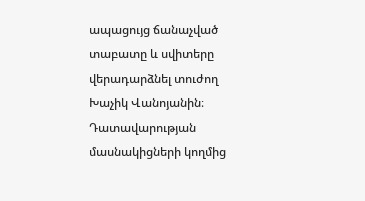ապացույց ճանաչված տաբատը և սվիտերը վերադարձնել տուժող Խաչիկ Վանոյանին։
Դատավարության մասնակիցների կողմից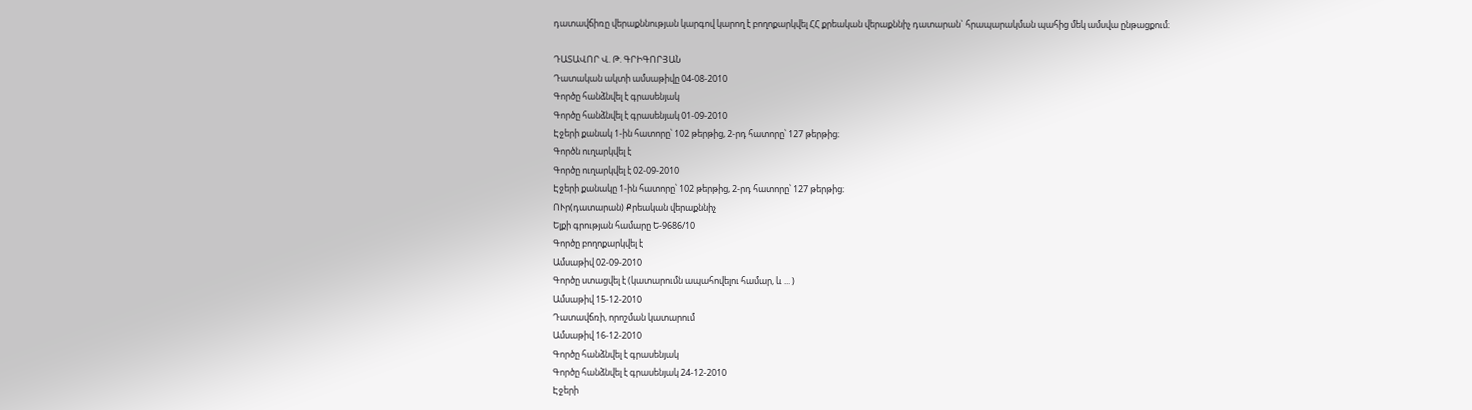դատավճիռը վերաքննության կարգով կարող է բողոքարկվել ՀՀ քրեական վերաքննիչ դատարան` հրապարակման պահից մեկ ամսվա ընթացքում։

ԴԱՏԱՎՈՐ Վ. Թ. ԳՐԻԳՈՐՅԱՆ
Դատական ակտի ամսաթիվը 04-08-2010
Գործը հանձնվել է գրասենյակ
Գործը հանձնվել է գրասենյակ 01-09-2010
Էջերի քանակ 1-ին հատորը՝ 102 թերթից, 2-րդ հատորը՝ 127 թերթից։
Գործն ուղարկվել է
Գործը ուղարկվել է 02-09-2010
Էջերի քանակը 1-ին հատորը՝ 102 թերթից, 2-րդ հատորը՝ 127 թերթից։
ՈՒր(դատարան) Քրեական վերաքննիչ
Ելքի գրության համարը Ե-9686/10
Գործը բողոքարկվել է
Ամսաթիվ 02-09-2010
Գործը ստացվել է (կատարումն ապահովելու համար, և ... )
Ամսաթիվ 15-12-2010
Դատավճռի, որոշման կատարում
Ամսաթիվ 16-12-2010
Գործը հանձնվել է գրասենյակ
Գործը հանձնվել է գրասենյակ 24-12-2010
Էջերի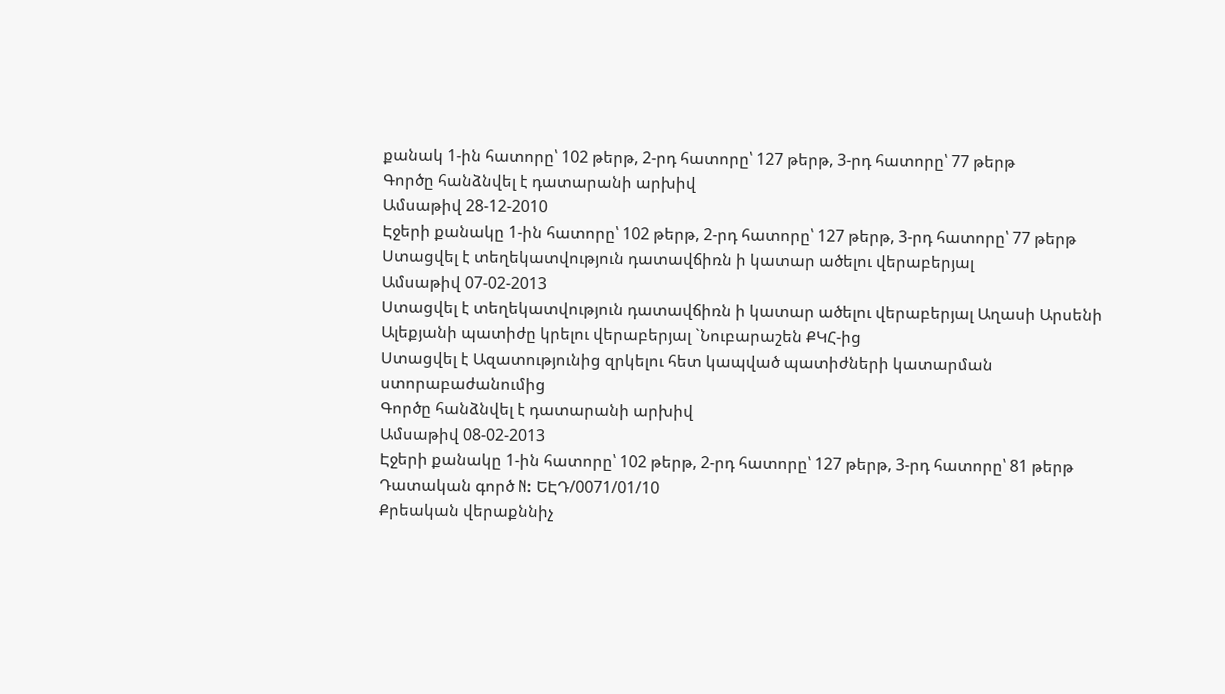քանակ 1-ին հատորը՝ 102 թերթ, 2-րդ հատորը՝ 127 թերթ, 3-րդ հատորը՝ 77 թերթ
Գործը հանձնվել է դատարանի արխիվ
Ամսաթիվ 28-12-2010
Էջերի քանակը 1-ին հատորը՝ 102 թերթ, 2-րդ հատորը՝ 127 թերթ, 3-րդ հատորը՝ 77 թերթ
Ստացվել է տեղեկատվություն դատավճիռն ի կատար ածելու վերաբերյալ
Ամսաթիվ 07-02-2013
Ստացվել է տեղեկատվություն դատավճիռն ի կատար ածելու վերաբերյալ Աղասի Արսենի Ալեքյանի պատիժը կրելու վերաբերյալ `Նուբարաշեն ՔԿՀ-ից
Ստացվել է Ազատությունից զրկելու հետ կապված պատիժների կատարման ստորաբաժանումից
Գործը հանձնվել է դատարանի արխիվ
Ամսաթիվ 08-02-2013
Էջերի քանակը 1-ին հատորը՝ 102 թերթ, 2-րդ հատորը՝ 127 թերթ, 3-րդ հատորը՝ 81 թերթ
Դատական գործ N: ԵԷԴ/0071/01/10
Քրեական վերաքննիչ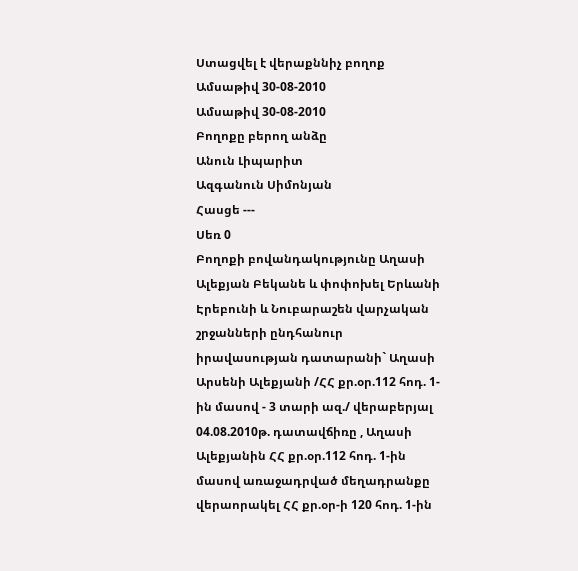Ստացվել է վերաքննիչ բողոք
Ամսաթիվ 30-08-2010
Ամսաթիվ 30-08-2010
Բողոքը բերող անձը
Անուն Լիպարիտ
Ազգանուն Սիմոնյան
Հասցե ---
Սեռ 0
Բողոքի բովանդակությունը Աղասի Ալեքյան Բեկանե և փոփոխել Երևանի Էրեբունի և Նուբարաշեն վարչական շրջանների ընդհանուր իրավասության դատարանի` Աղասի Արսենի Ալեքյանի /ՀՀ քր.օր.112 հոդ. 1-ին մասով - 3 տարի ազ./ վերաբերյալ 04.08.2010թ. դատավճիռը , Աղասի Ալեքյանին ՀՀ քր.օր.112 հոդ. 1-ին մասով առաջադրված մեղադրանքը վերաորակել ՀՀ քր.օր-ի 120 հոդ. 1-ին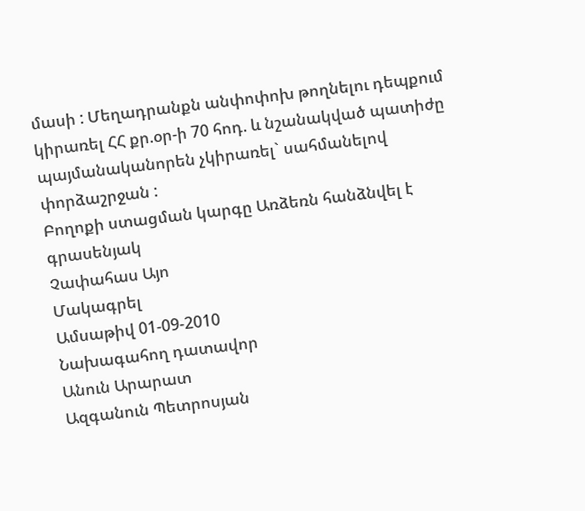մասի : Մեղադրանքն անփոփոխ թողնելու դեպքում կիրառել ՀՀ քր.օր-ի 70 հոդ. և նշանակված պատիժը պայմանականորեն չկիրառել` սահմանելով փորձաշրջան :
Բողոքի ստացման կարգը Առձեռն հանձնվել է գրասենյակ
Չափահաս Այո
Մակագրել
Ամսաթիվ 01-09-2010
Նախագահող դատավոր
Անուն Արարատ
Ազգանուն Պետրոսյան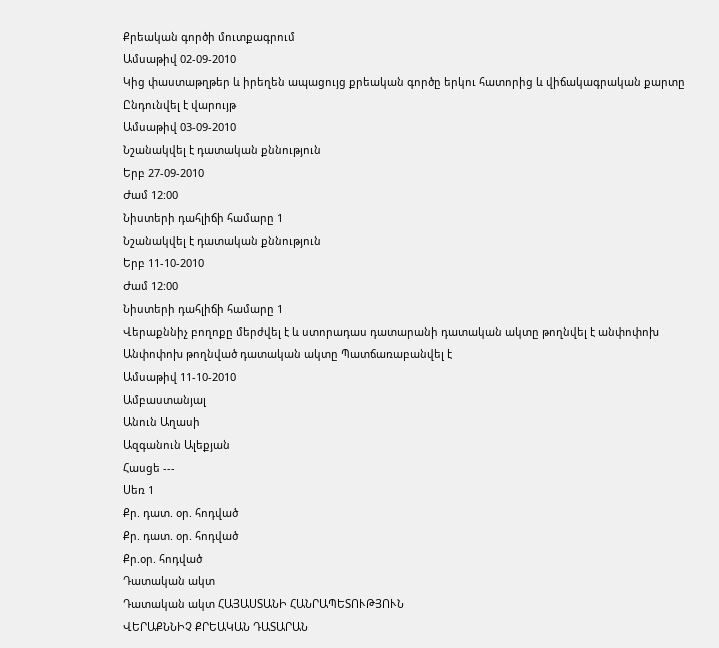Քրեական գործի մուտքագրում
Ամսաթիվ 02-09-2010
Կից փաստաթղթեր և իրեղեն ապացույց քրեական գործը երկու հատորից և վիճակագրական քարտը
Ընդունվել է վարույթ
Ամսաթիվ 03-09-2010
Նշանակվել է դատական քննություն
Երբ 27-09-2010
Ժամ 12:00
Նիստերի դահլիճի համարը 1
Նշանակվել է դատական քննություն
Երբ 11-10-2010
Ժամ 12:00
Նիստերի դահլիճի համարը 1
Վերաքննիչ բողոքը մերժվել է և ստորադաս դատարանի դատական ակտը թողնվել է անփոփոխ
Անփոփոխ թողնված դատական ակտը Պատճառաբանվել է
Ամսաթիվ 11-10-2010
Ամբաստանյալ
Անուն Աղասի
Ազգանուն Ալեքյան
Հասցե ---
Սեռ 1
Քր. դատ. օր. հոդված
Քր. դատ. օր. հոդված
Քր.օր. հոդված
Դատական ակտ
Դատական ակտ ՀԱՅԱՍՏԱՆԻ ՀԱՆՐԱՊԵՏՈՒԹՅՈՒՆ
ՎԵՐԱՔՆՆԻՉ ՔՐԵԱԿԱՆ ԴԱՏԱՐԱՆ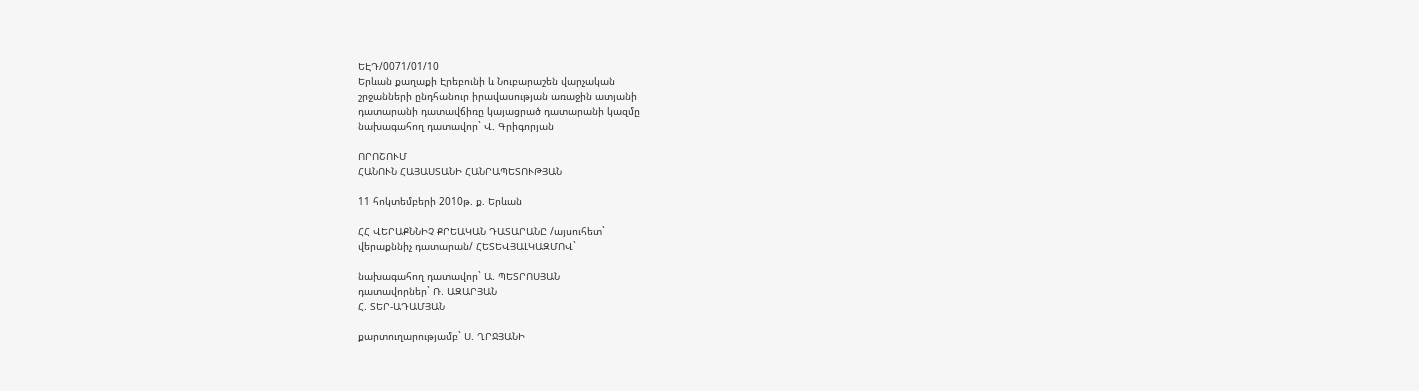ԵԷԴ/0071/01/10
Երևան քաղաքի Էրեբունի և Նուբարաշեն վարչական
շրջանների ընդհանուր իրավասության առաջին ատյանի
դատարանի դատավճիռը կայացրած դատարանի կազմը
նախագահող դատավոր` Վ. Գրիգորյան

ՈՐՈՇՈՒՄ
ՀԱՆՈՒՆ ՀԱՅԱՍՏԱՆԻ ՀԱՆՐԱՊԵՏՈՒԹՅԱՆ

11 հոկտեմբերի 2010թ. ք. Երևան

ՀՀ ՎԵՐԱՔՆՆԻՉ ՔՐԵԱԿԱՆ ԴԱՏԱՐԱՆԸ /այսուհետ`
վերաքննիչ դատարան/ ՀԵՏԵՎՅԱԼԿԱԶՄՈՎ`

նախագահող դատավոր` Ա. ՊԵՏՐՈՍՅԱՆ
դատավորներ` Ռ. ԱԶԱՐՅԱՆ
Հ. ՏԵՐ-ԱԴԱՄՅԱՆ

քարտուղարությամբ` Ս. ՂՐՋՅԱՆԻ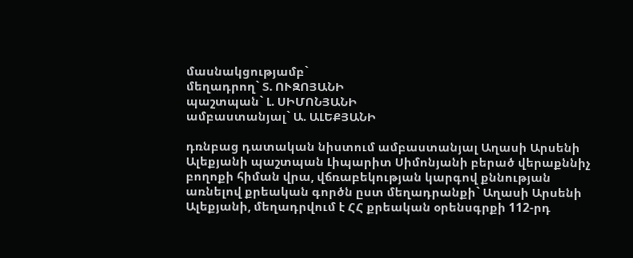մասնակցությամբ`
մեղադրող` Տ. ՈՒԶՈՅԱՆԻ
պաշտպան` Լ. ՍԻՄՈՆՅԱՆԻ
ամբաստանյալ` Ա. ԱԼԵՔՅԱՆԻ

դռնբաց դատական նիստում ամբաստանյալ Աղասի Արսենի Ալեքյանի պաշտպան Լիպարիտ Սիմոնյանի բերած վերաքննիչ բողոքի հիման վրա, վճռաբեկության կարգով քննության առնելով քրեական գործն ըստ մեղադրանքի` Աղասի Արսենի Ալեքյանի, մեղադրվում է ՀՀ քրեական օրենսգրքի 112-րդ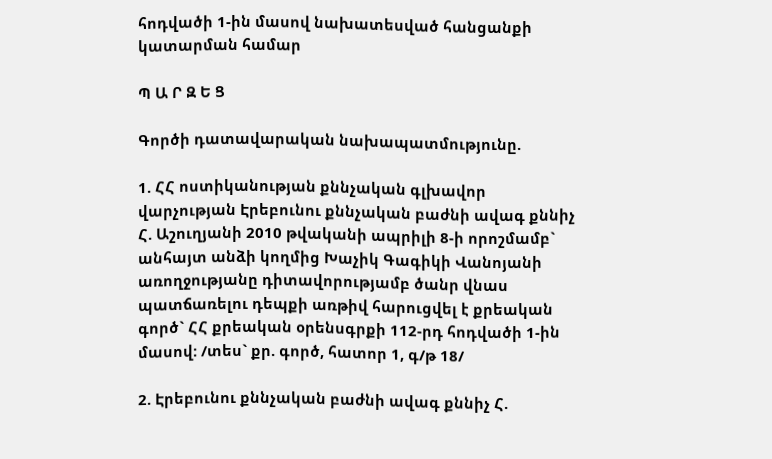հոդվածի 1-ին մասով նախատեսված հանցանքի կատարման համար

Պ Ա Ր Զ Ե Ց

Գործի դատավարական նախապատմությունը.

1. ՀՀ ոստիկանության քննչական գլխավոր վարչության Էրեբունու քննչական բաժնի ավագ քննիչ Հ. Աշուղյանի 2010 թվականի ապրիլի 8-ի որոշմամբ` անհայտ անձի կողմից Խաչիկ Գագիկի Վանոյանի առողջությանը դիտավորությամբ ծանր վնաս պատճառելու դեպքի առթիվ հարուցվել է քրեական գործ` ՀՀ քրեական օրենսգրքի 112-րդ հոդվածի 1-ին մասով: /տես` քր. գործ, հատոր 1, գ/թ 18/

2. Էրեբունու քննչական բաժնի ավագ քննիչ Հ.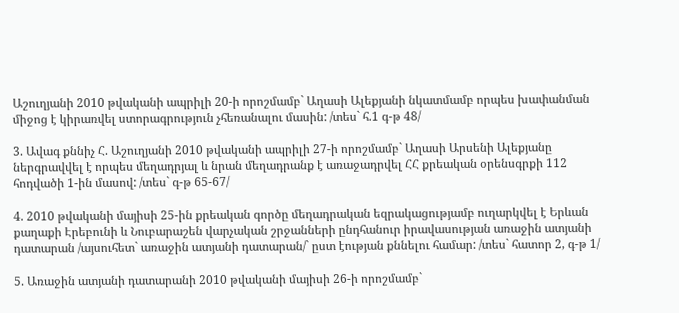Աշուղյանի 2010 թվականի ապրիլի 20-ի որոշմամբ` Աղասի Ալեքյանի նկատմամբ որպես խափանման միջոց է կիրառվել ստորագրություն չհեռանալու մասին: /տես` հ.1 գ-թ 48/

3. Ավագ քննիչ Հ. Աշուղյանի 2010 թվականի ապրիլի 27-ի որոշմամբ` Աղասի Արսենի Ալեքյանը ներգրավվել է որպես մեղադրյալ և նրան մեղադրանք է առաջադրվել ՀՀ քրեական օրենսգրքի 112 հոդվածի 1-ին մասով: /տես` գ-թ 65-67/

4. 2010 թվականի մայիսի 25-ին քրեական գործը մեղադրական եզրակացությամբ ուղարկվել է Երևան քաղաքի Էրեբունի և Նուբարաշեն վարչական շրջանների ընդհանուր իրավասության առաջին ատյանի դատարան /այսուհետ` առաջին ատյանի դատարան/` ըստ էության քննելու համար: /տես` հատոր 2, գ-թ 1/

5. Առաջին ատյանի դատարանի 2010 թվականի մայիսի 26-ի որոշմամբ`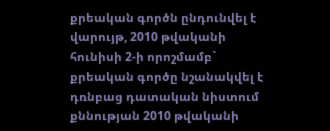քրեական գործն ընդունվել է վարույթ, 2010 թվականի հունիսի 2-ի որոշմամբ` քրեական գործը նշանակվել է դռնբաց դատական նիստում քննության 2010 թվականի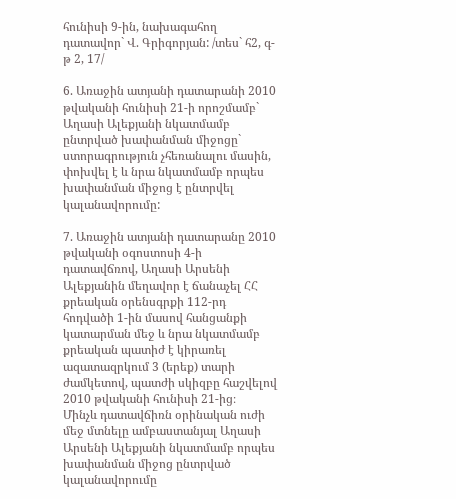հունիսի 9-ին, նախագահող դատավոր` Վ. Գրիգորյան: /տես` հ2, գ-թ 2, 17/

6. Առաջին ատյանի դատարանի 2010 թվականի հունիսի 21-ի որոշմամբ` Աղասի Ալեքյանի նկատմամբ ընտրված խափանման միջոցը` ստորագրություն չհեռանալու մասին, փոխվել է և նրա նկատմամբ որպես խափանման միջոց է ընտրվել կալանավորումը:

7. Առաջին ատյանի դատարանը 2010 թվականի օգոստոսի 4-ի դատավճռով, Աղասի Արսենի Ալեքյանին մեղավոր է ճանաչել ՀՀ քրեական օրենսգրքի 112-րդ հոդվածի 1-ին մասով հանցանքի կատարման մեջ և նրա նկատմամբ քրեական պատիժ է կիրառել ազատազրկում 3 (երեք) տարի ժամկետով, պատժի սկիզբը հաշվելով 2010 թվականի հունիսի 21-ից։
Մինչև դատավճիռն օրինական ուժի մեջ մտնելը ամբաստանյալ Աղասի Արսենի Ալեքյանի նկատմամբ որպես խափանման միջոց ընտրված կալանավորումը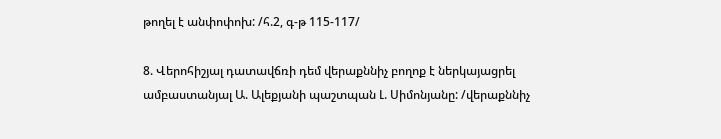թողել է անփոփոխ: /հ.2, գ-թ 115-117/

8. Վերոհիշյալ դատավճռի դեմ վերաքննիչ բողոք է ներկայացրել ամբաստանյալ Ա. Ալեքյանի պաշտպան Լ. Սիմոնյանը: /վերաքննիչ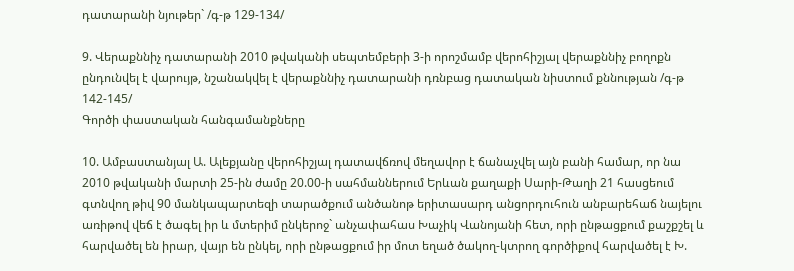դատարանի նյութեր` /գ-թ 129-134/

9. Վերաքննիչ դատարանի 2010 թվականի սեպտեմբերի 3-ի որոշմամբ վերոհիշյալ վերաքննիչ բողոքն ընդունվել է վարույթ, նշանակվել է վերաքննիչ դատարանի դռնբաց դատական նիստում քննության /գ-թ 142-145/
Գործի փաստական հանգամանքները

10. Ամբաստանյալ Ա. Ալեքյանը վերոհիշյալ դատավճռով մեղավոր է ճանաչվել այն բանի համար, որ նա 2010 թվականի մարտի 25-ին ժամը 20.00-ի սահմաններում Երևան քաղաքի Սարի-Թաղի 21 հասցեում գտնվող թիվ 90 մանկապարտեզի տարածքում անծանոթ երիտասարդ անցորդուհուն անբարեհաճ նայելու առիթով վեճ է ծագել իր և մտերիմ ընկերոջ` անչափահաս Խաչիկ Վանոյանի հետ, որի ընթացքում քաշքշել և հարվածել են իրար, վայր են ընկել, որի ընթացքում իր մոտ եղած ծակող-կտրող գործիքով հարվածել է Խ.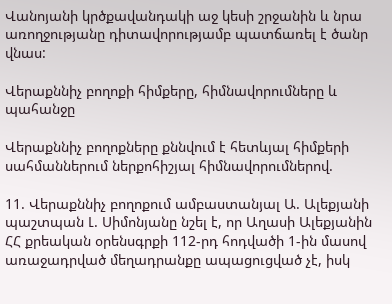Վանոյանի կրծքավանդակի աջ կեսի շրջանին և նրա առողջությանը դիտավորությամբ պատճառել է ծանր վնաս:

Վերաքննիչ բողոքի հիմքերը, հիմնավորումները և պահանջը

Վերաքննիչ բողոքները քննվում է հետևյալ հիմքերի սահմաններում ներքոհիշյալ հիմնավորումներով.

11. Վերաքննիչ բողոքում ամբաստանյալ Ա. Ալեքյանի պաշտպան Լ. Սիմոնյանը նշել է, որ Աղասի Ալեքյանին ՀՀ քրեական օրենսգրքի 112-րդ հոդվածի 1-ին մասով առաջադրված մեղադրանքը ապացուցված չէ, իսկ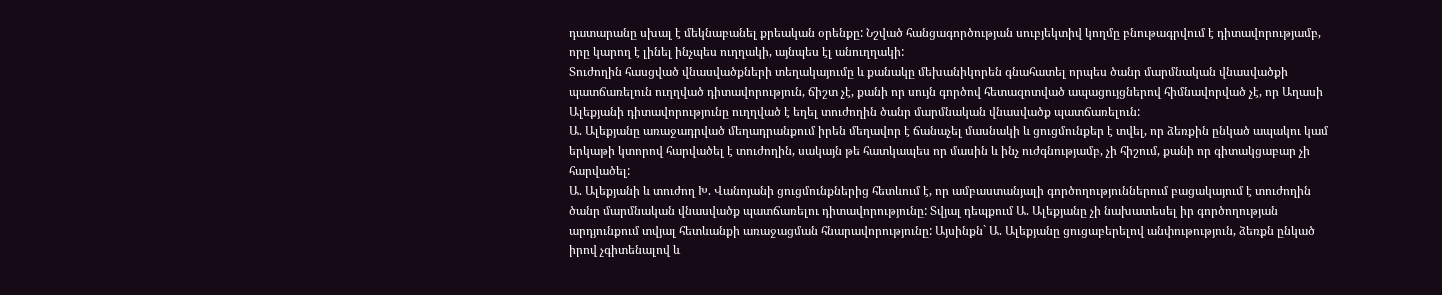դատարանը սխալ է մեկնաբանել քրեական օրենքը: Նշված հանցագործության սուբյեկտիվ կողմը բնութագրվում է դիտավորությամբ, որը կարող է լինել ինչպես ուղղակի, այնպես էլ անուղղակի:
Տուժողին հասցված վնասվածքների տեղակայումը և քանակը մեխանիկորեն գնահատել որպես ծանր մարմնական վնասվածքի պատճառելուն ուղղված դիտավորություն, ճիշտ չէ, քանի որ սույն գործով հետազոտված ապացույցներով հիմնավորված չէ, որ Աղասի Ալեքյանի դիտավորությունը ուղղված է եղել տուժողին ծանր մարմնական վնասվածք պատճառելուն:
Ա. Ալեքյանը առաջադրված մեղադրանքում իրեն մեղավոր է ճանաչել մասնակի և ցուցմունքեր է տվել, որ ձեռքին ընկած ապակու կամ երկաթի կտորով հարվածել է տուժողին, սակայն թե հատկապես որ մասին և ինչ ուժգնությամբ, չի հիշում, քանի որ գիտակցաբար չի հարվածել:
Ա. Ալեքյանի և տուժող Խ. Վանոյանի ցուցմունքներից հետևում է, որ ամբաստանյալի գործողություններում բացակայում է տուժողին ծանր մարմնական վնասվածք պատճառելու դիտավորությունը: Տվյալ դեպքում Ա. Ալեքյանը չի նախատեսել իր գործողության արդյունքում տվյալ հետևանքի առաջացման հնարավորությունը: Այսինքն` Ա. Ալեքյանը ցուցաբերելով անփութություն, ձեռքն ընկած իրով չգիտենալով և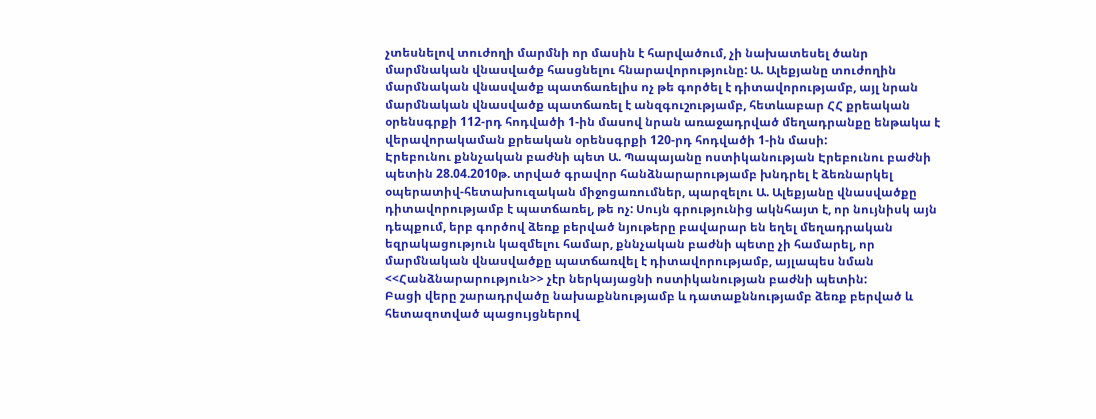չտեսնելով տուժողի մարմնի որ մասին է հարվածում, չի նախատեսել ծանր մարմնական վնասվածք հասցնելու հնարավորությունը: Ա. Ալեքյանը տուժողին մարմնական վնասվածք պատճառելիս ոչ թե գործել է դիտավորությամբ, այլ նրան մարմնական վնասվածք պատճառել է անզգուշությամբ, հետևաբար ՀՀ քրեական օրենսգրքի 112-րդ հոդվածի 1-ին մասով նրան առաջադրված մեղադրանքը ենթակա է վերավորակաման քրեական օրենսգրքի 120-րդ հոդվածի 1-ին մասի:
Էրեբունու քննչական բաժնի պետ Ա. Պապայանը ոստիկանության Էրեբունու բաժնի պետին 28.04.2010թ. տրված գրավոր հանձնարարությամբ խնդրել է ձեռնարկել օպերատիվ-հետախուզական միջոցառումներ, պարզելու Ա. Ալեքյանը վնասվածքը դիտավորությամբ է պատճառել, թե ոչ: Սույն գրությունից ակնհայտ է, որ նույնիսկ այն դեպքում, երբ գործով ձեռք բերված նյութերը բավարար են եղել մեղադրական եզրակացություն կազմելու համար, քննչական բաժնի պետը չի համարել, որ մարմնական վնասվածքը պատճառվել է դիտավորությամբ, այլապես նման <<Հանձնարարություն>> չէր ներկայացնի ոստիկանության բաժնի պետին:
Բացի վերը շարադրվածը նախաքննությամբ և դատաքննությամբ ձեռք բերված և հետազոտված պացույցներով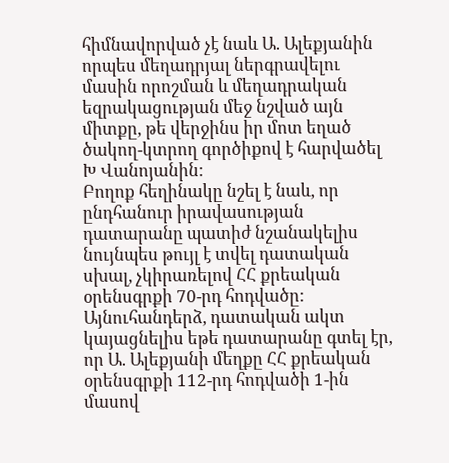հիմնավորված չէ նաև Ա. Ալեքյանին որպես մեղադրյալ ներգրավելու մասին որոշման և մեղադրական եզրակացության մեջ նշված այն միտքը, թե վերջինս իր մոտ եղած ծակող-կտրող գործիքով է հարվածել Խ Վանոյանին:
Բողոք հեղինակը նշել է նաև, որ ընդհանուր իրավասության դատարանը պատիժ նշանակելիս նույնպես թույլ է տվել դատական սխալ, չկիրառելով ՀՀ քրեական օրենսգրքի 70-րդ հոդվածը: Այնուհանդերձ, դատական ակտ կայացնելիս եթե դատարանը գտել էր, որ Ա. Ալեքյանի մեղքը ՀՀ քրեական օրենսգրքի 112-րդ հոդվածի 1-ին մասով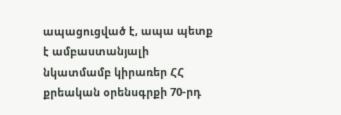ապացուցված է, ապա պետք է ամբաստանյալի նկատմամբ կիրառեր ՀՀ քրեական օրենսգրքի 70-րդ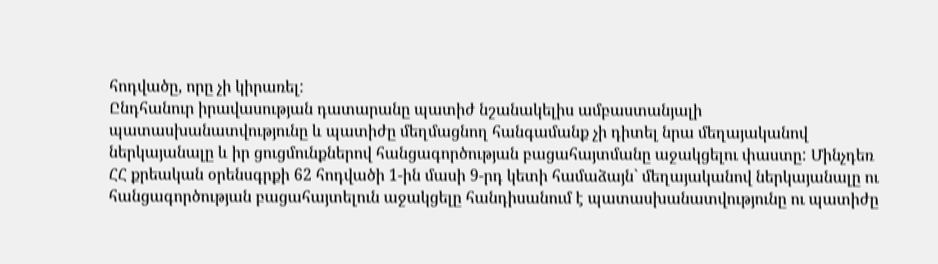հոդվածը, որը չի կիրառել:
Ընդհանուր իրավասության դատարանը պատիժ նշանակելիս ամբաստանյալի պատասխանատվությունը և պատիժը մեղմացնող հանգամանք չի դիտել նրա մեղայականով ներկայանալը և իր ցուցմունքներով հանցագործության բացահայտմանը աջակցելու փաստը: Մինչդեռ ՀՀ քրեական օրենսգրքի 62 հոդվածի 1-ին մասի 9-րդ կետի համաձայն` մեղայականով ներկայանալը ու հանցագործության բացահայտելուն աջակցելը հանդիսանում է պատասխանատվությունը ու պատիժը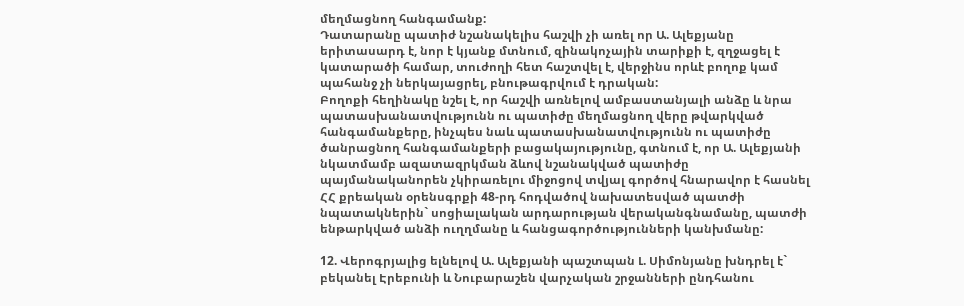մեղմացնող հանգամանք:
Դատարանը պատիժ նշանակելիս հաշվի չի առել որ Ա. Ալեքյանը երիտասարդ է, նոր է կյանք մտնում, զինակոչային տարիքի է, զղջացել է կատարածի համար, տուժողի հետ հաշտվել է, վերջինս որևէ բողոք կամ պահանջ չի ներկայացրել, բնութագրվում է դրական:
Բողոքի հեղինակը նշել է, որ հաշվի առնելով ամբաստանյալի անձը և նրա պատասխանատվությունն ու պատիժը մեղմացնող վերը թվարկված հանգամանքերը, ինչպես նաև պատասխանատվությունն ու պատիժը ծանրացնող հանգամանքերի բացակայությունը, գտնում է, որ Ա. Ալեքյանի նկատմամբ ազատազրկման ձևով նշանակված պատիժը պայմանականորեն չկիրառելու միջոցով տվյալ գործով հնարավոր է հասնել ՀՀ քրեական օրենսգրքի 48-րդ հոդվածով նախատեսված պատժի նպատակներին` սոցիալական արդարության վերականգնամանը, պատժի ենթարկված անձի ուղղմանը և հանցագործությունների կանխմանը:

12. Վերոգրյալից ելնելով Ա. Ալեքյանի պաշտպան Լ. Սիմոնյանը խնդրել է` բեկանել Էրեբունի և Նուբարաշեն վարչական շրջանների ընդհանու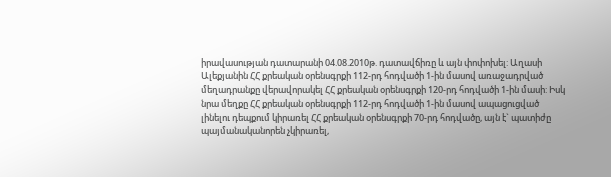իրավասության դատարանի 04.08.2010թ. դատավճիռը և այն փոփոխել: Աղասի Ալեքյանին ՀՀ քրեական օրենսգրքի 112-րդ հոդվածի 1-ին մասով առաջադրված մեղադրանքը վերավորակել ՀՀ քրեական օրենսգրքի 120-րդ հոդվածի 1-ին մասի: Իսկ նրա մեղքը ՀՀ քրեական օրենսգրքի 112-րդ հոդվածի 1-ին մասով ապացուցված լինելու դեպքում կիրառել ՀՀ քրեական օրենսգրքի 70-րդ հոդվածը, այն է` պատիժը պայմանականորեն չկիրառել,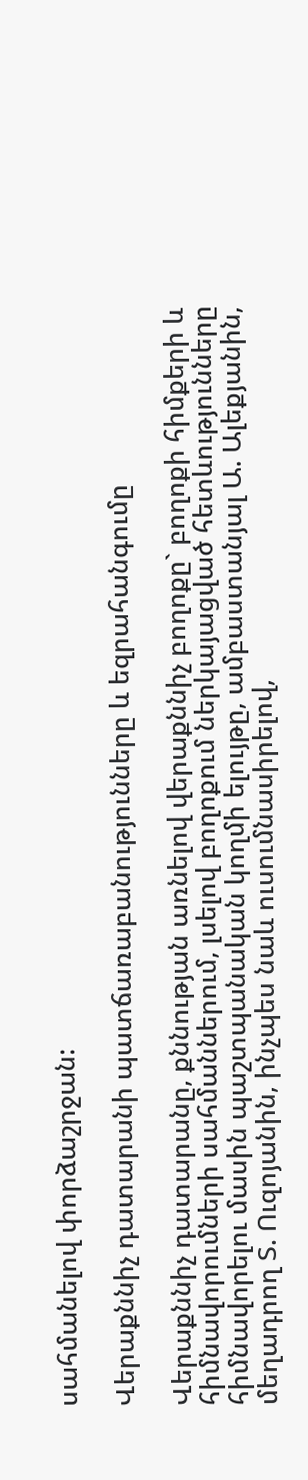սահմանելով փորձաշրջան:

Վերաքննիչ դատարանի պատճառաբանությունները և եզրահանգումը

Վերաքննիչ դատարանը, քննության առնելով վերաքննիչ բողոքը` բողոքի հիմքերի և հիմնավորումների սահմաններում, լսելով բողոքում ներկայացված հետևությունները հիմնավորելու մասին պաշտպանական կողմի ելույթը, ամբաստանյալ Ա. Ալեքյանին, մեղադրող Տ. Ուզոյանին, ինչպես նաև ուսումնասիրելով,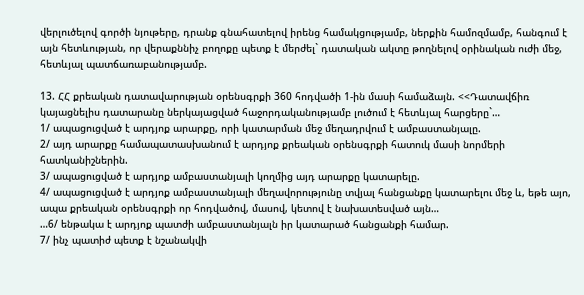վերլուծելով գործի նյութերը, դրանք գնահատելով իրենց համակցությամբ, ներքին համոզմամբ, հանգում է այն հետևության, որ վերաքննիչ բողոքը պետք է մերժել` դատական ակտը թողնելով օրինական ուժի մեջ, հետևյալ պատճառաբանությամբ.

13. ՀՀ քրեական դատավարության օրենսգրքի 360 հոդվածի 1-ին մասի համաձայն. <<Դատավճիռ կայացնելիս դատարանը ներկայացված հաջորդականությամբ լուծում է հետևյալ հարցերը`…
1/ ապացուցված է արդյոք արարքը, որի կատարման մեջ մեղադրվում է ամբաստանյալը.
2/ այդ արարքը համապատասխանում է արդյոք քրեական օրենսգրքի հատուկ մասի նորմերի հատկանիշներին.
3/ ապացուցված է արդյոք ամբաստանյալի կողմից այդ արարքը կատարելը.
4/ ապացուցված է արդյոք ամբաստանյալի մեղավորությունը տվյալ հանցանքը կատարելու մեջ և, եթե այո, ապա քրեական օրենսգրքի որ հոդվածով, մասով, կետով է նախատեսված այն…
…6/ ենթակա է արդյոք պատժի ամբաստանյալն իր կատարած հանցանքի համար.
7/ ինչ պատիժ պետք է նշանակվի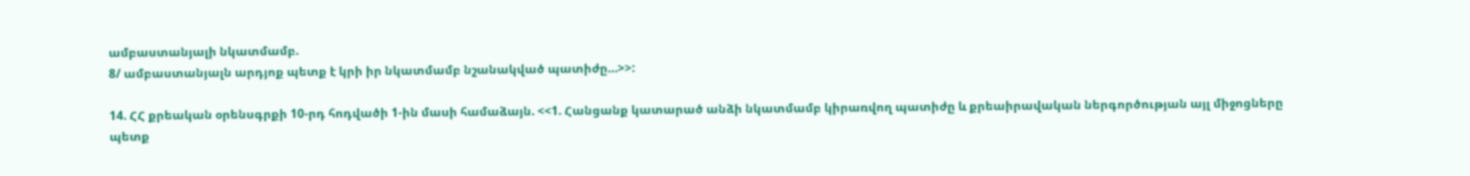ամբաստանյալի նկատմամբ.
8/ ամբաստանյալն արդյոք պետք է կրի իր նկատմամբ նշանակված պատիժը…>>:

14. ՀՀ քրեական օրենսգրքի 10-րդ հոդվածի 1-ին մասի համաձայն. <<1. Հանցանք կատարած անձի նկատմամբ կիրառվող պատիժը և քրեաիրավական ներգործության այլ միջոցները պետք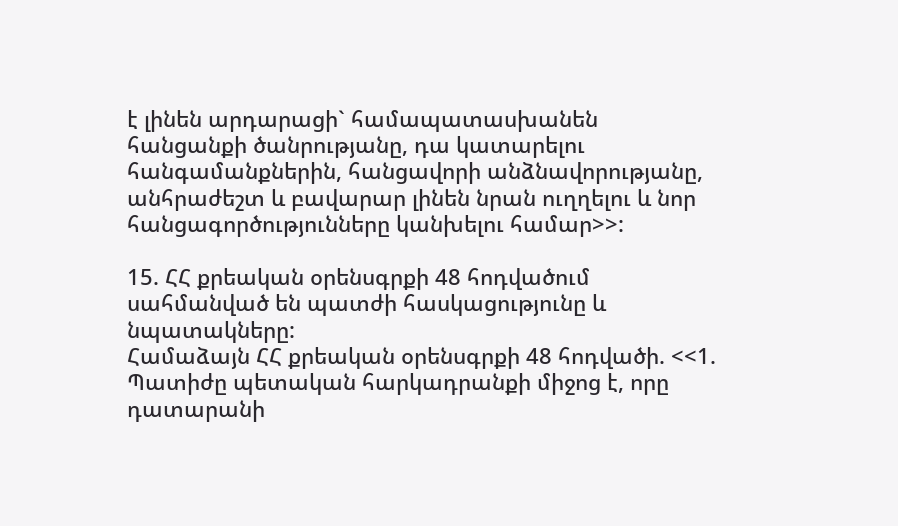է լինեն արդարացի` համապատասխանեն հանցանքի ծանրությանը, դա կատարելու հանգամանքներին, հանցավորի անձնավորությանը, անհրաժեշտ և բավարար լինեն նրան ուղղելու և նոր հանցագործությունները կանխելու համար>>:

15. ՀՀ քրեական օրենսգրքի 48 հոդվածում սահմանված են պատժի հասկացությունը և նպատակները:
Համաձայն ՀՀ քրեական օրենսգրքի 48 հոդվածի. <<1. Պատիժը պետական հարկադրանքի միջոց է, որը դատարանի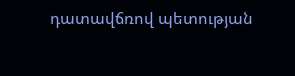դատավճռով պետության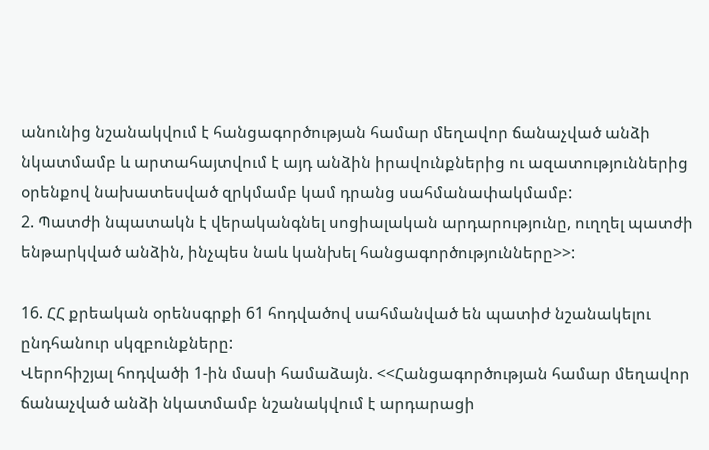անունից նշանակվում է հանցագործության համար մեղավոր ճանաչված անձի նկատմամբ և արտահայտվում է այդ անձին իրավունքներից ու ազատություններից օրենքով նախատեսված զրկմամբ կամ դրանց սահմանափակմամբ:
2. Պատժի նպատակն է վերականգնել սոցիալական արդարությունը, ուղղել պատժի ենթարկված անձին, ինչպես նաև կանխել հանցագործությունները>>:

16. ՀՀ քրեական օրենսգրքի 61 հոդվածով սահմանված են պատիժ նշանակելու ընդհանուր սկզբունքները:
Վերոհիշյալ հոդվածի 1-ին մասի համաձայն. <<Հանցագործության համար մեղավոր ճանաչված անձի նկատմամբ նշանակվում է արդարացի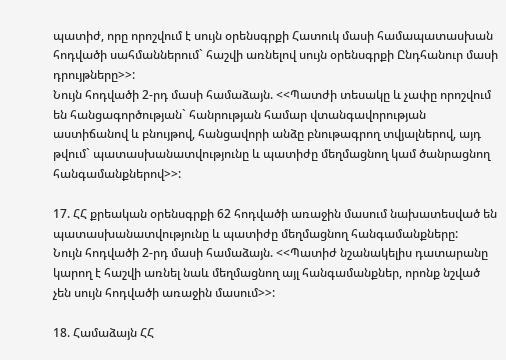պատիժ, որը որոշվում է սույն օրենսգրքի Հատուկ մասի համապատասխան հոդվածի սահմաններում` հաշվի առնելով սույն օրենսգրքի Ընդհանուր մասի դրույթները>>:
Նույն հոդվածի 2-րդ մասի համաձայն. <<Պատժի տեսակը և չափը որոշվում են հանցագործության` հանրության համար վտանգավորության աստիճանով և բնույթով, հանցավորի անձը բնութագրող տվյալներով, այդ թվում` պատասխանատվությունը և պատիժը մեղմացնող կամ ծանրացնող հանգամանքներով>>:

17. ՀՀ քրեական օրենսգրքի 62 հոդվածի առաջին մասում նախատեսված են պատասխանատվությունը և պատիժը մեղմացնող հանգամանքները:
Նույն հոդվածի 2-րդ մասի համաձայն. <<Պատիժ նշանակելիս դատարանը կարող է հաշվի առնել նաև մեղմացնող այլ հանգամանքներ, որոնք նշված չեն սույն հոդվածի առաջին մասում>>:

18. Համաձայն ՀՀ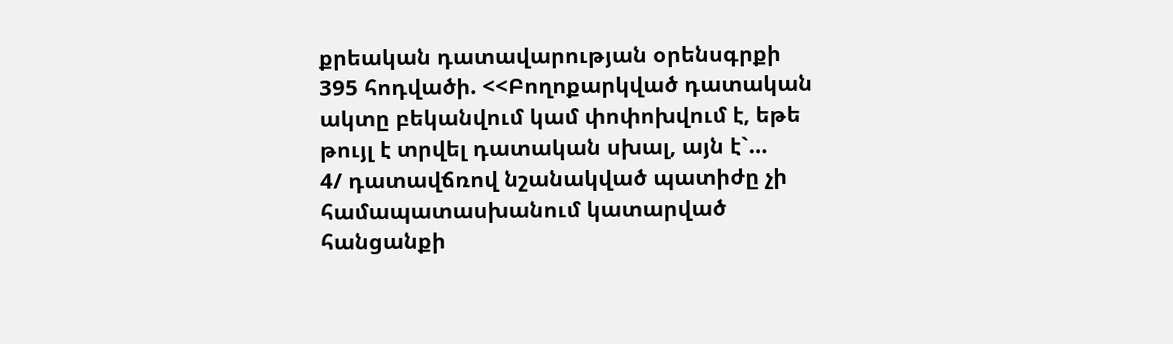քրեական դատավարության օրենսգրքի 395 հոդվածի. <<Բողոքարկված դատական ակտը բեկանվում կամ փոփոխվում է, եթե թույլ է տրվել դատական սխալ, այն է`…
4/ դատավճռով նշանակված պատիժը չի համապատասխանում կատարված հանցանքի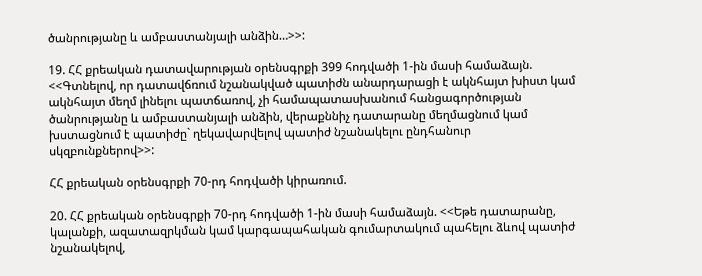ծանրությանը և ամբաստանյալի անձին…>>:

19. ՀՀ քրեական դատավարության օրենսգրքի 399 հոդվածի 1-ին մասի համաձայն. <<Գտնելով, որ դատավճռում նշանակված պատիժն անարդարացի է ակնհայտ խիստ կամ ակնհայտ մեղմ լինելու պատճառով, չի համապատասխանում հանցագործության ծանրությանը և ամբաստանյալի անձին, վերաքննիչ դատարանը մեղմացնում կամ խստացնում է պատիժը` ղեկավարվելով պատիժ նշանակելու ընդհանուր սկզբունքներով>>:

ՀՀ քրեական օրենսգրքի 70-րդ հոդվածի կիրառում.

20. ՀՀ քրեական օրենսգրքի 70-րդ հոդվածի 1-ին մասի համաձայն. <<Եթե դատարանը, կալանքի, ազատազրկման կամ կարգապահական գումարտակում պահելու ձևով պատիժ նշանակելով,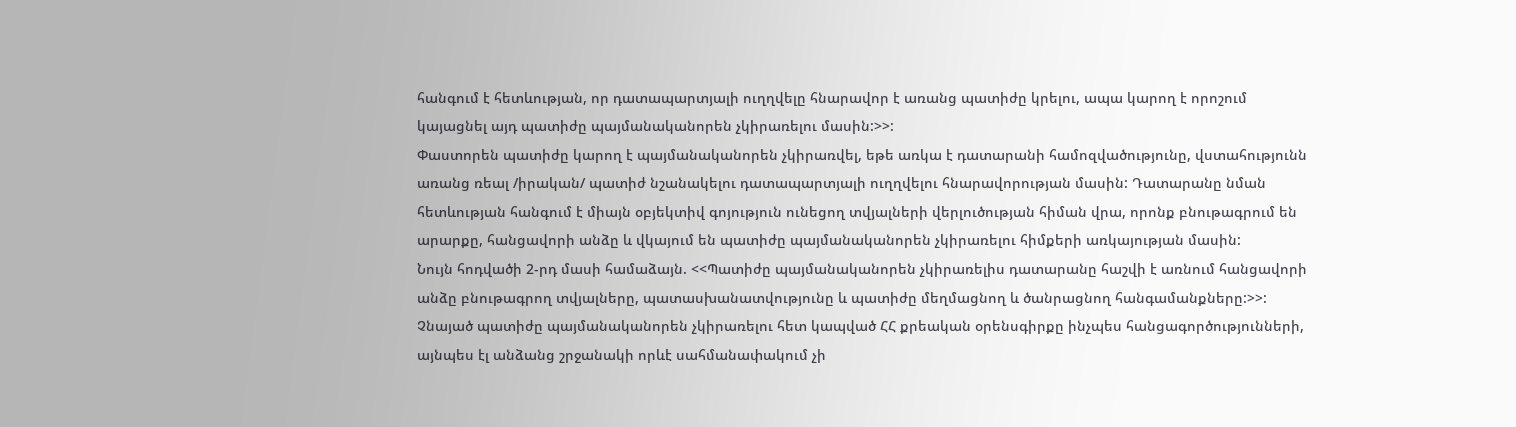հանգում է հետևության, որ դատապարտյալի ուղղվելը հնարավոր է առանց պատիժը կրելու, ապա կարող է որոշում կայացնել այդ պատիժը պայմանականորեն չկիրառելու մասին:>>:
Փաստորեն պատիժը կարող է պայմանականորեն չկիրառվել, եթե առկա է դատարանի համոզվածությունը, վստահությունն առանց ռեալ /իրական/ պատիժ նշանակելու դատապարտյալի ուղղվելու հնարավորության մասին: Դատարանը նման հետևության հանգում է միայն օբյեկտիվ գոյություն ունեցող տվյալների վերլուծության հիման վրա, որոնք բնութագրում են արարքը, հանցավորի անձը և վկայում են պատիժը պայմանականորեն չկիրառելու հիմքերի առկայության մասին:
Նույն հոդվածի 2-րդ մասի համաձայն. <<Պատիժը պայմանականորեն չկիրառելիս դատարանը հաշվի է առնում հանցավորի անձը բնութագրող տվյալները, պատասխանատվությունը և պատիժը մեղմացնող և ծանրացնող հանգամանքները:>>:
Չնայած պատիժը պայմանականորեն չկիրառելու հետ կապված ՀՀ քրեական օրենսգիրքը ինչպես հանցագործությունների, այնպես էլ անձանց շրջանակի որևէ սահմանափակում չի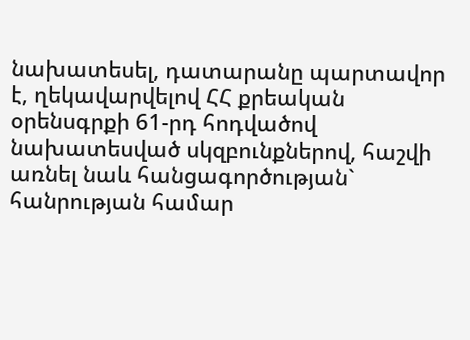նախատեսել, դատարանը պարտավոր է, ղեկավարվելով ՀՀ քրեական օրենսգրքի 61-րդ հոդվածով նախատեսված սկզբունքներով, հաշվի առնել նաև հանցագործության` հանրության համար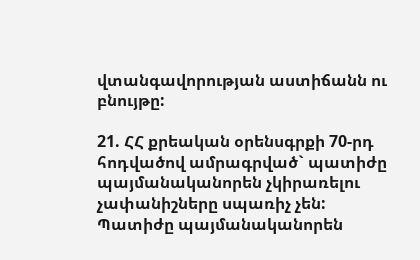վտանգավորության աստիճանն ու բնույթը:

21. ՀՀ քրեական օրենսգրքի 70-րդ հոդվածով ամրագրված` պատիժը պայմանականորեն չկիրառելու չափանիշները սպառիչ չեն: Պատիժը պայմանականորեն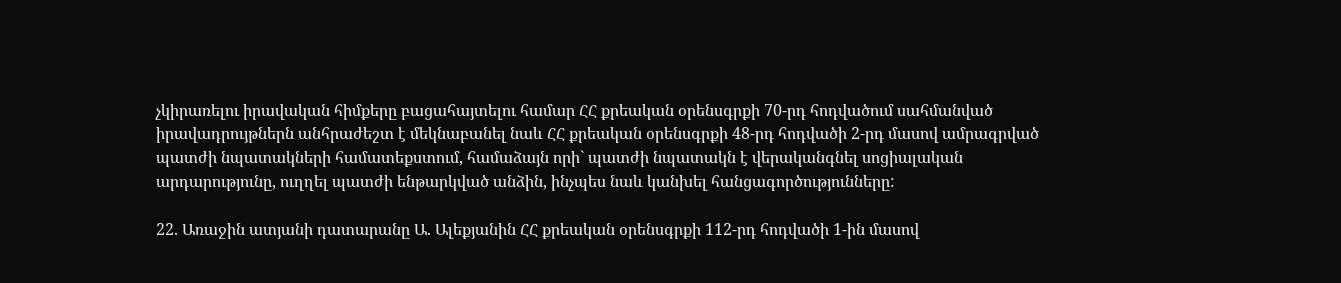չկիրառելու իրավական հիմքերը բացահայտելու համար ՀՀ քրեական օրենսգրքի 70-րդ հոդվածում սահմանված իրավադրույթներն անհրաժեշտ է մեկնաբանել նաև ՀՀ քրեական օրենսգրքի 48-րդ հոդվածի 2-րդ մասով ամրագրված պատժի նպատակների համատեքստում, համաձայն որի` պատժի նպատակն է վերականգնել սոցիալական արդարությունը, ուղղել պատժի ենթարկված անձին, ինչպես նաև կանխել հանցագործությունները:

22. Առաջին ատյանի դատարանը Ա. Ալեքյանին ՀՀ քրեական օրենսգրքի 112-րդ հոդվածի 1-ին մասով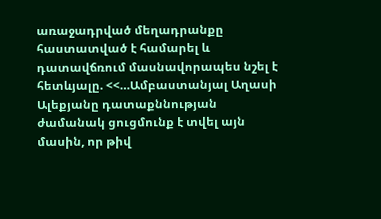առաջադրված մեղադրանքը հաստատված է համարել և դատավճռում մասնավորապես նշել է հետևյալը. <<…Ամբաստանյալ Աղասի Ալեքյանը դատաքննության ժամանակ ցուցմունք է տվել այն մասին, որ թիվ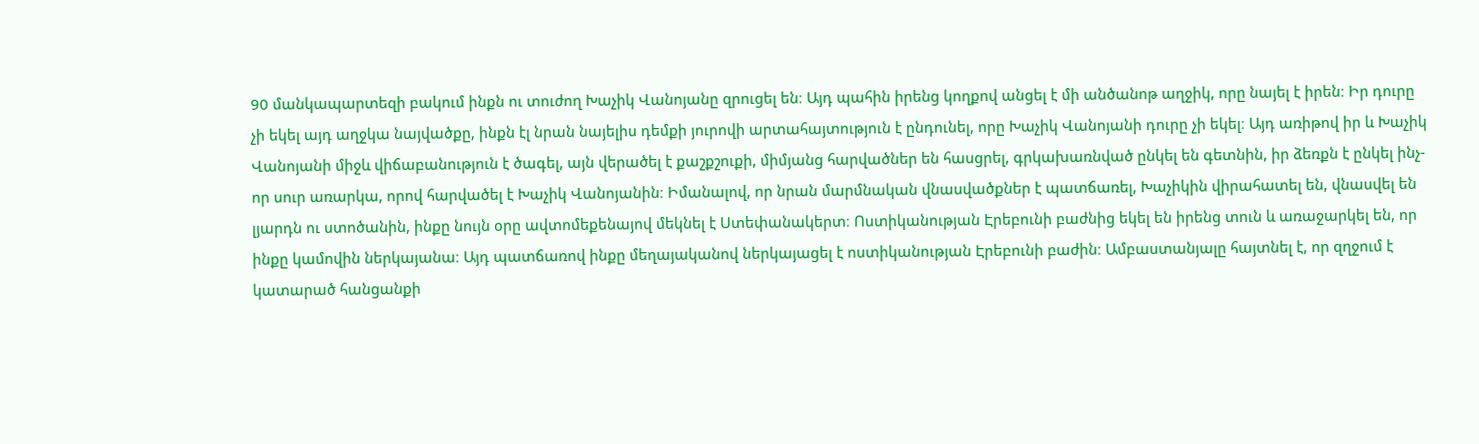90 մանկապարտեզի բակում ինքն ու տուժող Խաչիկ Վանոյանը զրուցել են։ Այդ պահին իրենց կողքով անցել է մի անծանոթ աղջիկ, որը նայել է իրեն։ Իր դուրը չի եկել այդ աղջկա նայվածքը, ինքն էլ նրան նայելիս դեմքի յուրովի արտահայտություն է ընդունել, որը Խաչիկ Վանոյանի դուրը չի եկել։ Այդ առիթով իր և Խաչիկ Վանոյանի միջև վիճաբանություն է ծագել, այն վերածել է քաշքշուքի, միմյանց հարվածներ են հասցրել, գրկախառնված ընկել են գետնին, իր ձեռքն է ընկել ինչ-որ սուր առարկա, որով հարվածել է Խաչիկ Վանոյանին։ Իմանալով, որ նրան մարմնական վնասվածքներ է պատճառել, Խաչիկին վիրահատել են, վնասվել են լյարդն ու ստոծանին, ինքը նույն օրը ավտոմեքենայով մեկնել է Ստեփանակերտ։ Ոստիկանության Էրեբունի բաժնից եկել են իրենց տուն և առաջարկել են, որ ինքը կամովին ներկայանա։ Այդ պատճառով ինքը մեղայականով ներկայացել է ոստիկանության Էրեբունի բաժին։ Ամբաստանյալը հայտնել է, որ զղջում է կատարած հանցանքի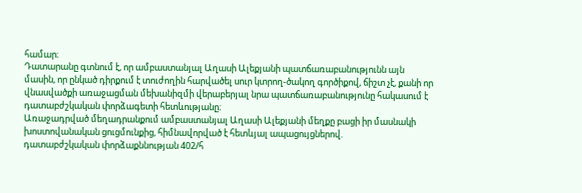համար։
Դատարանը գտնում է, որ ամբաստանյալ Աղասի Ալեքյանի պատճառաբանությունն այն մասին, որ ընկած դիրքում է տուժողին հարվածել սուր կտրող-ծակող գործիքով, ճիշտ չէ, քանի որ վնասվածքի առաջացման մեխանիզմի վերաբերյալ նրա պատճառաբանությունը հակասում է դատաբժշկական փորձագետի հետևությանը։
Առաջադրված մեղադրանքում ամբաստանյալ Աղասի Ալեքյանի մեղքը բացի իր մասնակի խոստովանական ցուցմունքից, հիմնավորված է հետևյալ ապացույցներով.
դատաբժշկական փորձաքննության 402/հ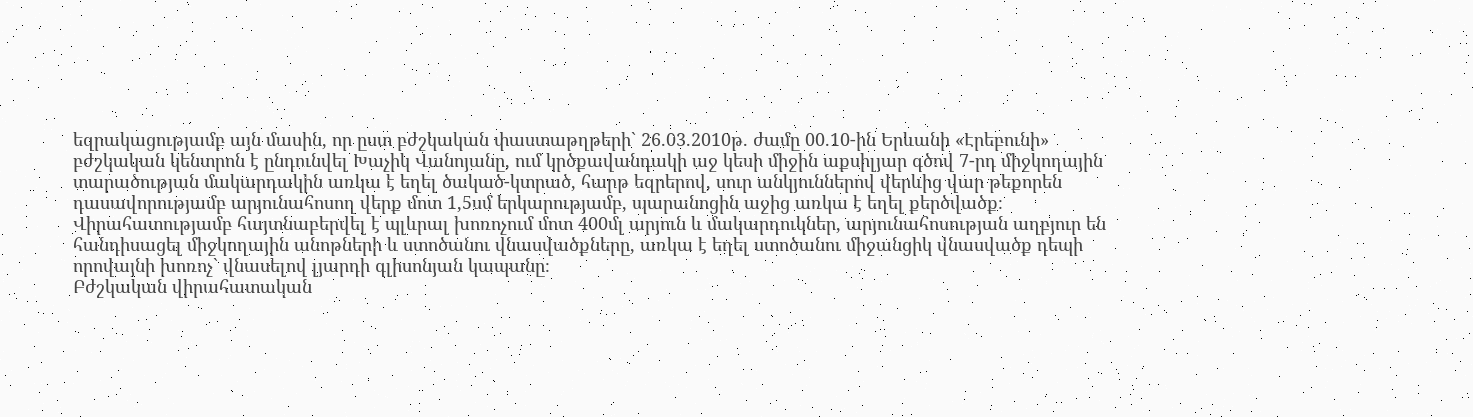եզրակացությամբ այն մասին, որ ըստ բժշկական փաստաթղթերի` 26.03.2010թ. ժամը 00.10-ին Երևանի «Էրեբունի» բժշկական կենտրոն է ընդունվել Խաչիկ Վանոյանը, ում կրծքավանդակի աջ կեսի միջին աքսիլյար գծով 7-րդ միջկողային տարածության մակարդակին առկա է եղել ծակած-կտրած, հարթ եզրերով, սուր անկյուններով վերևից վար թեքորեն դասավորությամբ արյունահոսող վերք մոտ 1,5սմ երկարությամբ, պարանոցին աջից առկա է եղել քերծվածք։ Վիրահատությամբ հայտնաբերվել է պլևրալ խոռոչում մոտ 400մլ արյուն և մակարդուկներ, արյունահոսության աղբյուր են հանդիսացել միջկողային անոթների և ստոծանու վնասվածքները, առկա է եղել ստոծանու միջանցիկ վնասվածք դեպի որովայնի խոռոչ` վնասելով լյարդի գլիսոնյան կապանը։
Բժշկական վիրահատական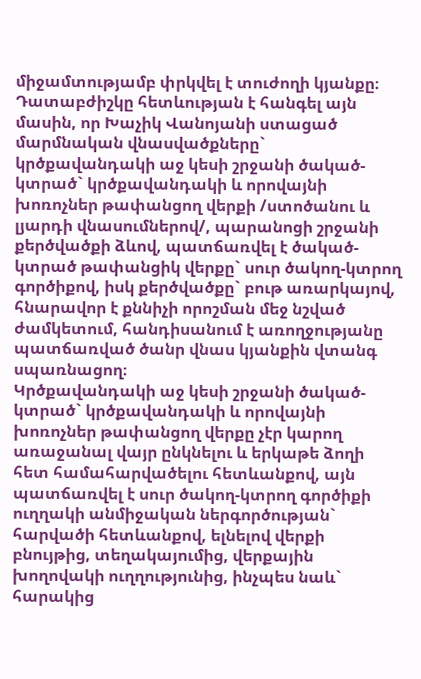միջամտությամբ փրկվել է տուժողի կյանքը։
Դատաբժիշկը հետևության է հանգել այն մասին, որ Խաչիկ Վանոյանի ստացած մարմնական վնասվածքները` կրծքավանդակի աջ կեսի շրջանի ծակած-կտրած` կրծքավանդակի և որովայնի խոռոչներ թափանցող վերքի /ստոծանու և լյարդի վնասումներով/, պարանոցի շրջանի քերծվածքի ձևով, պատճառվել է ծակած-կտրած թափանցիկ վերքը` սուր ծակող-կտրող գործիքով, իսկ քերծվածքը` բութ առարկայով, հնարավոր է քննիչի որոշման մեջ նշված ժամկետում, հանդիսանում է առողջությանը պատճառված ծանր վնաս կյանքին վտանգ սպառնացող։
Կրծքավանդակի աջ կեսի շրջանի ծակած-կտրած` կրծքավանդակի և որովայնի խոռոչներ թափանցող վերքը չէր կարող առաջանալ վայր ընկնելու և երկաթե ձողի հետ համահարվածելու հետևանքով, այն պատճառվել է սուր ծակող-կտրող գործիքի ուղղակի անմիջական ներգործության` հարվածի հետևանքով, ելնելով վերքի բնույթից, տեղակայումից, վերքային խողովակի ուղղությունից, ինչպես նաև` հարակից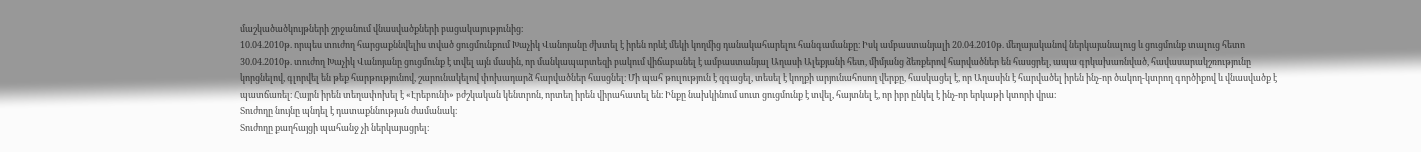մաշկածածկույթների շրջանում վնասվածքների բացակայությունից։
10.04.2010թ. որպես տուժող հարցաքննվելիս տված ցուցմունքում Խաչիկ Վանոյանը ժխտել է իրեն որևէ մեկի կողմից դանակահարելու հանգամանքը։ Իսկ ամբաստանյալի 20.04.2010թ. մեղայականով ներկայանալուց և ցուցմունք տալուց հետո 30.04.2010թ. տուժող Խաչիկ Վանոյանը ցուցմունք է տվել այն մասին, որ մանկապարտեզի բակում վիճաբանել է ամբաստանյալ Աղասի Ալեքյանի հետ, միմյանց ձեռքերով հարվածներ են հասցրել, ապա գրկախառնված, հավասարակշռությունը կորցնելով, գլորվել են թեք հարթությունով, շարունակելով փոխադարձ հարվածներ հասցնել։ Մի պահ թուլություն է զգացել, տեսել է կողքի արյունահոսող վերքը, հասկացել է, որ Աղասին է հարվածել իրեն ինչ-որ ծակող-կտրող գործիքով և վնասվածք է պատճառել։ Հայրն իրեն տեղափոխել է «Էրեբունի» բժշկական կենտրոն, որտեղ իրեն վիրահատել են։ Ինքը նախկինում սուտ ցուցմունք է տվել, հայտնել է, որ իբր ընկել է ինչ-որ երկաթի կտորի վրա։
Տուժողը նույնը պնդել է դատաքննության ժամանակ։
Տուժողը քաղհայցի պահանջ չի ներկայացրել։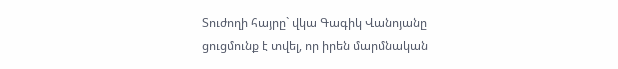Տուժողի հայրը` վկա Գագիկ Վանոյանը ցուցմունք է տվել, որ իրեն մարմնական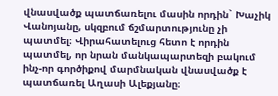վնասվածք պատճառելու մասին որդին` Խաչիկ Վանոյանը, սկզբում ճշմարտությունը չի պատմել։ Վիրահատելուց հետո է որդին պատմել, որ նրան մանկապարտեզի բակում ինչ-որ գործիքով մարմնական վնասվածք է պատճառել Աղասի Ալեքյանը։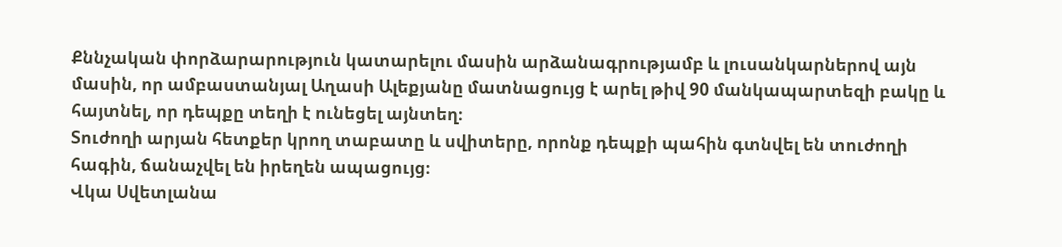Քննչական փորձարարություն կատարելու մասին արձանագրությամբ և լուսանկարներով այն մասին, որ ամբաստանյալ Աղասի Ալեքյանը մատնացույց է արել թիվ 90 մանկապարտեզի բակը և հայտնել, որ դեպքը տեղի է ունեցել այնտեղ։
Տուժողի արյան հետքեր կրող տաբատը և սվիտերը, որոնք դեպքի պահին գտնվել են տուժողի հագին, ճանաչվել են իրեղեն ապացույց։
Վկա Սվետլանա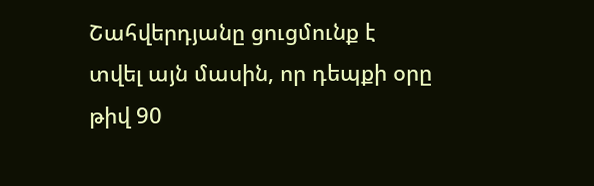Շահվերդյանը ցուցմունք է տվել այն մասին, որ դեպքի օրը թիվ 90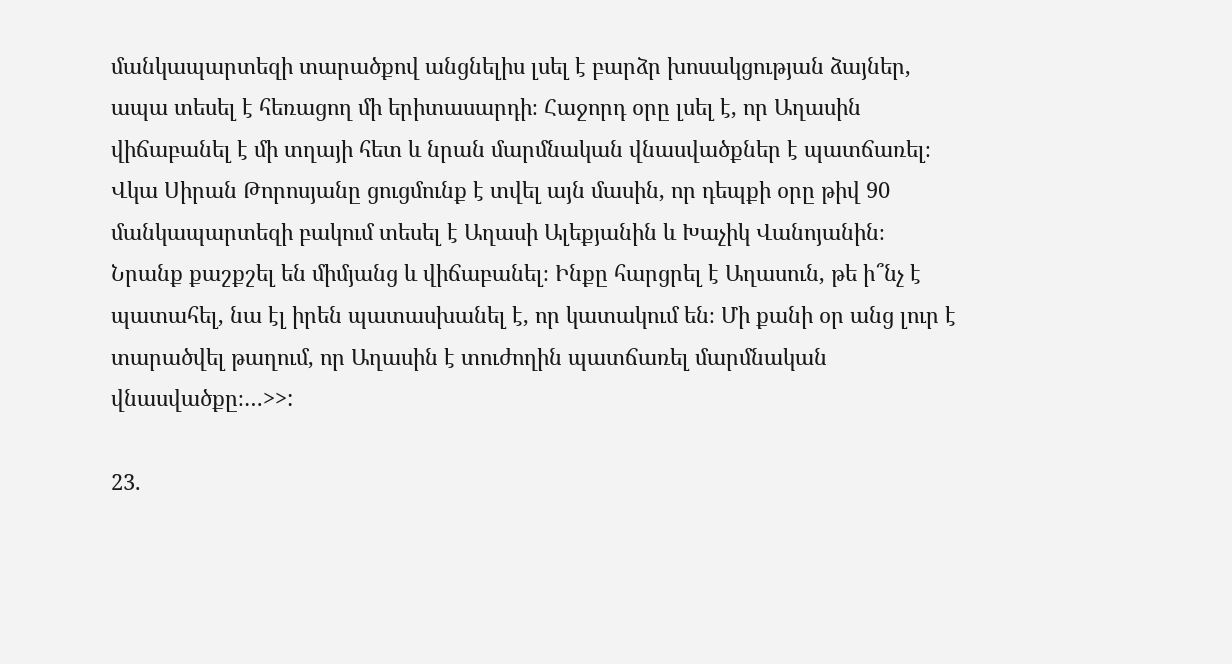մանկապարտեզի տարածքով անցնելիս լսել է բարձր խոսակցության ձայներ, ապա տեսել է հեռացող մի երիտասարդի։ Հաջորդ օրը լսել է, որ Աղասին վիճաբանել է մի տղայի հետ և նրան մարմնական վնասվածքներ է պատճառել։
Վկա Սիրան Թորոսյանը ցուցմունք է տվել այն մասին, որ դեպքի օրը թիվ 90 մանկապարտեզի բակում տեսել է Աղասի Ալեքյանին և Խաչիկ Վանոյանին։ Նրանք քաշքշել են միմյանց և վիճաբանել։ Ինքը հարցրել է Աղասուն, թե ի՞նչ է պատահել, նա էլ իրեն պատասխանել է, որ կատակում են։ Մի քանի օր անց լուր է տարածվել թաղում, որ Աղասին է տուժողին պատճառել մարմնական վնասվածքը։…>>:

23.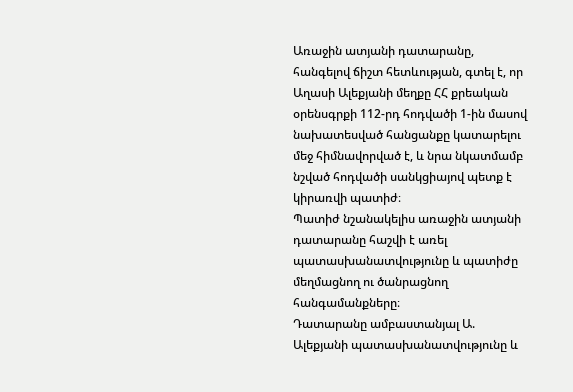Առաջին ատյանի դատարանը, հանգելով ճիշտ հետևության, գտել է, որ Աղասի Ալեքյանի մեղքը ՀՀ քրեական օրենսգրքի 112-րդ հոդվածի 1-ին մասով նախատեսված հանցանքը կատարելու մեջ հիմնավորված է, և նրա նկատմամբ նշված հոդվածի սանկցիայով պետք է կիրառվի պատիժ։
Պատիժ նշանակելիս առաջին ատյանի դատարանը հաշվի է առել պատասխանատվությունը և պատիժը մեղմացնող ու ծանրացնող հանգամանքները։
Դատարանը ամբաստանյալ Ա. Ալեքյանի պատասխանատվությունը և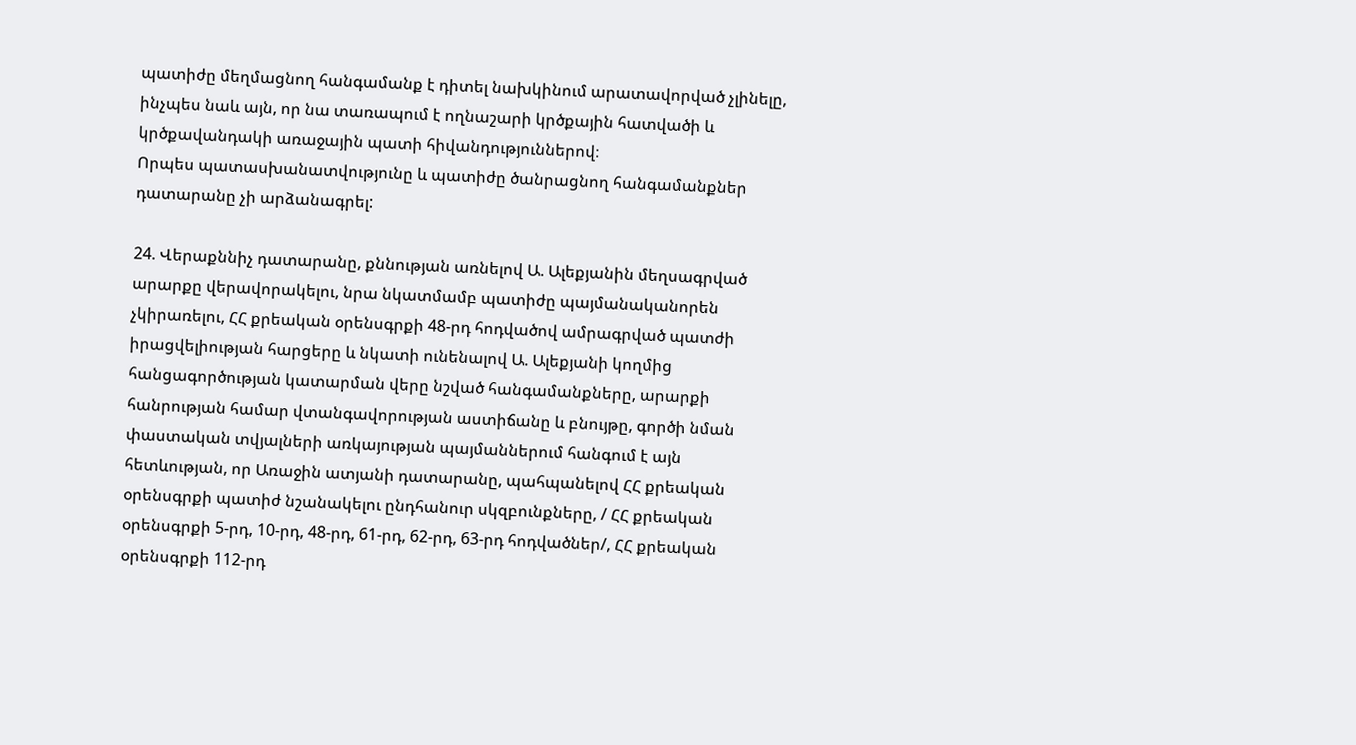պատիժը մեղմացնող հանգամանք է դիտել նախկինում արատավորված չլինելը, ինչպես նաև այն, որ նա տառապում է ողնաշարի կրծքային հատվածի և կրծքավանդակի առաջային պատի հիվանդություններով։
Որպես պատասխանատվությունը և պատիժը ծանրացնող հանգամանքներ դատարանը չի արձանագրել:

24. Վերաքննիչ դատարանը, քննության առնելով Ա. Ալեքյանին մեղսագրված արարքը վերավորակելու, նրա նկատմամբ պատիժը պայմանականորեն չկիրառելու, ՀՀ քրեական օրենսգրքի 48-րդ հոդվածով ամրագրված պատժի իրացվելիության հարցերը և նկատի ունենալով Ա. Ալեքյանի կողմից հանցագործության կատարման վերը նշված հանգամանքները, արարքի հանրության համար վտանգավորության աստիճանը և բնույթը, գործի նման փաստական տվյալների առկայության պայմաններում հանգում է այն հետևության, որ Առաջին ատյանի դատարանը, պահպանելով ՀՀ քրեական օրենսգրքի պատիժ նշանակելու ընդհանուր սկզբունքները, / ՀՀ քրեական օրենսգրքի 5-րդ, 10-րդ, 48-րդ, 61-րդ, 62-րդ, 63-րդ հոդվածներ/, ՀՀ քրեական օրենսգրքի 112-րդ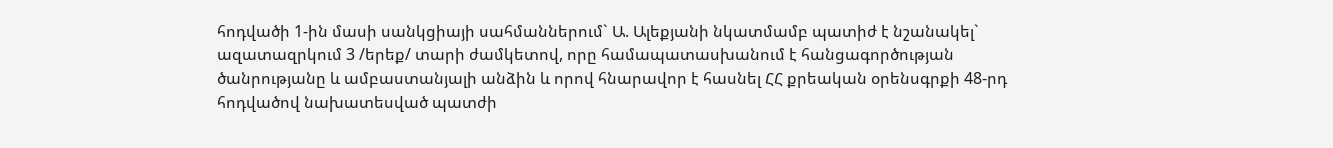հոդվածի 1-ին մասի սանկցիայի սահմաններում` Ա. Ալեքյանի նկատմամբ պատիժ է նշանակել` ազատազրկում 3 /երեք/ տարի ժամկետով, որը համապատասխանում է հանցագործության ծանրությանը և ամբաստանյալի անձին և որով հնարավոր է հասնել ՀՀ քրեական օրենսգրքի 48-րդ հոդվածով նախատեսված պատժի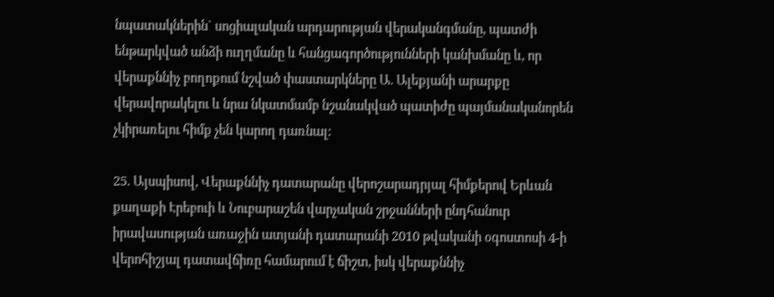նպատակներին` սոցիալական արդարության վերականգմանը, պատժի ենթարկված անձի ուղղմանը և հանցագործությունների կանխմանը և, որ վերաքննիչ բողոքում նշված փաստարկները Ա. Ալեքյանի արարքը վերավորակելու և նրա նկատմամբ նշանակված պատիժը պայմանականորեն չկիրառելու հիմք չեն կարող դառնալ:

25. Այսպիսով, Վերաքննիչ դատարանը վերոշարադրյալ հիմքերով Երևան քաղաքի Էրեբուի և Նուբարաշեն վարչական շրջանների ընդհանուր իրավասության առաջին ատյանի դատարանի 2010 թվականի օգոստոսի 4-ի վերոհիշյալ դատավճիռը համարում է ճիշտ, իսկ վերաքննիչ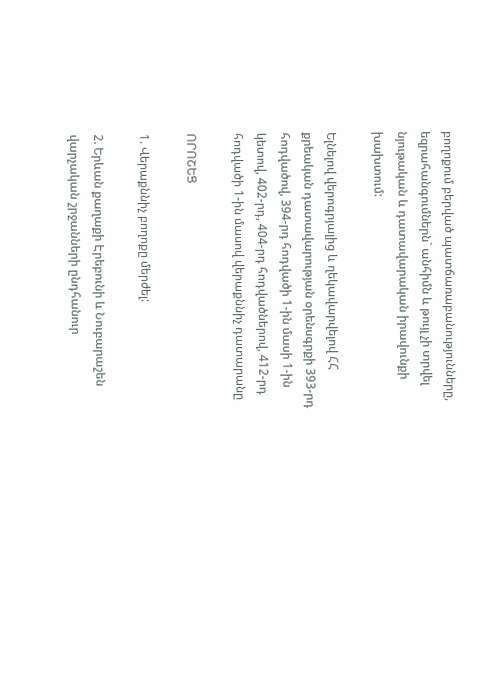բողոքում բերված պատճառաբանությունները, եզրահանգումներն` անհիմն և թույլ չի տրվել նյութական և դատավարական իրավունքի խախտում:

Ելնելով վերոգրյալից և ղեկավարվելով ՀՀ քրեական դատավարության օրենսգրքի 393-րդ հոդվածով, 394-րդ հոդվածի 1-ին մասի 1-ին կետով, 402-րդ, 404-րդ հոդվածներով, 412-րդ հոդվածի 1-ին մասով վերաքննիչ դատարանը

ՈՐՈՇԵՑ

1. Վերաքննիչ բողոքը մերժել:

2. Երևան քաղաքի Էրեբունի և Նուբարաշեն վարչական շրջանների ընդհանուր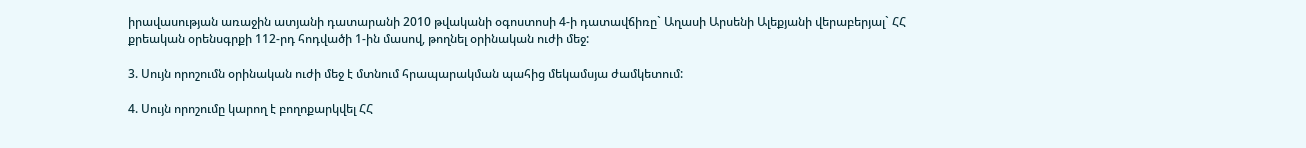իրավասության առաջին ատյանի դատարանի 2010 թվականի օգոստոսի 4-ի դատավճիռը` Աղասի Արսենի Ալեքյանի վերաբերյալ` ՀՀ քրեական օրենսգրքի 112-րդ հոդվածի 1-ին մասով, թողնել օրինական ուժի մեջ:

3. Սույն որոշումն օրինական ուժի մեջ է մտնում հրապարակման պահից մեկամսյա ժամկետում:

4. Սույն որոշումը կարող է բողոքարկվել ՀՀ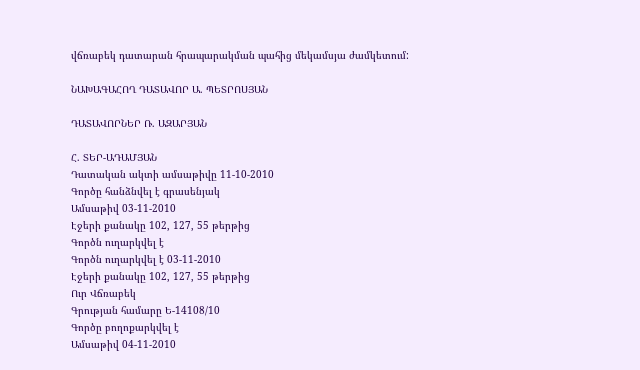վճռաբեկ դատարան հրապարակման պահից մեկամսյա ժամկետում:

ՆԱԽԱԳԱՀՈՂ ԴԱՏԱՎՈՐ Ա. ՊԵՏՐՈՍՅԱՆ

ԴԱՏԱՎՈՐՆԵՐ Ռ. ԱԶԱՐՅԱՆ

Հ. ՏԵՐ-ԱԴԱՄՅԱՆ
Դատական ակտի ամսաթիվը 11-10-2010
Գործը հանձնվել է գրասենյակ
Ամսաթիվ 03-11-2010
Էջերի քանակը 102, 127, 55 թերթից
Գործն ուղարկվել է
Գործն ուղարկվել է 03-11-2010
Էջերի քանակը 102, 127, 55 թերթից
Ուր Վճռաբեկ
Գրության համարը Ե-14108/10
Գործը բողոքարկվել է
Ամսաթիվ 04-11-2010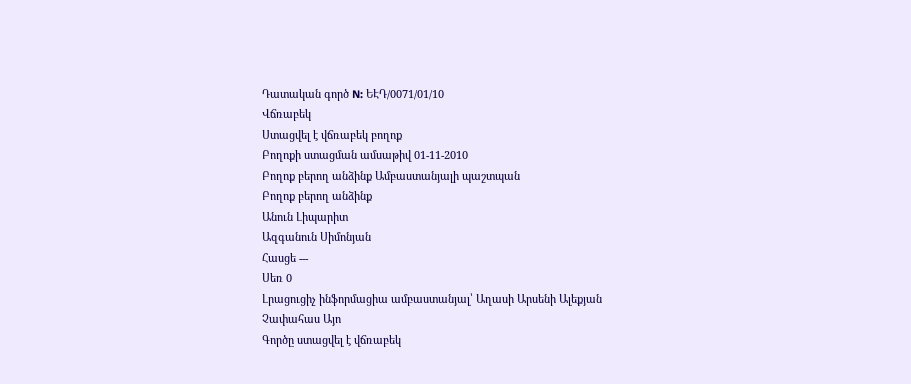Դատական գործ N: ԵԷԴ/0071/01/10
Վճռաբեկ
Ստացվել է վճռաբեկ բողոք
Բողոքի ստացման ամսաթիվ 01-11-2010
Բողոք բերող անձինք Ամբաստանյալի պաշտպան
Բողոք բերող անձինք
Անուն Լիպարիտ
Ազգանուն Սիմոնյան
Հասցե ---
Սեռ 0
Լրացուցիչ ինֆորմացիա ամբաստանյալ՝ Աղասի Արսենի Ալեքյան
Չափահաս Այո
Գործը ստացվել է վճռաբեկ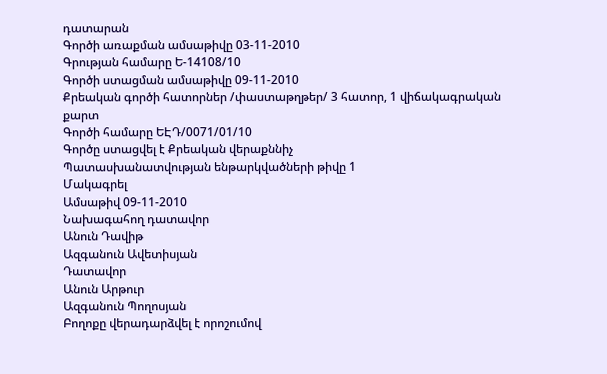դատարան
Գործի առաքման ամսաթիվը 03-11-2010
Գրության համարը Ե-14108/10
Գործի ստացման ամսաթիվը 09-11-2010
Քրեական գործի հատորներ /փաստաթղթեր/ 3 հատոր, 1 վիճակագրական քարտ
Գործի համարը ԵԷԴ/0071/01/10
Գործը ստացվել է Քրեական վերաքննիչ
Պատասխանատվության ենթարկվածների թիվը 1
Մակագրել
Ամսաթիվ 09-11-2010
Նախագահող դատավոր
Անուն Դավիթ
Ազգանուն Ավետիսյան
Դատավոր
Անուն Արթուր
Ազգանուն Պողոսյան
Բողոքը վերադարձվել է որոշումով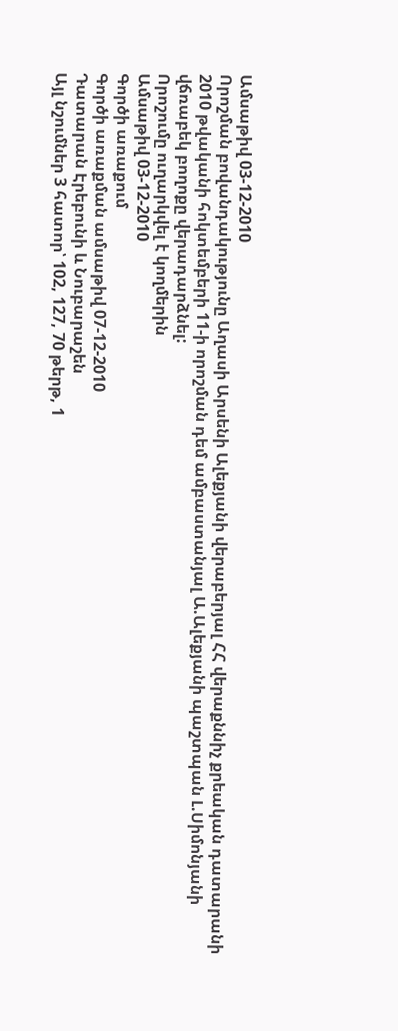Ամսաթիվ 03-12-2010
Որոշման բովանդակությունը Աղասի Արսենի Ալեքյանի վերաբերյալ ՀՀ վերաքննիչ քրեական դատարանի 2010 թվականի հոկտեմբերի 11-ի որոշման դեմ ամբաստանյալ Ա.Ալեքյանի պաշտպան Լ.Սիմոնյանի վճռաբեկ բողոքը վերադարձնել:
Որոշումը ուղարկվել է կողմերին
Ամսաթիվ 03-12-2010
Գործի առաքում
Գործի առաքման ամսաթիվ 07-12-2010
Դատարան Էրեբունի և Նուբարաշեն
Այլ նշումներ 3 հատոր՝ 102, 127, 70 թերթ, 1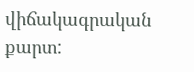վիճակագրական քարտ: